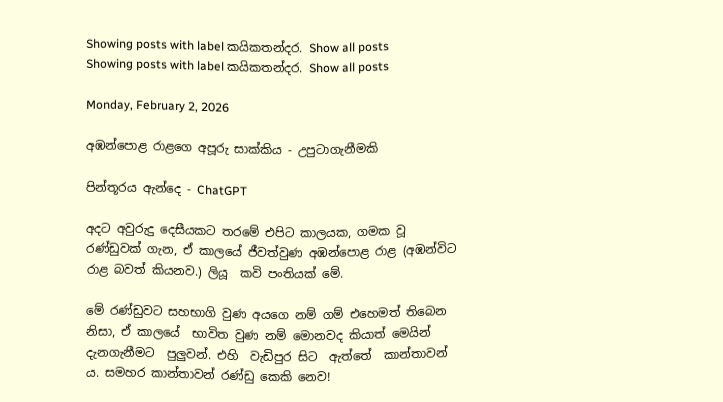Showing posts with label කයිකතන්දර. Show all posts
Showing posts with label කයිකතන්දර. Show all posts

Monday, February 2, 2026

අඹන්පොළ රාළගෙ අපූරු සාක්කිය - උපුටාගැනීමකි

පින්තූරය ඇන්දෙ - ChatGPT

අදට අවුරුදු දෙසීයකට තරමේ එපිට කාලයක, ගමක වූ  රණ්ඩුවක් ගැන, ඒ කාලයේ ජීවත්වුණ අඹන්පොළ රාළ (අඹන්විට රාළ බවත් කියනව.) ලියූ  කවි පංතියක් මේ.

මේ රණ්ඩුවට සහභාගි වුණ අයගෙ නම් ගම් එහෙමත් තිබෙන නිසා, ඒ කාලයේ  භාවිත වුණ නම් මොනවද කියාත් මෙයින් දැනගැනීමට  පුලුවන්. එහි  වැඩිපුර සිට  ඇත්තේ  කාන්තාවන් ය. සමහර කාන්තාවන් රණ්ඩු කෙකි නෙව!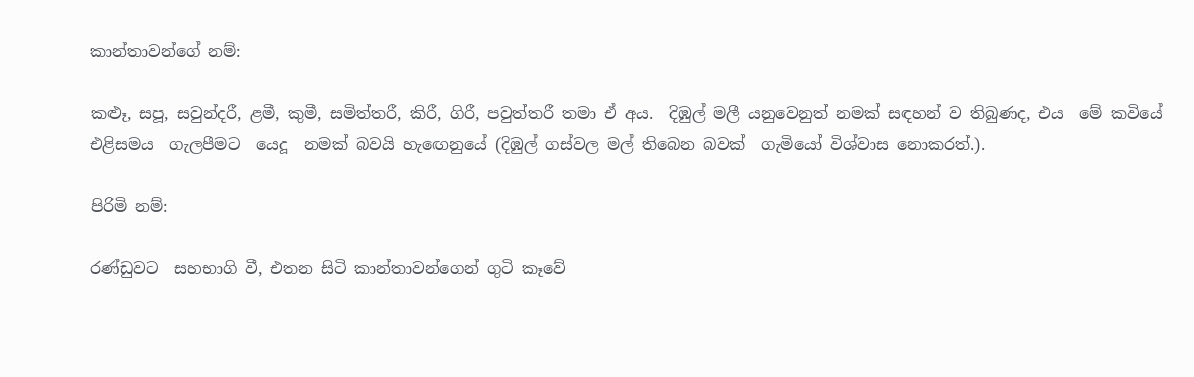කාන්තාවන්ගේ නම්:

කළූ, සපූ, සවුන්දරී, ළමී, කුමී, සමිත්තරී, කිරී, ගිරී, පවුත්තරී තමා ඒ අය.  දිඹුල් මලී යනුවෙනුත් නමක් සඳහන් ව තිබුණද, එය  මේ කවියේ එළිසමය  ගැලපීමට  යෙදූ  නමක් බවයි හැඟෙනුයේ (දිඹුල් ගස්වල මල් තිබෙන බවක්  ගැමියෝ විශ්වාස නොකරත්.).

පිරිමි නම්:

රණ්ඩුවට  සහභාගි වී, එතන සිටි කාන්තාවන්ගෙන් ගුටි කෑවේ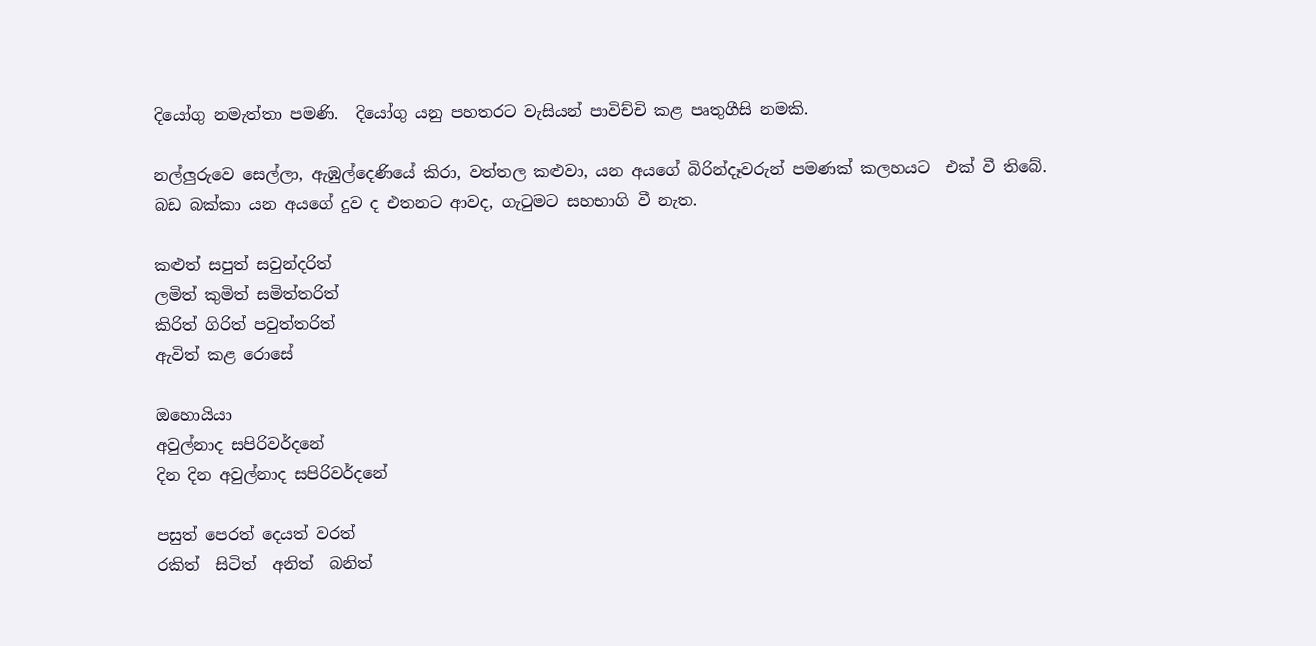දියෝගු නමැත්තා පමණි.  දියෝගු යනු පහතරට වැසියන් පාවිච්චි කළ පෘතුගීසි නමකි.

නල්ලුරුවෙ සෙල්ලා, ඇඹුල්දෙණියේ කිරා, වත්තල කළුවා, යන අයගේ බිරින්දෑවරුන් පමණක් කලහයට  එක් වී තිබේ.  බඩ බක්කා යන අයගේ දුව ද එතනට ආවද, ගැටුමට සහභාගි වී නැත.

කළුත් සපුත් සවුන්දරිත්
ලමිත් කුමිත් සමිත්තරිත්
කිරිත් ගිරිත් පවුත්තරිත්
ඇවිත් කළ රොසේ

ඔහොයියා
අවුල්නාද සපිරිවර්දනේ
දින දින අවුල්නාද සපිරිවර්දනේ

පසුත් පෙරත් දෙයත් වරත්
රකිත්  සිටිත්  අනිත්  බනිත්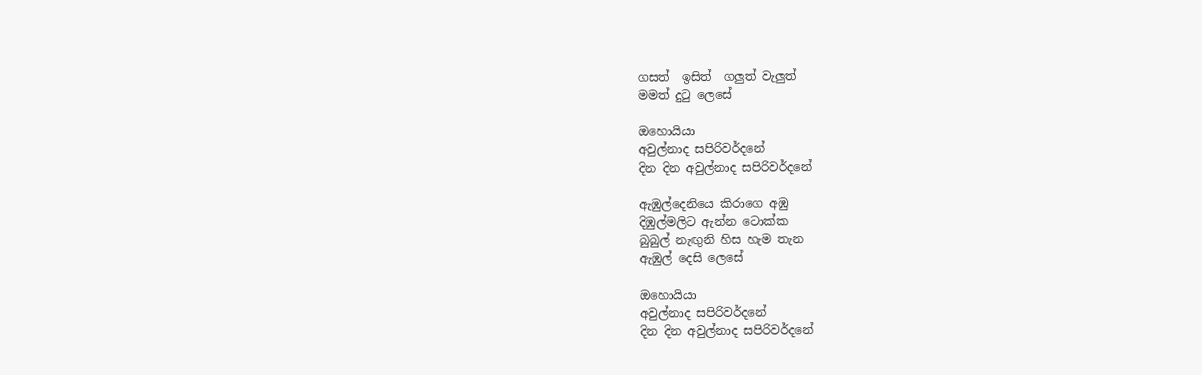ගසත්  ඉසිත්  ගලුත් වැලුත්
මමත් දුටු ලෙසේ

ඔහොයියා
අවුල්නාද සපිරිවර්දනේ
දින දින අවුල්නාද සපිරිවර්දනේ

ඇඹුල්දෙනියෙ කිරාගෙ අඹු
දිඹුල්මලිට ඇන්න ටොක්ක
බුබුල් නැඟුනි හිස හැම තැන
ඇඹුල් දෙසි ලෙසේ

ඔහොයියා
අවුල්නාද සපිරිවර්දනේ
දින දින අවුල්නාද සපිරිවර්දනේ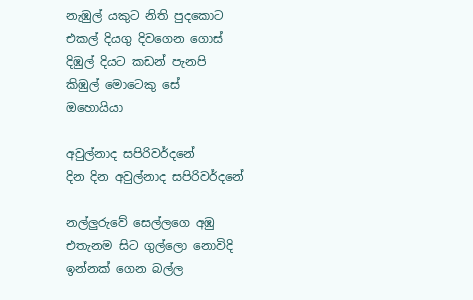නැඹුල් යකුට නිති පුදකොට
එකල් දියගු දිවගෙන ගොස්
දිඹුල් දියට කඩන් පැනපි
කිඹුල් මොටෙකු සේ
ඔහොයියා

අවුල්නාද සපිරිවර්දනේ
දින දින අවුල්නාද සපිරිවර්දනේ

නල්ලුරුවේ සෙල්ලගෙ අඹු
එතැනම සිට ගුල්ලො නොවිදි
ඉන්නක් ගෙන බල්ල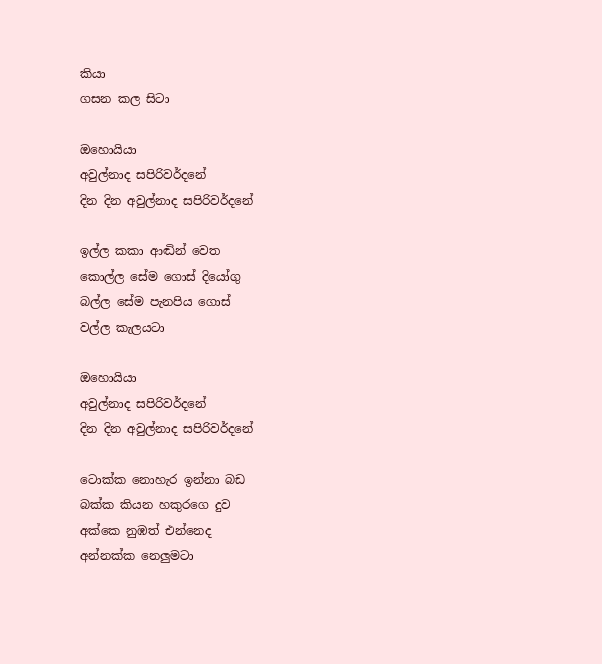කියා
ගසන කල සිටා

ඔහොයියා
අවුල්නාද සපිරිවර්දනේ
දින දින අවුල්නාද සපිරිවර්දනේ

ඉල්ල කකා ආඬින් වෙත
කොල්ල සේම ගොස් දියෝගු
බල්ල සේම පැනපිය ගොස්
වල්ල කැලයටා

ඔහොයියා
අවුල්නාද සපිරිවර්දනේ
දින දින අවුල්නාද සපිරිවර්දනේ

ටොක්ක නොහැර ඉන්නා බඩ
බක්ක කියන හකු‍රගෙ දුව
අක්කෙ නුඹත් එන්නෙද
අන්නක්ක නෙලුමටා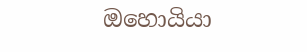ඔහොයියා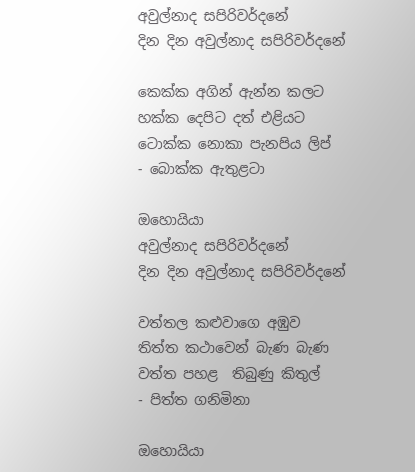අවුල්නාද සපිරිවර්දනේ
දින දින අවුල්නාද සපිරිවර්දනේ

කෙක්ක අගින් ඇන්න කලට
හක්ක දෙපිට දත් එළියට
ටොක්ක නොකා පැනපිය ලිප්
- බොක්ක ඇතුළටා

ඔහොයියා
අවුල්නාද සපිරිවර්දනේ
දින දින අවුල්නාද සපිරිවර්දනේ

වත්තල කළුවාගෙ අඹුව
තිත්ත කථාවෙන් බැණ බැණ
වත්ත පහළ  තිබුණු කිතුල්
- පිත්ත ‍ගනිමිනා

ඔහොයියා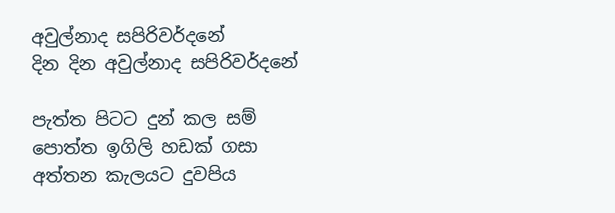අවුල්නාද සපිරිවර්දනේ
දින දින අවුල්නාද සපිරිවර්දනේ

පැත්ත පිටට දුන් කල සම්
පොත්ත ඉගිලි හඩක් ගසා
අත්තන කැලයට දුවපිය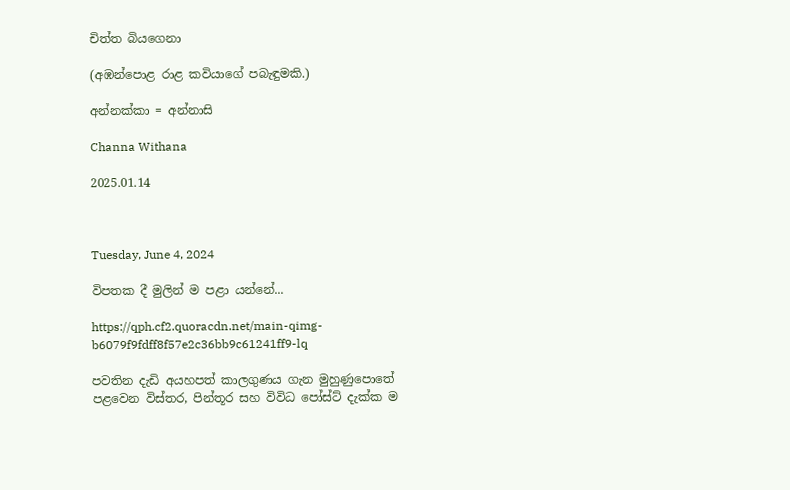චිත්ත බියගෙනා

(අඹන්පොළ රාළ කවියාගේ පබැඳුමකි.)

අන්නක්කා = අන්නාසි

Channa Withana

2025.01.14



Tuesday, June 4, 2024

විපතක දී මුලින් ම පළා යන්නේ...

https://qph.cf2.quoracdn.net/main-qimg-b6079f9fdff8f57e2c36bb9c61241ff9-lq

පවතින දැඩි අයහපත් කාලගුණය ගැන මුහුණුපොතේ පළවෙන විස්තර, පින්තූර සහ විවිධ පෝස්ට් දැක්ක ම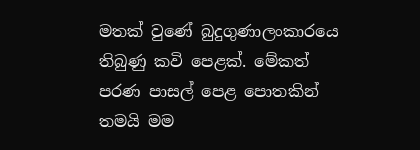මතක් වුණේ බුදුගුණාලංකාරයෙ තිබුණු කවි පෙළක්. මේකත් පරණ පාසල් පෙළ පොතකින් තමයි මම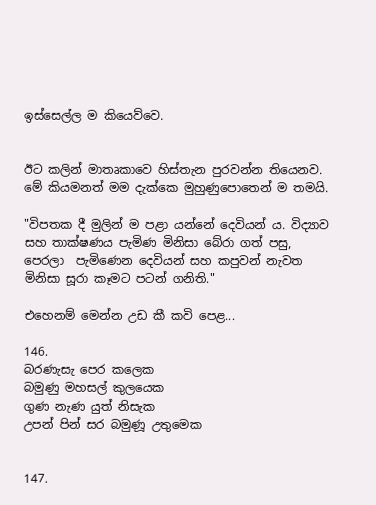ඉස්සෙල්ල ම කියෙව්වෙ.


ඊට කලින් මාතෘකාවෙ හිස්තැන පුරවන්න තියෙනව. මේ කියමනත් මම දැක්කෙ මුහුණුපොතෙන් ම තමයි.

"විපතක දී මුලින් ම පළා යන්නේ දෙවියන් ය. විද්‍යාව සහ තාක්ෂණය පැමිණ මිනිසා බේරා ගත් පසු, පෙරලා ‌ පැමිණෙන දෙවියන් සහ කපුවන් නැවත මිනිසා සූරා කෑමට පටන් ගනිති."

එහෙනම් මෙන්න උඩ කී කවි පෙළ...

146.
බරණැසැ පෙර කලෙක
බමුණු මහසල් කුලයෙක
ගුණ නැණ යුත් නිසැක
උපන් පින් සර බමුණූ උතුමෙක


147.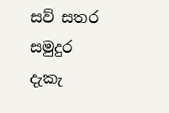සව් සතර සමුදුර
දැකැ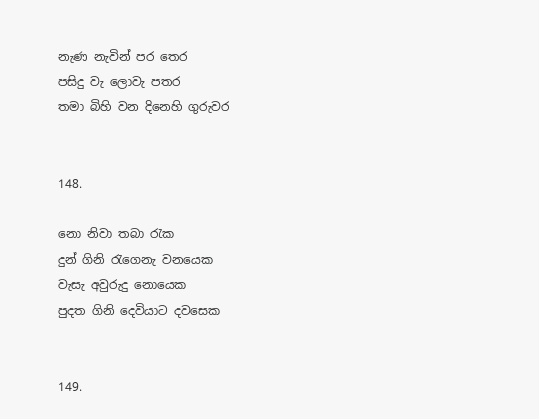නැණ නැවින් පර තෙර
පසිදු වැ ලොවැ පතර
තමා බිහි වන දිනෙහි ගුරුවර


148.

නො නිවා තබා රැක
දුන් ගිනි රැගෙනැ වනයෙක
වැසැ අවුරුදු නොයෙක
පුදත ගිනි දෙවියාට දවසෙක


149.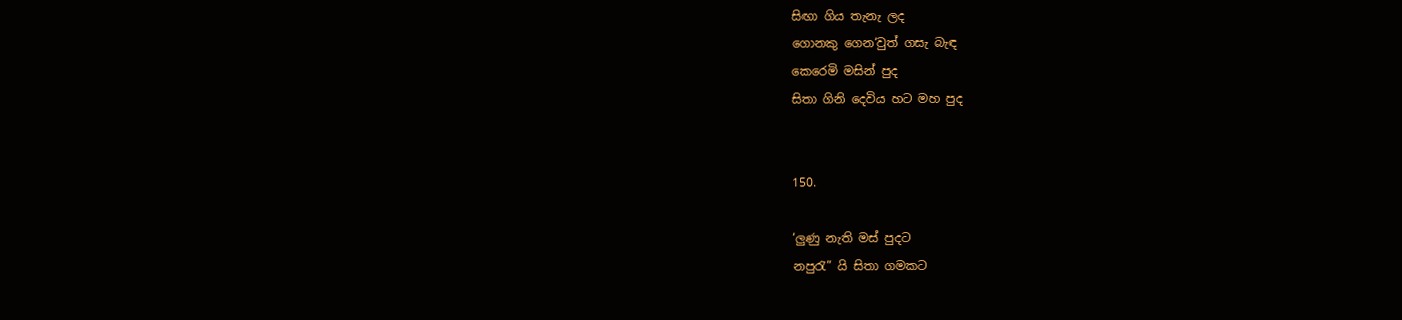සිඟා ගිය තැනැ ලද
ගොනකු ගෙන‘වුත් ගසැ බැඳ
කෙරෙමි මසින් පුද
සිතා ගිනි දෙවිය හට මහ පුද


150.

‘ලුණු නැති මස් පුදට
නපුරැ” යි සිතා ගමකට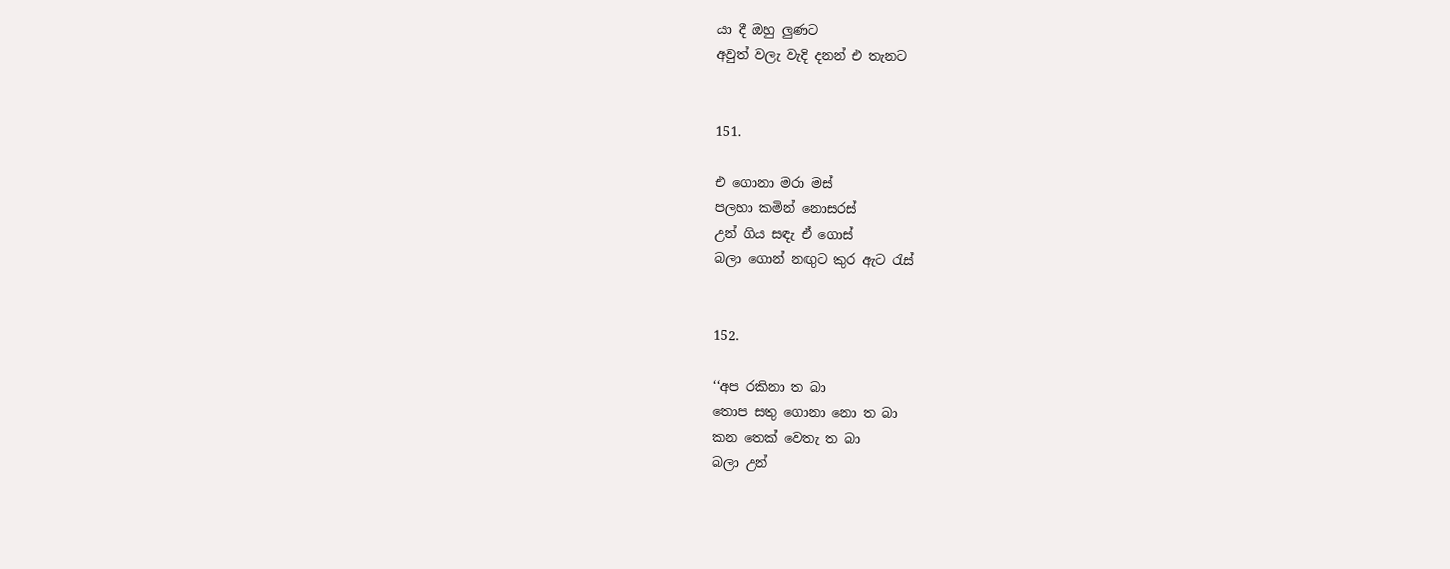යා දී ඔහු ලුණට
අවුත් වලැ වැදි දනන් එ තැනට


151.

එ ගොන‍ා මරා මස්
පලහා කමින් නොසරස්
උන් ගිය සඳැ ඒ ගොස්
බලා ගොන් නඟුට කුර ඇට රැස්


152.

‘‘අප රකිනා ත බා
තොප සතු ගොන‍ා නො ත බා
කන තෙක් වෙතැ ත බා
බලා උන්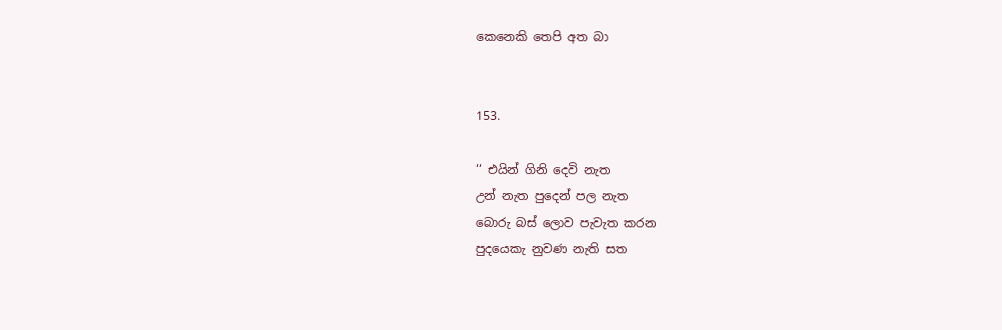කෙනෙකි තෙපි අත බා


153.

‘‘ එයින් ගිනි දෙවි නැත
උන් නැත පුදෙන් පල නැත
බොරු බස් ලොව පැවැත කරන
පුදයෙකැ නුවණ නැති සත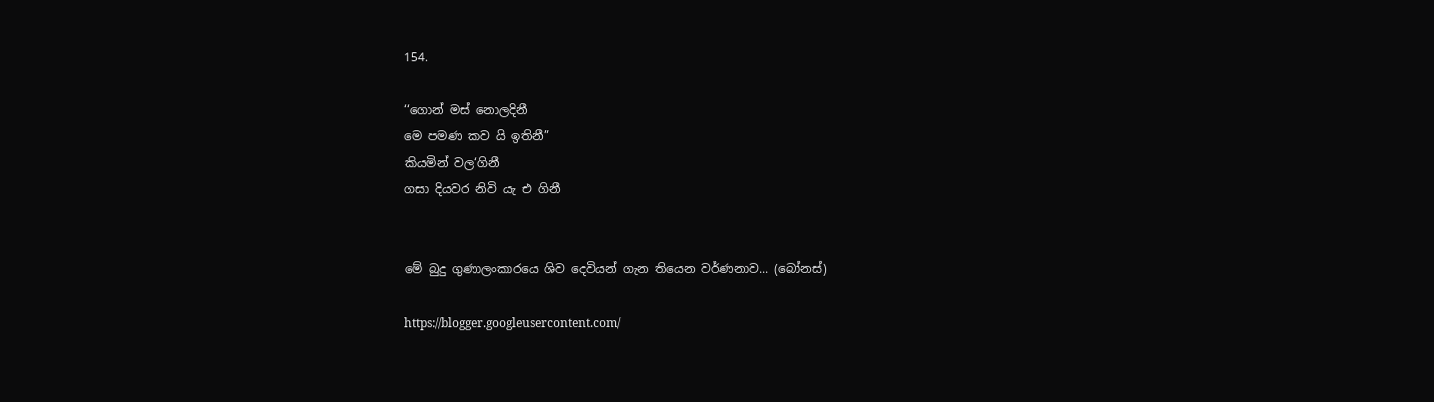154.

‘‘ගොන් මස් නොලදිනී
මෙ පමණ කව යි ඉතිනී”
කියමින් වල‘ගිනී
ගසා දියවර නිවි යැ එ ගිනී


මේ බුදු ගුණාලංකාරයෙ ශිව දෙවියන් ගැන තියෙන වර්ණනාව... (බෝනස්)

https://blogger.googleusercontent.com/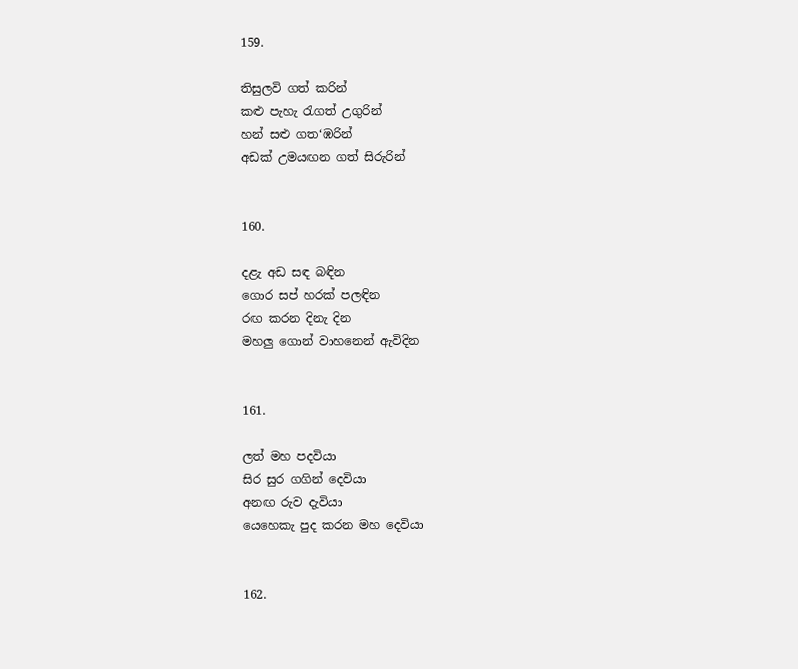159.

තිසුලවි ගත් කරින්
කළු පැහැ රැගත් උගුරින්
හන් සළු ගත‘ඹරින්
අඩක් උමයඟන ගත් සිරුරින්


160.

දළැ අඩ සඳ බඳින
ගොර සප් හරක් පලඳින
රඟ කරන දිනැ දින
මහලු ගොන් වාහනෙන් ඇවිදින


161.

ලත් මහ පදවියා
සිර සුර ගගින් දෙවියා
අනඟ රුව දැවියා
යෙහෙකැ පුද කරන මහ දෙවියා


162.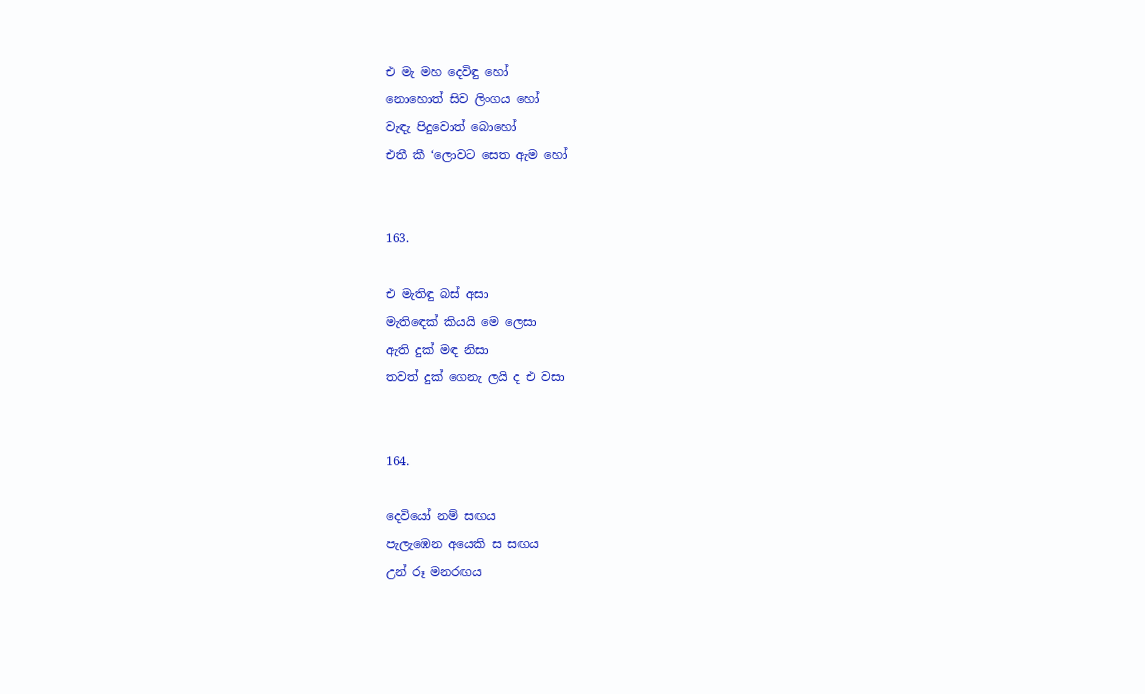එ මැ මහ දෙවිඳු හෝ
නොහොත් සිව ලිංගය හෝ
වැඳැ පිදුවොත් බොහෝ
එතී කී ‘ලොවට සෙත ඇම හෝ


163.

එ මැතිඳු බස් අසා
මැති‍ඳෙක් කියයි මෙ ලෙසා
ඇති දුක් මඳ නිසා
තවත් දුක් ගෙනැ ලයි ද එ වසා


164.

දෙවියෝ නම් සඟය
පැලැඹෙන අයෙකි ස සඟය
උන් රූ මනරඟය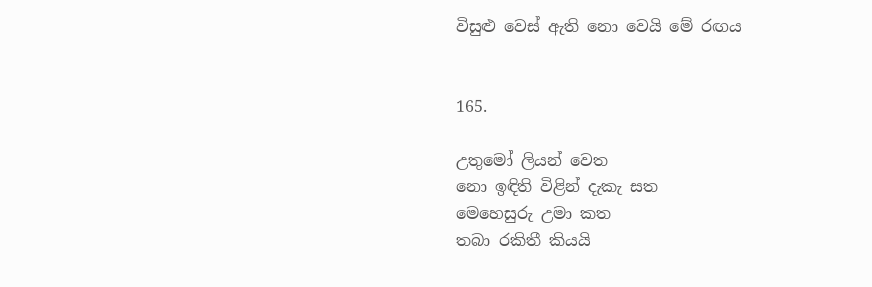විසුළු වෙස් ඇති නො වෙයි මේ රඟය


165.

උතුමෝ ලියන් වෙත
නො ඉඳිති විළින් දැකැ සත
මෙහෙසුරු උමා කත
තබා රකිතී කියයි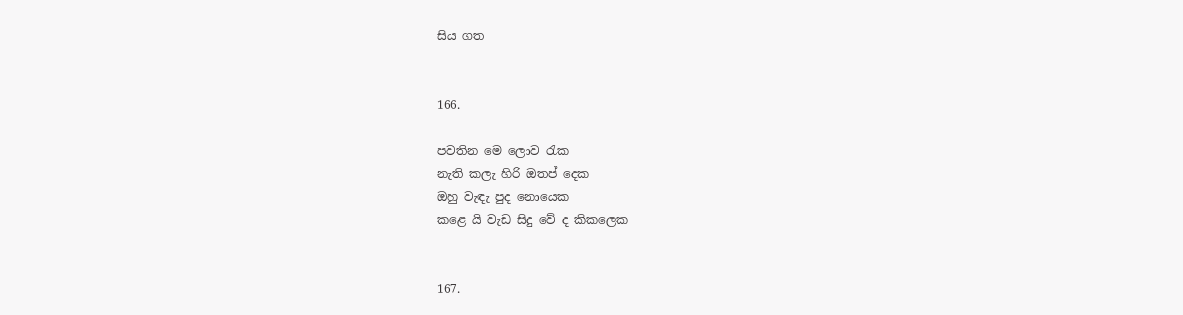සිය ගත


166.

පවතින මෙ ලොව රැක
නැති කලැ හිරි ඔතප් දෙක
ඔහු වැඳැ පුද නොයෙක
කළෙ යි වැඩ සිදු වේ ද කිකලෙක


167.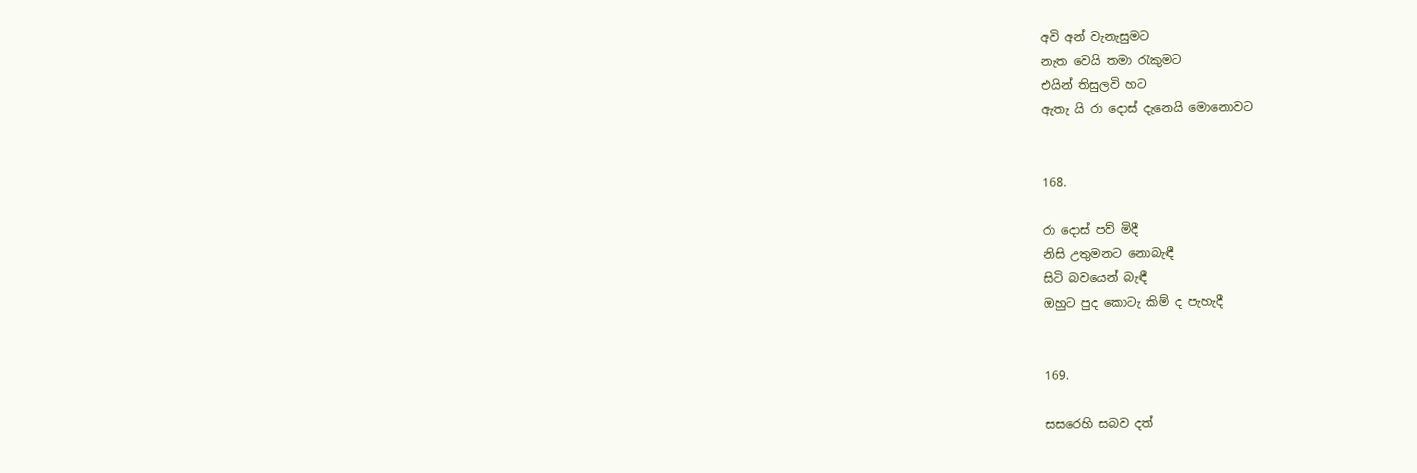අවි අන් වැනැසුමට
නැත වෙයි තමා රැකුමට
එයින් තිසුලවි හට
ඇතැ යි රා දොස් දැනෙයි මොනොවට


168.

රා දොස් පව් මිදී
නිසි උතුමනට නොබැඳී
සිටි බවයෙන් බැඳී
ඔහුට පුද කොටැ කිම් ද පැහැදී


169.

සසරෙහි සබව දත්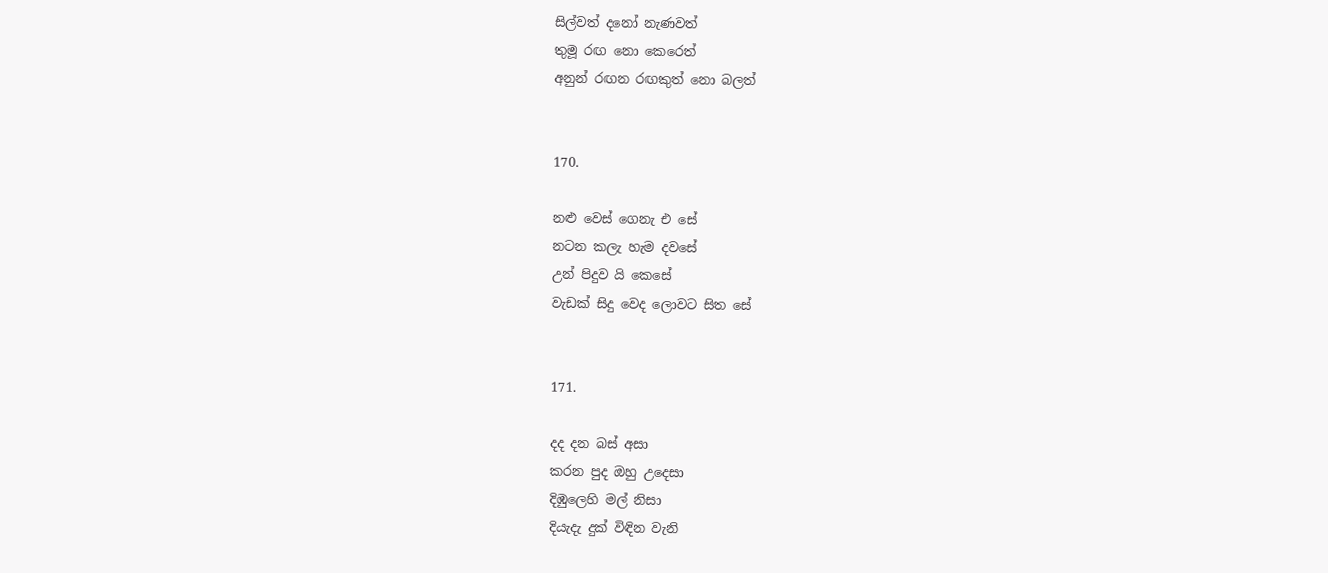සිල්වත් දනෝ නැණවත්
තුමූ රඟ නො කෙරෙත්
අනුන් රඟන රඟකුත් නො බලත්


170.

නළු වෙස් ගෙනැ එ සේ
නටන කලැ හැම දවසේ
උන් පිදුව යි කෙසේ
වැඩක් සිදු වෙද ලොවට සිත සේ


171.

දද දන බස් අසා
කරන පුද ඔහු උදෙසා
දිඹුලෙහි මල් නිසා
දියැදැ දුක් විඳින වැනි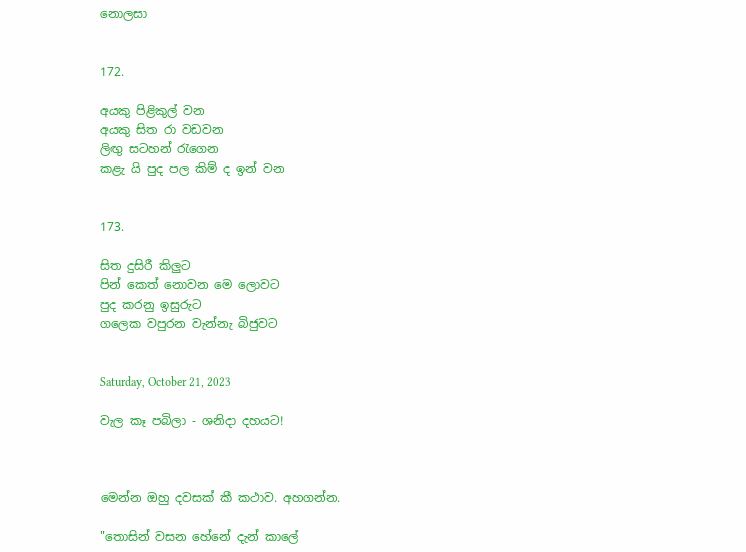නොලසා


172.

අයකු පිළිකුල් වන
අයකු සිත රා වඩවන
ලිඟු සටහන් රැගෙන
කළැ යි පුද පල කිම් ද ඉන් වන


173.

සිත දුසිරී කිලුට
පින් කෙත් නොවන මෙ ලොවට
පුද කරනු ඉසුරුට
ගලෙක වපුරන වැන්නැ බිජුවට


Saturday, October 21, 2023

වැල කෑ පබිලා - ශනිදා දහයට!



මෙන්න ඔහු දවසක් කී කථාව. අහගන්න.

"තොසින් වසන හේනේ දැන් කාලේ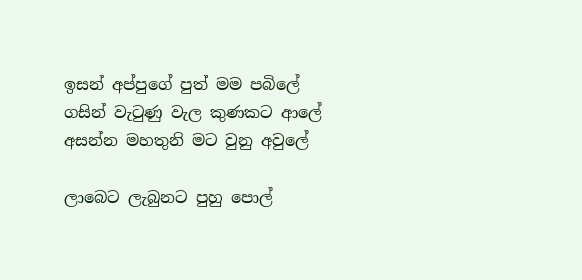ඉසන් අප්පුගේ පුත් මම පබිලේ
ගසින් වැටුණු වැල කුණකට ආලේ
අසන්න මහතුනි මට වුනු අවුලේ

ලාබෙට ලැබුනට පුහු පොල්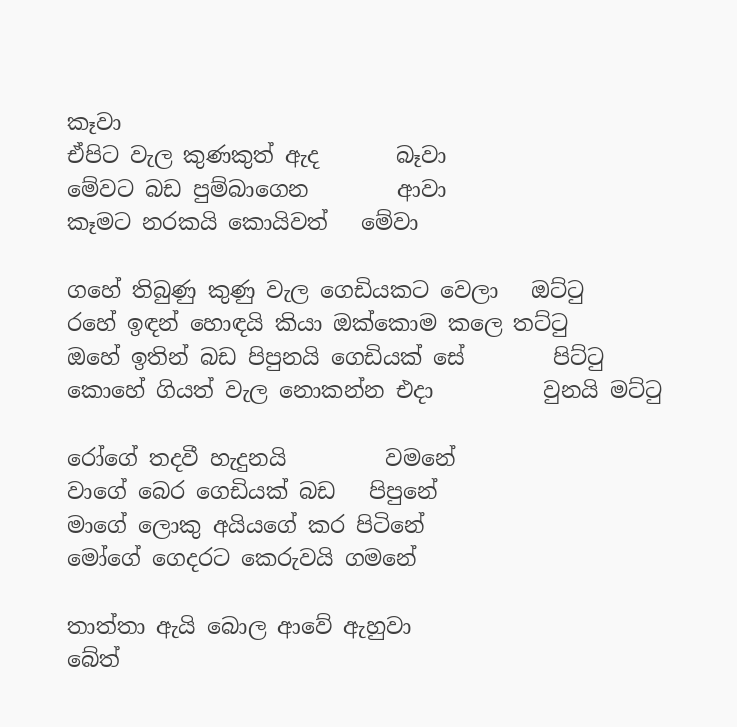කෑවා
ඒපිට වැල කුණකුත් ඇද       බෑවා
මේවට බඩ පුම්බාගෙන        ආවා
කෑමට නරකයි කොයිවත්   මේවා

ගහේ තිබුණු කුණු වැල ගෙඩියකට වෙලා   ඔට්ටු
රහේ ඉඳන් හොඳයි කියා ඔක්කොම කලෙ තට්ටු
ඔහේ ඉතින් බඩ පිපුනයි ගෙඩියක් සේ        පිට්ටු
කොහේ ගියත් වැල නොකන්න එදා          වුනයි මට්ටු

රෝගේ තදවී හැදුනයි         වමනේ
වාගේ බෙර ගෙඩියක් බඩ   පිපුනේ
මාගේ ලොකු අයියගේ කර පිටිනේ
මෝගේ ගෙදරට කෙරුවයි ගමනේ

තාත්තා ඇයි බොල ආවේ ඇහුවා
බේත්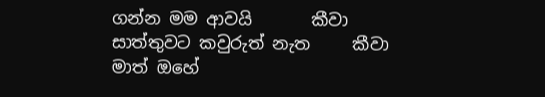ගන්න මම ආවයි       කීවා
සාත්තුවට කවුරුත් නැත     කීවා
මාත් ඔහේ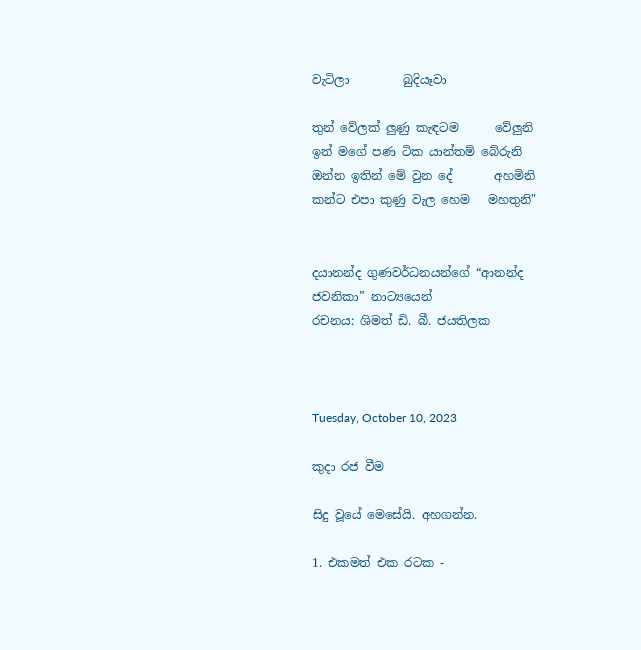වැටිලා         බුදියෑවා

තුන් වේලක් ලුණු කැඳටම      වේලුනි
ඉන් මගේ පණ ටික යාන්තම් බේරුනි
ඔන්න ඉතින් මේ වුන දේ       අහමිනි
කන්ට එපා කුණු වැල හෙම   මහතුනි"


දයානන්ද ගුණවර්ධනයන්ගේ “ආනන්ද ජවනිකා” නාට්‍යයෙන්
රචනය: ශිමත් ඩි. බී. ජයතිලක



Tuesday, October 10, 2023

කුදා රජ වීම

සිදු වූයේ මෙසේයි. අහගන්න.

1. එකමත් එක රටක -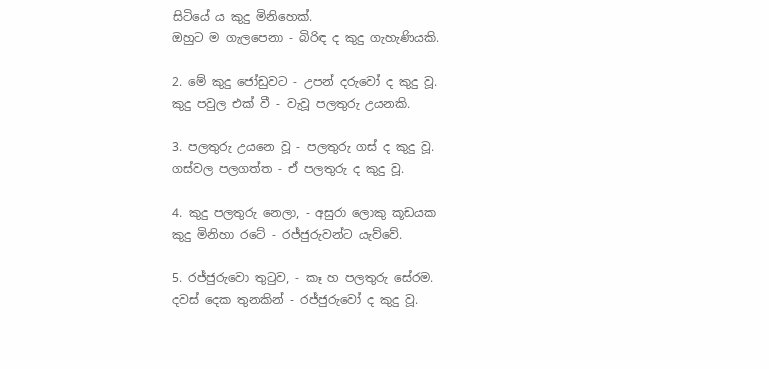සිටියේ ය කුදු මිනිහෙක්.
ඔහුට ම ගැලපෙනා - බිරිඳ ද කුදු ගැහැණියකි.

2. මේ කුදු ජෝඩුවට - උපන් දරුවෝ ද කුදු වූ.
කුදු පවුල එක් වී - වැවූ පලතුරු උයනකි.

3. පලතුරු උයනෙ වූ - පලතුරු ගස් ද කුදු වූ.
ගස්වල පලගත්ත - ඒ පලතුරු ද කුදු වූ.

4. කුදු පලතුරු නෙලා, - අසුරා ලොකු කූඩයක
කුදු මිනිහා ‍රටේ - රජ්ජුරුවන්ට යැව්වේ.

5. රජ්ජුරුවො තුටුව, - කෑ හ පලතුරු සේරම.
දවස් දෙක තුනකින් - රජ්ජුරුවෝ ද කුදු වූ.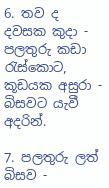6. තව ද දවසක කුදා - පලතුරු කඩා රැස්කොට,
කූඩයක අසුරා - බිසවට යැවී අදරින්.

7. පලතුරු ලත් බිසව -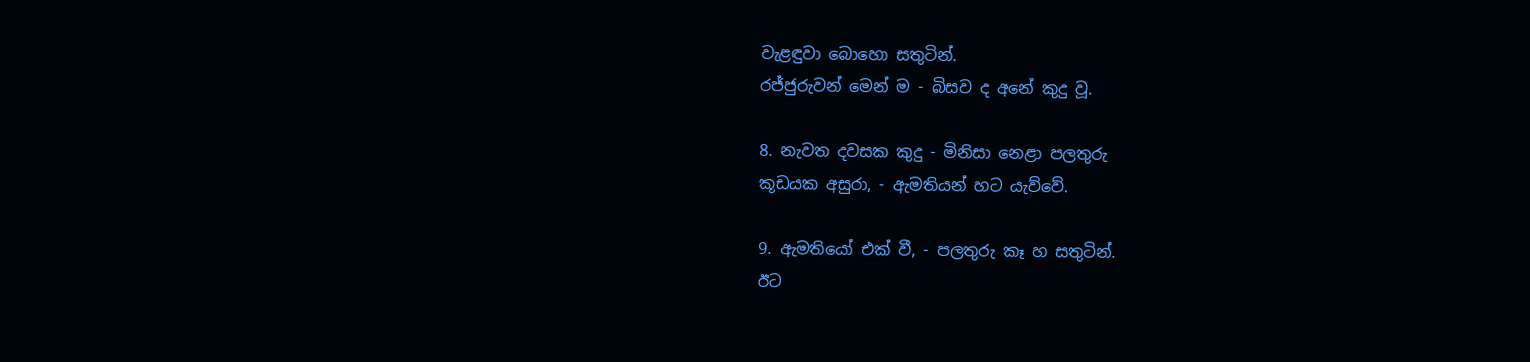වැළඳුවා බොහො සතුටින්.
රජ්ජුරුවන් මෙන් ම - බිසව ද අනේ කුදු වූ.

8. නැවත දවසක කුදු - මිනිසා නෙළා පලතුරු
කූඩයක අසුරා, - ඇමතියන් හට යැව්වේ.

9. ඇමතියෝ එක් වී, - පලතුරු කෑ හ සතුටින්.
ඊට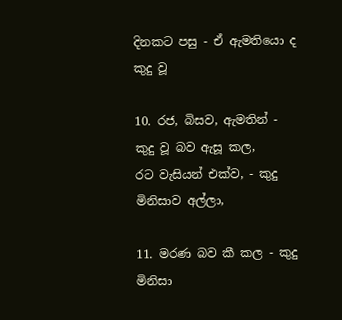දිනකට පසු - ඒ ඇමතියො ද කුදු වූ

10. රජ, බිසව, ඇමතින් - කුදු වූ බව ඇසූ කල,
රට වැසියන් එක්ව, - කුදු මිනිසාව අල්ලා,

11. මරණ බව කී කල - කුදු මිනිසා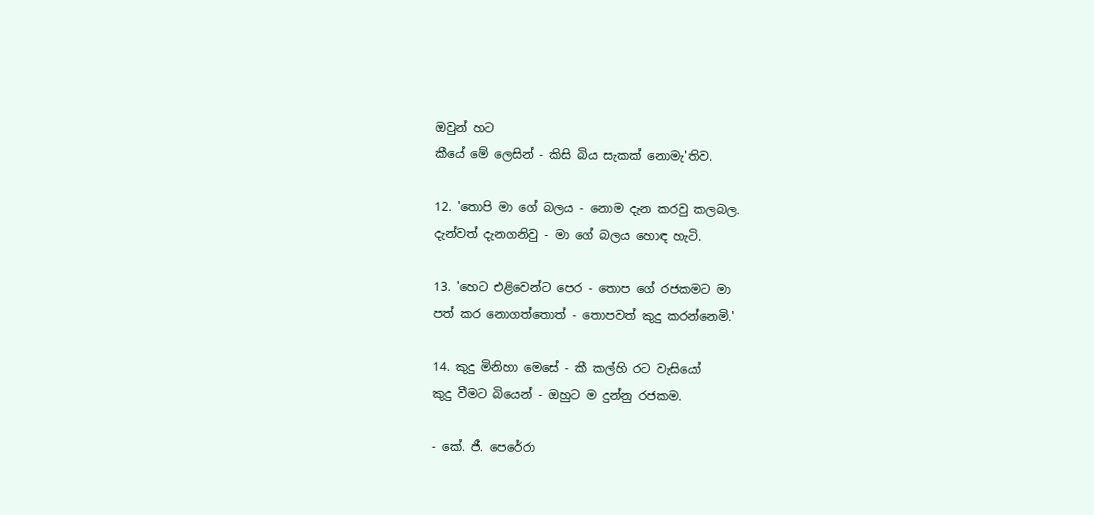ඔවුන් හට
කීයේ මේ ලෙසින් - කිසි බිය සැකක් නොමැ'තිව.

12. 'තොපි මා ගේ බලය - නොම දැන කරවු කලබල.
දැන්වත් දැනගනිවු - මා ගේ බලය හොඳ හැටි.

13. 'හෙට එළිවෙන්ට පෙර - තොප ගේ රජකමට මා
පත් කර නොගත්තොත් - තොපවත් කුදු කරන්නෙමි.'

14. කුදු මිනිහා මෙසේ - කී කල්හි රට වැසියෝ
කුදු වීමට බියෙන් - ඔහුට ම දුන්නු රජකම.

- කේ. ජී. පෙරේරා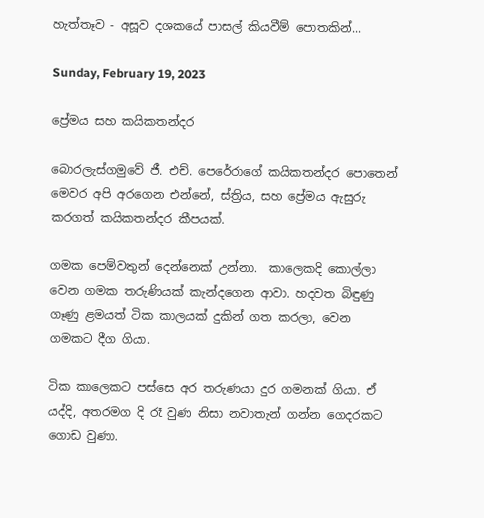හැත්තෑව - අසූව දශකයේ පාසල් කියවීම් පොතකින්...

Sunday, February 19, 2023

ප්‍රේමය සහ කයිකතන්දර

බොරලැස්ගමුවේ ජී. එච්. පෙරේරාගේ කයිකතන්දර පොතෙන් මෙවර අපි අරගෙන එන්නේ, ස්ත්‍රිය, සහ ප්‍රේමය ඇසුරු කරගත් කයිකතන්දර කීපයක්.

ගමක පෙම්වතුන් දෙන්නෙක් උන්නා.  කාලෙකදි කොල්ලා වෙන ගමක තරුණියක් කැන්දගෙන ආවා. හදවත බිඳුණු ගෑණු ළමයත් ටික කාලයක් දුකින් ගත කරලා, වෙන ගමකට දීග ගියා.

ටික කාලෙකට පස්සෙ අර තරුණයා දුර ගමනක් ගියා. ඒ යද්දි, අතරමග දි රෑ වුණ නිසා නවාතැන් ගන්න ගෙදරකට ගොඩ වුණා.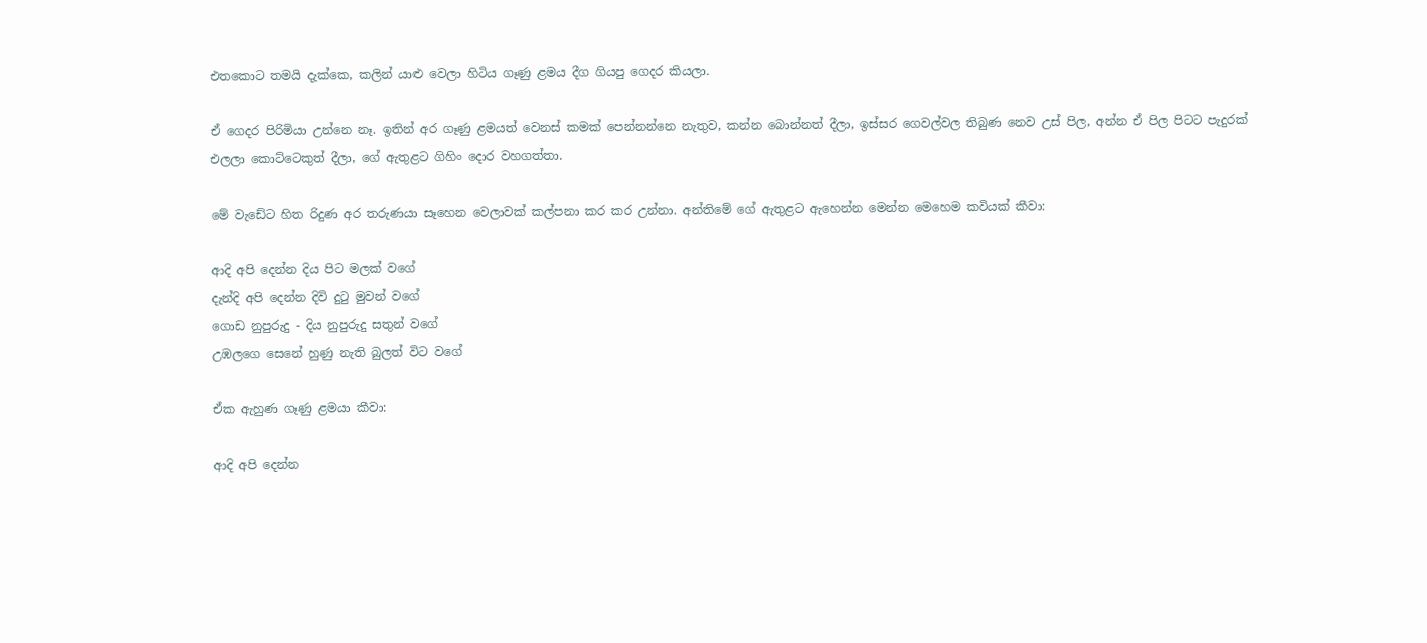එතකොට තමයි දැක්කෙ, කලින් යාළු වෙලා හිටිය ගෑණු ළමය දීග ගියපු ගෙදර කියලා.

ඒ ගෙදර පිරිමියා උන්නෙ නෑ. ඉතින් අර ගෑණු ළමයත් වෙනස් කමක් පෙන්නන්නෙ නැතුව, කන්න බොන්නත් දීලා, ඉස්සර ගෙවල්වල තිබුණ නෙව උස් පිල, අන්න ඒ පිල පිටට පැදුරක් එලලා කොට්ටෙකුත් දීලා, ගේ ඇතුළට ගිහිං දොර වහගත්තා.

මේ වැඩේට හිත රිදුණ අර තරුණයා සෑහෙන වෙලාවක් කල්පනා කර කර උන්නා. අන්තිමේ ගේ ඇතුළට ඇහෙන්න මෙන්න මෙහෙම කවියක් කීවා:

ආදි අපි දෙන්න දිය පිට මලක් වගේ
දැන්දි අපි දෙන්න දිවි දුටු මුවන් වගේ
ගොඩ නුපුරුදු - දිය නුපුරුදු සතුන් වගේ
උඹලගෙ සෙනේ හුණු නැති බුලත් විට වගේ

ඒක ඇහුණ ගෑණු ළමයා කීවා:

ආදි අපි දෙන්න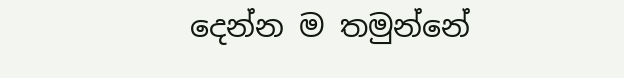දෙන්න ම තමුන්නේ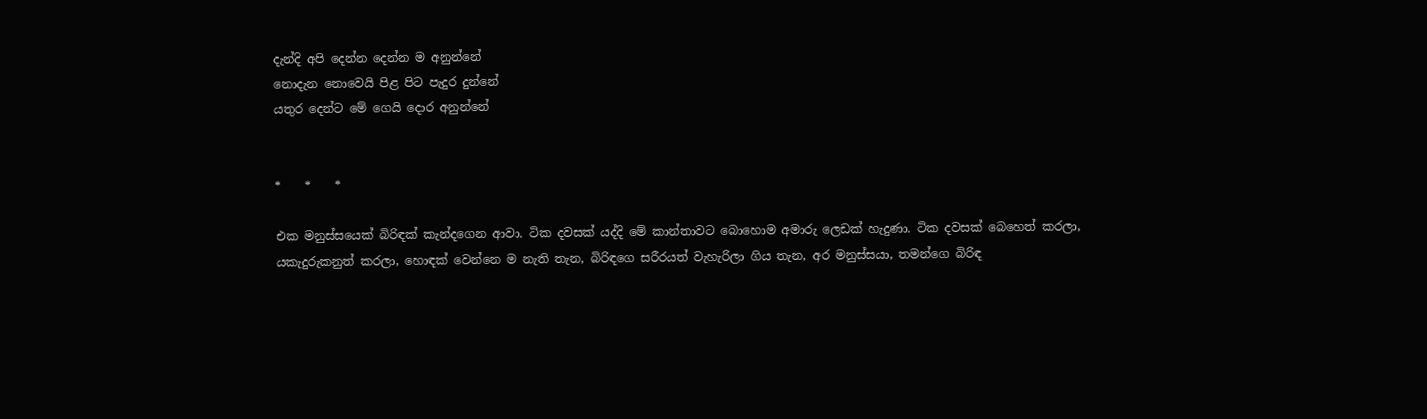දැන්දි අපි දෙන්න දෙන්න ම අනුන්නේ
නොදැන නොවෙයි පිළ පිට පැදුර දුන්නේ
යතුර දෙන්ට මේ ගෙයි දොර අනුන්නේ


*    *    *

එක මනුස්සයෙක් බිරිඳක් කැන්දගෙන ආවා. ටික දවසක් යද්දි මේ කාන්තාවට බොහොම අමාරු ලෙඩක් හැදුණා. ටික දවසක් බෙහෙත් කරලා, යකැදුරුකනුත් කරලා, හොඳක් වෙන්නෙ ම නැති තැන, බිරිඳගෙ සරීරයත් වැහැරිලා ගිය තැන, අර මනුස්සයා, තමන්‌ගෙ බිරිඳ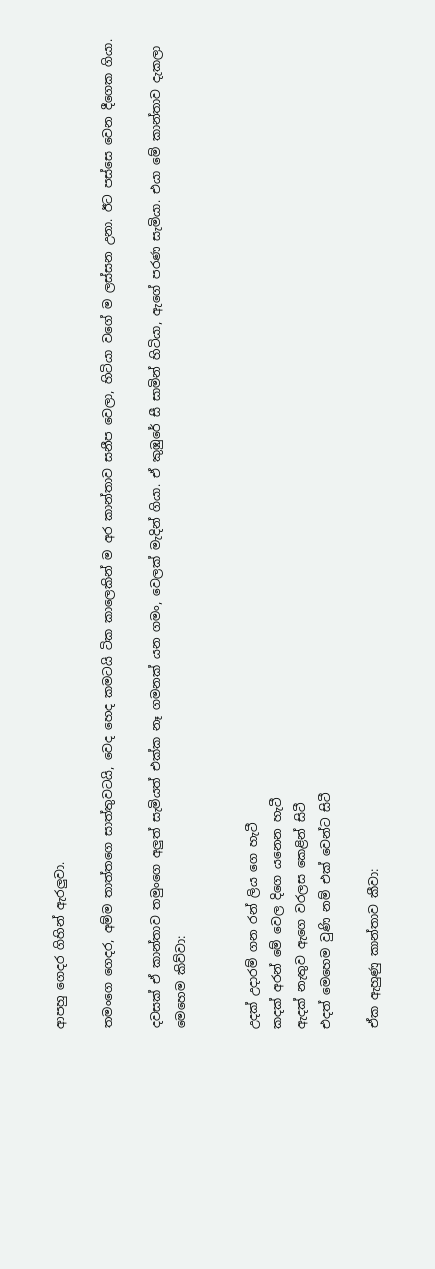ආපහු ගෙදර ගිහින් ඇරලුවා.

තමංගෙ ගෙදර, අම්ම තාත්තගෙ සාත්තුවටයි, වෙද හෙද කමටයි ටික කාලෙකින් ම අර කාන්තාව සනීප වෙලා, හිටියා වගේ ම ලස්සන උනා. ඊට පස්සෙ වෙන දීගෙක ගියා.

දවසක් ඒ කාන්තාව තමුංගෙ අලුත් සැමියත් එක්ක නෑ ගමනක් යන ගමං, වෙලක් මැදින් ගියා. ඒ කුඹුරේ සී සාමින් හිටියා, ඇගේ පරණ සැමියා. එයා මේ කාන්තාව දැකලා මෙහෙම කිව්වා:


උදක් උදාරම් ගන රන් ලිය ගෙ හැටී
කදක් අරන් මේ වෙල දිගෙ යනෙන හැටී
ඇදක් නැතුව ඇගෙ වරලස කෙළින් සිටී
එදත් මෙහෙම වුණි නම් එක් වෙන්ට සිටී

ඒක ඇහුණු කාන්තාව කීවා: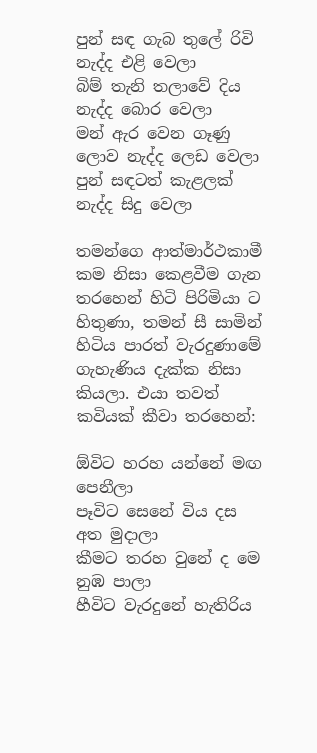පුන් සඳ ගැබ තුලේ රිවි නැද්ද එළි වෙලා
බිම් තැනි තලාවේ දිය නැද්ද බොර වෙලා
මන් ඇර වෙන ගෑණු ලොව නැද්ද ලෙඩ වෙලා
පුන් සඳටත් කැළලක් නැද්ද සිදු වෙලා

තමන්ගෙ ආත්මාර්ථකාමී කම නිසා ‌කෙළවීම ගැන තරහෙන් හිටි පිරිමියා ට හිතුණා, තමන් සී සාමින් හිටිය පාරත් වැරදුණාමේ ගැහැණිය දැක්ක නිසා කියලා. එයා තවත් කවියක් කීවා තරහෙන්:

ඕවිට හරහ යන්නේ මඟ පෙනීලා
පෑවිට සෙනේ විය දස අත මුදාලා
කීමට තරහ වුනේ ද මෙ නුඹ පාලා
හීවිට වැරදුනේ හැතිරිය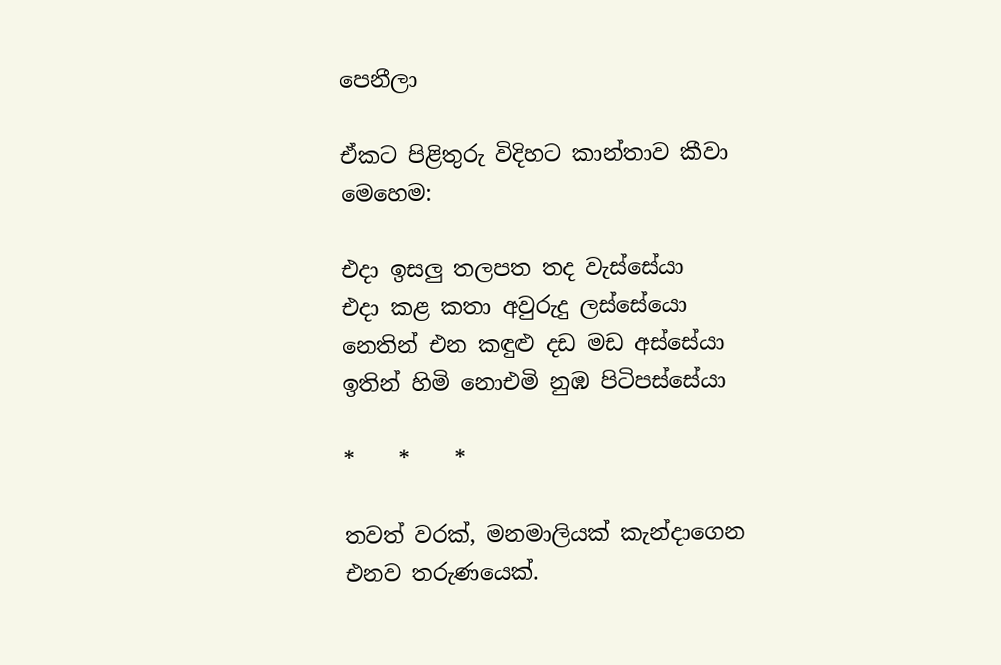පෙනීලා

ඒකට පිළිතුරු විදිහට කාන්තාව කීවා මෙහෙම:

එදා ඉසලු තලපත තද වැස්සේයා
එදා කළ කතා අවුරුදු ලස්සේයො
නෙතින් එන කඳුළු දඩ මඩ අස්සේයා
ඉතින් හිමි නොඑමි නුඹ පිටිපස්සේයා

*    *    *

තවත් වරක්, මනමාලියක් කැන්දාගෙන එනව තරුණයෙක්.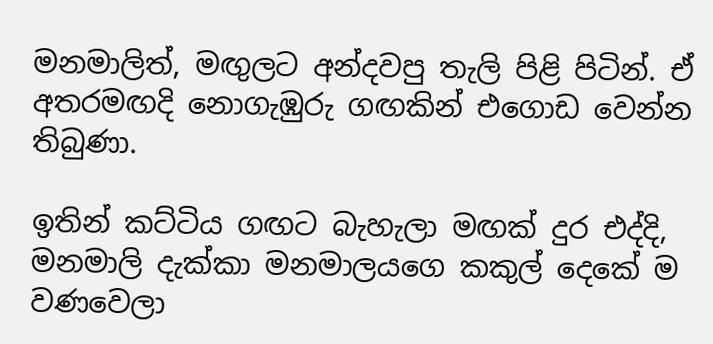මනමාලිත්, මඟුලට අන්දවපු තැලි පිළි පිටින්. ඒ අතරමඟදි නොගැඹුරු ගඟකින් එගොඩ වෙන්න තිබුණා.

ඉතින් කට්ටිය ගඟට බැහැලා මඟක් දුර එද්දි, මනමාලි දැක්කා මනමාලයගෙ කකුල් දෙකේ ම වණවෙලා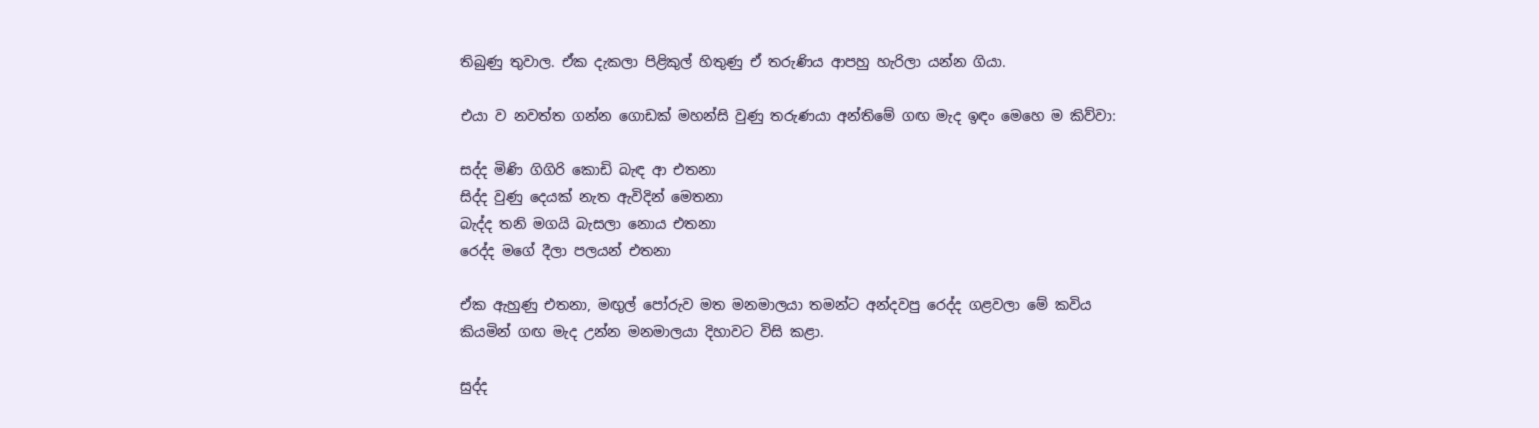තිබුණු තුවාල. ඒක දැකලා පිළිකුල් හිතුණු ඒ තරුණිය ආපහු හැරිලා යන්න ගියා.

එයා ව නවත්ත ගන්න ගොඩක් මහන්සි වුණු තරුණයා අන්තිමේ ගඟ මැද ඉඳං මෙහෙ ම කිව්වා:

සද්ද මිණි ගිගිරි කොඩි බැඳ ආ එතනා
සිද්ද වුණු දෙයක් නැත ඇවිදින් මෙතනා
බැද්ද තනි මගයි බැසලා නොය එතනා
රෙද්ද මගේ දීලා පලයන් එතනා

ඒක ඇහුණු එතනා, මඟුල් පෝරුව මත මනමාලයා තමන්ට අන්දවපු රෙද්ද ගළවලා මේ කවිය කියමින් ගඟ මැද උන්න මනමාලයා දිහාවට විසි කළා.

සුද්ද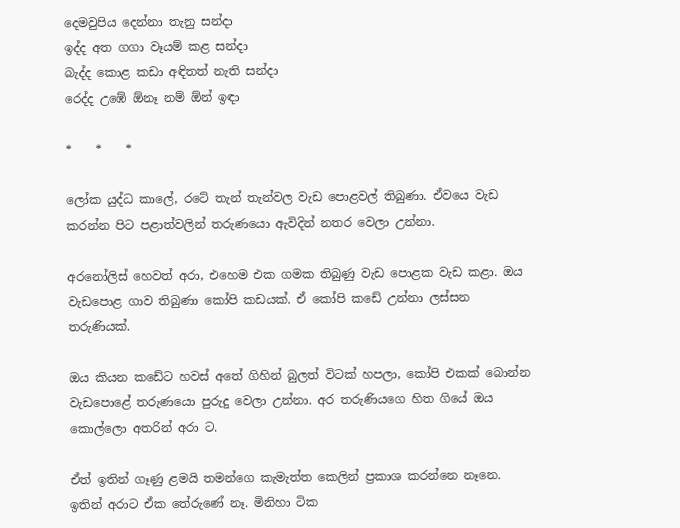දෙමවුපිය දෙන්නා තැනු සන්දා
ඉද්ද අත ගගා වෑයම් කළ සන්දා
බැද්ද කොළ කඩා අඳිතත් නැති සන්දා
රෙද්ද උඹේ ඕනෑ නම් ඕන් ඉඳා

*    *    *

ලෝක යුද්ධ කාලේ, රටේ තැන් තැන්වල වැඩ පොළවල් තිබුණා. ඒවයෙ වැඩ කරන්න පිට පළාත්වලින් තරුණයො ඇවිදින් නතර වෙලා උන්නා.

අරනෝලිස් හෙවත් අරා, එහෙම එක ගමක තිබුණු වැඩ පොළක වැඩ කළා. ඔය වැඩපොළ ගාව තිබුණා කෝපි කඩයක්. ඒ කෝපි කඩේ උන්නා ලස්සන තරුණියක්.

ඔය කියන කඩේට හවස් අතේ ගිහින් බුලත් විටක් හපලා, කෝපි එකක් බොන්න වැඩපොළේ තරුණයො පුරුදු වෙලා උන්නා. අර තරුණියගෙ හිත ගියේ ඔය කොල්ලො අතරින් අරා ට.

ඒත් ඉතින් ගෑණු ළමයි තමන්ගෙ කැමැත්ත කෙලින් ප්‍රකාශ කරන්නෙ නෑනෙ. ඉතින් අරාට ඒක තේරුණේ නෑ. මිනිහා ටික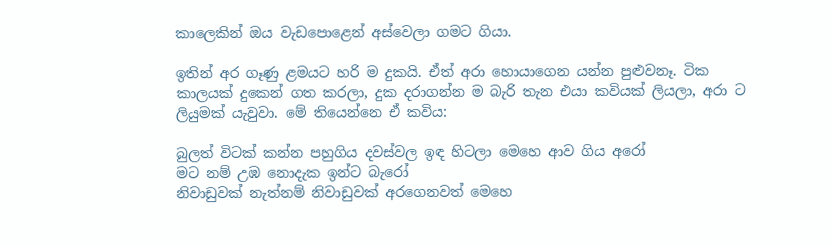කාලෙකින් ඔය වැඩපොළෙන් අස්වෙලා ගමට ගියා.

ඉතින් අර ගෑණු ළමයට හරි ම දුකයි. ඒත් අරා හොයාගෙන යන්න පුළුවනෑ. ටික කාලයක් දුකෙන් ගත කරලා, දුක දරාගන්න ම බැරි තැන එයා කවියක් ලියලා, අරා ට ලියුමක් යැවුවා. මේ තියෙන්නෙ ඒ කවිය:

බුලත් විටක් කන්න පහුගිය දවස්වල ඉඳ හිටලා මෙහෙ ආව ගිය අරෝ
මට නම් උඹ නොදැක ඉන්ට බැරෝ
නිවාඩුවක් නැත්නම් නිවාඩුවක් අරගෙනවත් මෙහෙ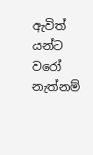ඇවිත් යන්ට වරෝ
නැත්නම්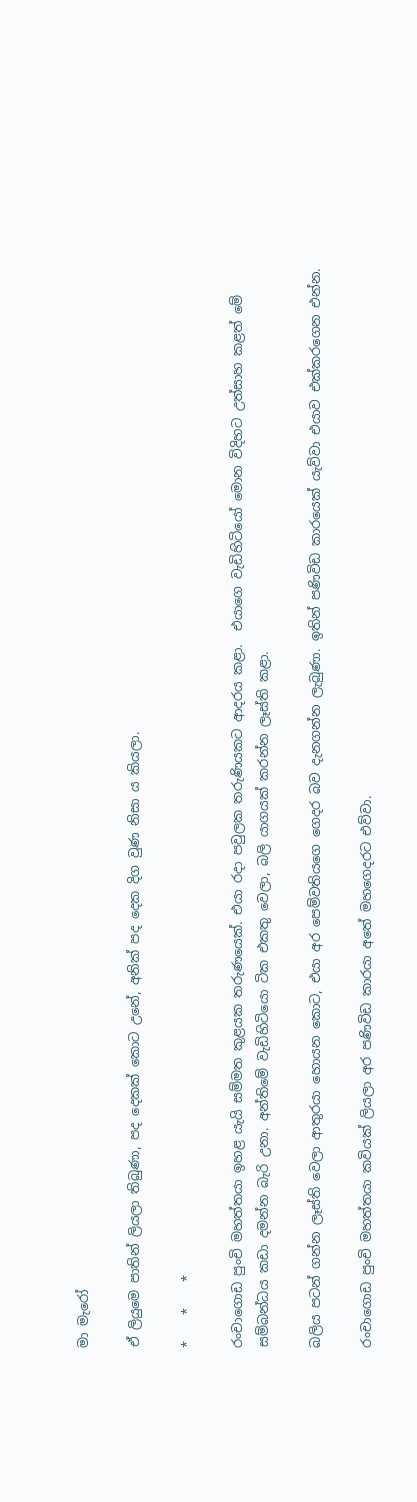මා මැරෝ

ඒ ලියුමෙ පාතින් ලියලා තිබුණා, පද දෙකක් කොට උනේ, අනික් පද දෙක දිග වුණ නිසා ය කියලා.

*    *    *

රංචාගොඩ පුංචි මහත්තයා ඉහළ යැයි සම්මත කුළයක තරුණයෙක්. එයා රදා පවුලක තරුණියකට ආදරය කළා.  එයාගෙ වැඩිහිටියෝ මොන විදිහට උත්සාහ කළත් මේ සම්බන්ධය කඩා දමන්න බැරි උනා. අන්තිමේ වැඩිහිටියො ටික එකතු වෙලා, බලි යාගයක් කරන්න ලෑස්ති කළා.

බලිය පටන් ගන්න ලෑස්ති වෙලා ආතුරයා හොයන කොට, එයා අර පෙම්වතියගෙ ගෙදර බව දැනගන්න ලැබුණා. ඉතින් පණිවිඩ කාරයෙක් යැව්වා එයාව එක්කරගෙන එන්න.

රංචාගොඩ පුංචි මහත්තයා කවියක් ලියලා අර පණිවිඩ කාරයා අතේ මහගෙදරට එව්වා.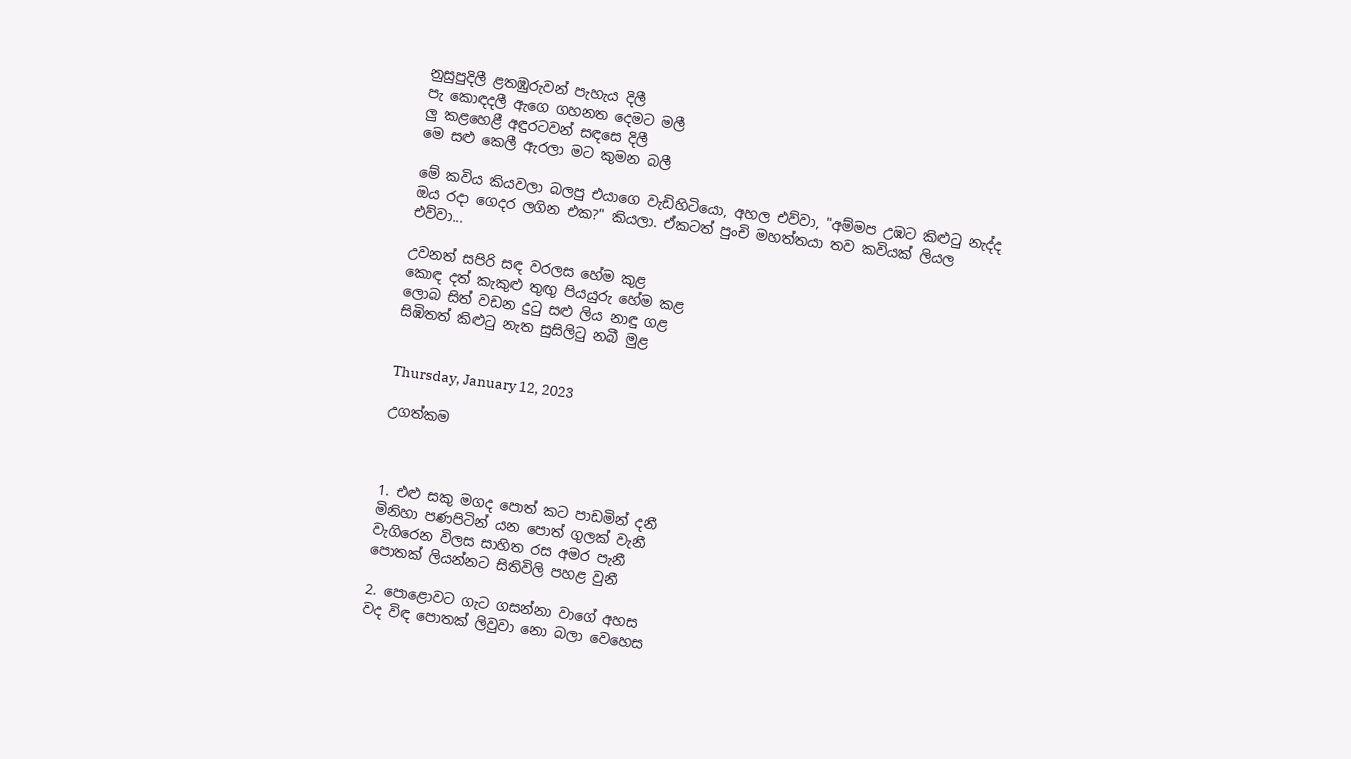නුසුපුදිලී ළතඹුරුවන් පැහැය දිලී
පැ කොඳදලී ඇගෙ ගහනත දෙමට මලී
ලු කළහෙළී අඳුරටවන් සඳසෙ දිලී
මෙ සළු කෙලී ඇරලා මට කුමන බලී

මේ කවිය කියවලා බලපු එයාගෙ වැඩිහිටියො, අහල එව්වා, "අම්මප උඹට කිළුටු නැද්ද ඔය රදා ගෙදර ලගින එක?" කියලා. ඒකටත් පුංචි මහත්තයා තව කවියක් ලියල එව්වා...

උවනත් සපිරි සඳ වරලස හේම කුළ
කොඳ දත් කැකුළු තුඟු පියයුරු හේම කළ
ලොබ සිත් වඩන දුටු සළු ලිය නාඳු ගළ‍
සිඹිතත් කිළුටු නැත සුසිලිටු නබී මුළ


Thursday, January 12, 2023

උගත්කම



1. එළු සකු මගද පොත් කට පාඩමින් දනී
මිනිහා පණපිටින් යන පොත් ගුලක් වැනී
වැගිරෙන විලස සාහිත රස අමර පැනී
පොතක් ලියන්නට සිතිවිලි පහළ වුනී

2. පොළොවට ගැට ගසන්නා වාගේ අහස
වද විඳ පොතක් ලිවුවා නො බලා වෙහෙස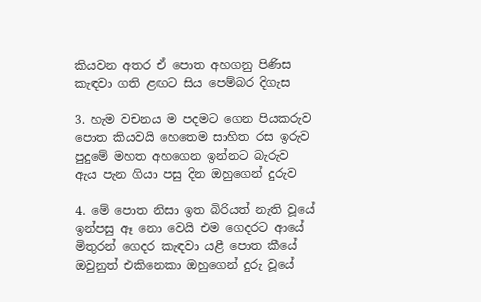කියවන අතර ඒ පොත අහගනු පිණිස
කැඳවා ගති ළඟට සිය පෙම්බර දිගැස

3. හැම වචනය ම පදමට ගෙන පියකරුව
පොත කියවයි හෙතෙම සාහිත රස ඉරුව
පුදුමේ මහත අහගෙන ඉන්නට බැරුව
ඇය පැන ගියා පසු දින ඔහුගෙන් දුරුව

4. මේ පොත නිසා ඉත බිරියත් නැති වූයේ
ඉන්පසු ඈ නො වෙයි එම ගෙදරට ආයේ
මිතුරන් ගෙදර කැඳවා යළී පොත කීයේ
ඔවුනුත් එකිනෙකා ඔහුගෙන් දුරු වූයේ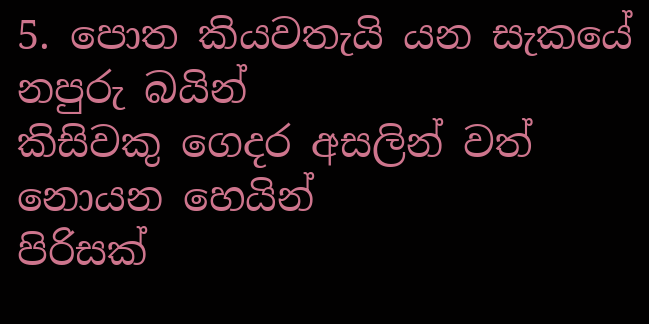5. පොත කියවතැයි යන සැකයේ නපුරු බයින්
කිසිවකු ගෙදර අසලින් වත් නොයන හෙයින්
පිරිසක්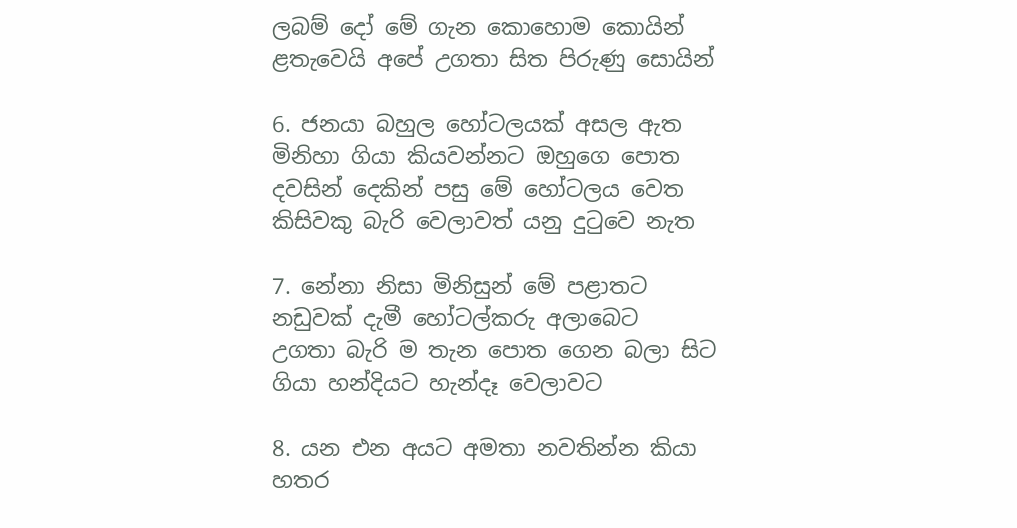ලබම් දෝ මේ ගැන කොහොම කොයින්
ළතැවෙයි අපේ උගතා සිත පිරුණු සොයින්

6. ජනයා බහුල හෝටලයක් අසල ඇත
මිනිහා ගියා කියවන්නට ඔහුගෙ පොත
දවසින් දෙකින් පසු මේ හෝටලය වෙත
කිසිවකු බැරි වෙලාවත් යනු දුටුවෙ නැත

7. නේනා නිසා මිනිසුන් මේ පළාතට
නඩුවක් දැමී හෝටල්කරු අලාබෙට
උගතා බැරි ම තැන පොත ගෙන බලා සිට
ගියා හන්දියට හැන්දෑ වෙලාවට

8. යන එන අයට අමතා නවතින්න කියා
හතර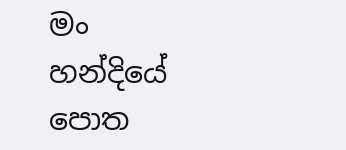මං හන්දියේ පොත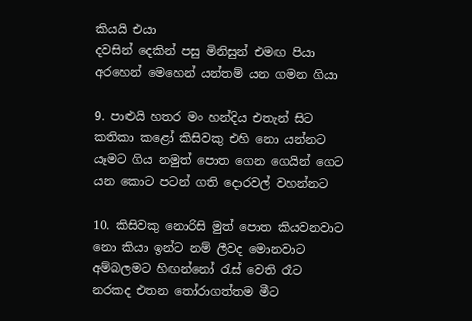කියයි එයා
දවසින් දෙකින් පසු මිනිසුන් එමඟ පියා
අරහෙන් මෙහෙන් යන්තම් යන ගමන ගියා

9. පාළුයි හතර මං හන්දිය එතැන් සිට
කතිකා කළෝ කිසිවකු එහි නො යන්නට
යෑමට ගිය නමුත් පොත ගෙන ගෙයින් ගෙට
යන කොට පටන් ගති දොරවල් වහන්නට

10. කිසිවකු නොරිසි මුත් පොත කියවනවාට
නො කියා ඉන්ට නම් ලීවද මොනවාට
අම්බලමට හිඟන්නෝ රැස් වෙති රෑට
නරකද එතන තෝරාගත්තම ‌මීට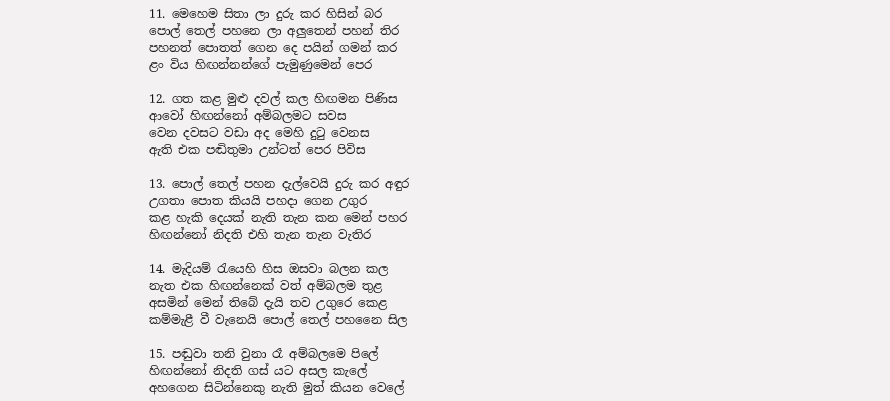11. මෙහෙම සිතා ලා දුරු කර හිසින් බර
පොල් තෙල් පහනෙ ලා අලුතෙන් පහන් තිර
පහනත් පොතත් ගෙන දෙ පයින් ගමන් කර
ළං විය හිඟන්නන්ගේ පැමුණුමෙන් පෙර

12. ගත කළ මුළු දවල් කල හිඟමන පිණිස
ආවෝ හිඟන්නෝ අම්බලමට සවස
වෙන දවසට වඩා අද මෙහි දුටු වෙනස
ඇති එක පඬිතුමා උන්ටත් පෙර පිවිස

13. පොල් තෙල් පහන දැල්වෙයි දුරු කර අඳුර
උගතා පොත කියයි පහදා ගෙන උගුර
කළ හැකි දෙයක් නැති තැන කන මෙන් පහර
හිඟන්නෝ නිදති එහි තැන තැන වැතිර

14. මැදියම් රැයෙහි හිස ඔසවා බලන කල
නැත එක හිඟන්නෙක් වත් අම්බලම තුළ
අසමින් මෙන් තිබේ දැයි තව උගුරෙ කෙළ
කම්මැළී වී වැනෙයි පොල් තෙල් පහනෛ සිල

15. පඬුවා තනි වුනා රෑ අම්බලමෙ පිලේ
හිඟන්නෝ නිදති ගස් යට අසල කැලේ
අහගෙන සිටින්නෙකු නැති මුත් කියන වෙලේ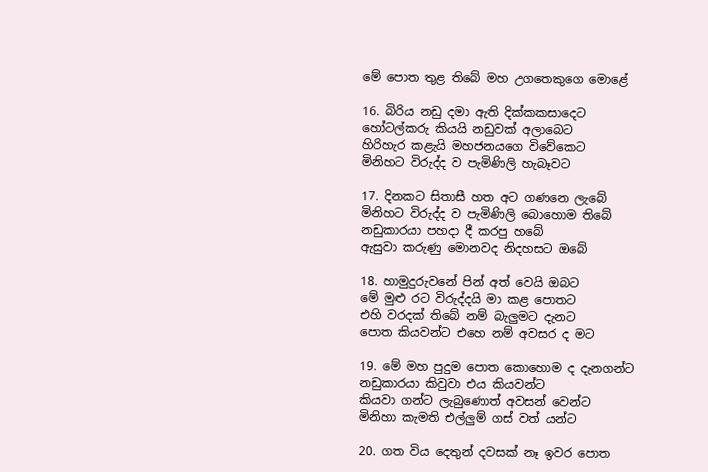මේ පොත තුළ තිබේ මහ උගතෙකුගෙ මොළේ

16. බිරිය නඩු දමා ඇති දික්කකසාදෙට
හෝටල්කරු කියයි නඩුවක් අලාබෙට
හිරිහැර කළැයි මහජනයගෙ විවේකෙට
මිනිහට විරුද්ද ව පැමිණිලි හැබෑවට

17. දිනකට සිතාසී හත අට ගණනෙ ලැබේ
මිනිහට විරුද්ද ව පැමිණිලි බොහොම තිබේ
නඩුකාරයා පහදා දී කරපු හබේ
ඇසුවා කරුණු මොනවද නිදහසට ඔබේ

18. හාමුදුරුවනේ පින් අත් වෙයි ඔබට
මේ මුළු රට විරුද්දයි මා කළ පොතට
එහි වරදක් තිබේ නම් බැලුමට දැනට
පොත කියවන්ට එහෙ නම් අවසර ද මට

19. මේ මහ පුදුම පොත කොහොම ද දැනගන්ට
නඩුකාරයා කිවුවා එය කියවන්ට
කියවා ගන්ට ලැබුණොත් අවසන් වෙන්ට
මිනිහා කැමති එල්ලුම් ගස් වත් යන්ට

20. ගත විය දෙතුන් දවසක් නෑ ඉවර පොත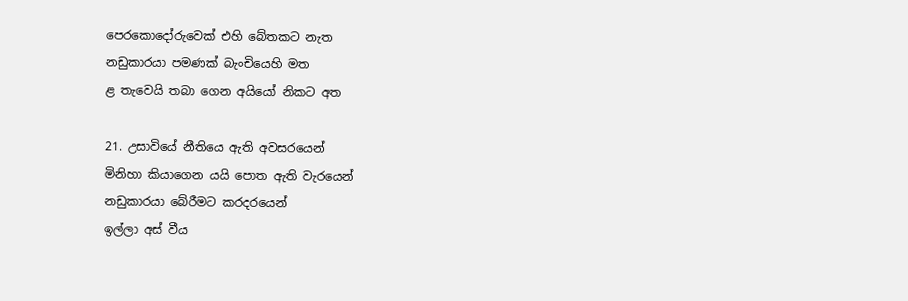පෙරකොදෝරුවෙක් එහි බේතකට නැත
නඩුකාරයා පමණක් බැංචියෙහි මත
ළ තැවෙයි තබා ගෙන අයියෝ නිකට අත

21. උසාවියේ නීතියෙ ඇති අවසරයෙන්
මිනිහා කියාගෙන යයි පොත ඇති වැරයෙන්
නඩුකාරයා බේරීමට කරදරයෙන්
ඉල්ලා අස් වීය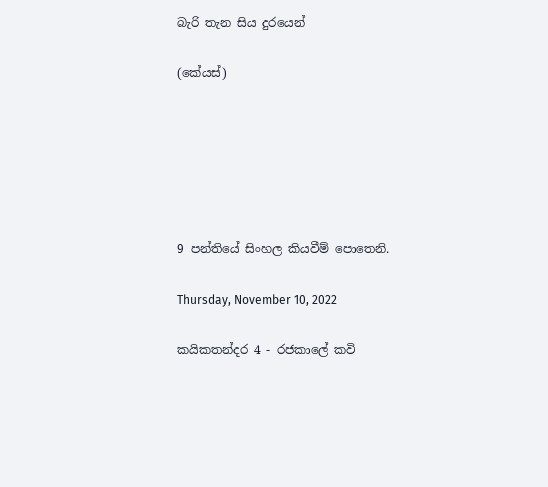බැරි තැන සිය දුරයෙන්

(කේයස්)






9 පන්තියේ සිංහල කියවීම් පොතෙනි.

Thursday, November 10, 2022

කයිකතන්දර 4 - රජකාලේ කවි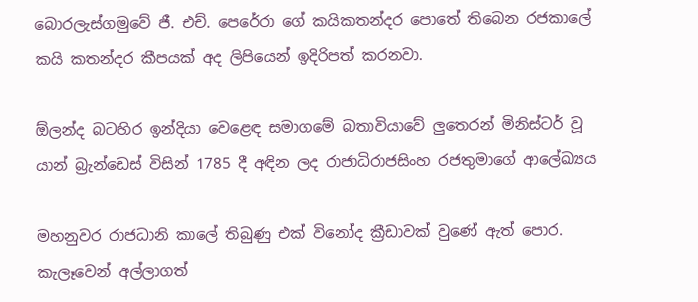බොරලැස්ගමුවේ ජී. එච්. පෙරේරා ගේ කයිකතන්දර පොතේ තිබෙන රජකාලේ කයි කතන්දර කීපයක් අද ලිපියෙන් ඉදිරිපත් කරනවා.

ඕලන්ද බටහිර ඉන්දියා වෙළෙඳ සමාගමේ බතාවියාවේ ලුතෙරන් මිනිස්ටර් වූ යාන් බ්‍රැන්ඩෙස් විසින් 1785 දී අඳින ලද රාජාධිරාජසිංහ රජතුමාගේ ආලේඛ්‍යය

මහනුවර රාජධානි කාලේ තිබුණු එක් විනෝද ක්‍රීඩාවක් වුණේ ඇත් පොර. කැලෑවෙන් අල්ලාගත්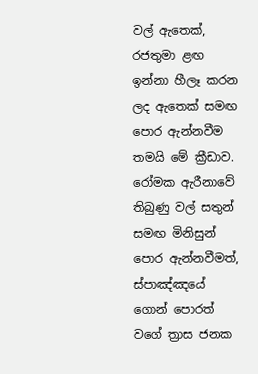වල් ඇතෙක්, රජතුමා ළඟ ඉන්නා හීලෑ කරන ලද ඇතෙක් සමඟ පොර ඇන්නවීම තමයි මේ ක්‍රීඩාව. රෝමක ඇරීනාවේ තිබුණු වල් සතුන් සමඟ මිනිසුන් පොර ඇන්නවීමත්, ස්පාඤ්ඤයේ ගොන් පොරත් වගේ ත්‍රාස ජනක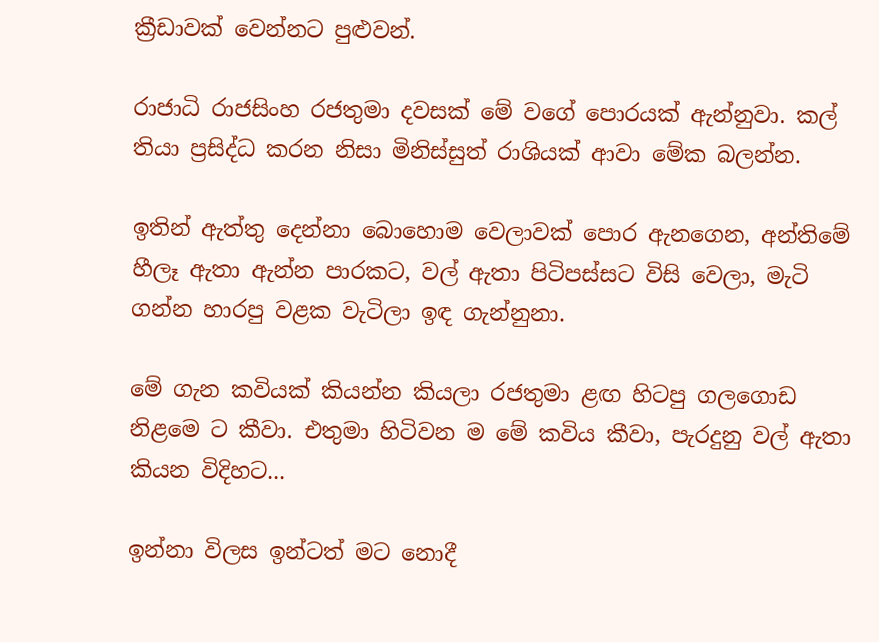ක්‍රීඩාවක් වෙන්නට පුළුවන්.

රාජාධි රාජසිංහ රජතුමා දවසක් මේ වගේ පොරයක් ඇන්නුවා. කල් තියා ප්‍රසිද්ධ කරන නිසා මිනිස්සුත් රාශියක් ආවා මේක බලන්න.

ඉතින් ඇත්තු දෙන්නා බොහොම වෙලාවක් පොර ඇනගෙන, අන්තිමේ හීලෑ ඇතා ඇන්න පාරකට, වල් ඇතා පිටිපස්සට විසි වෙලා, මැටි ගන්න හාරපු වළක වැටිලා ඉඳ ගැන්නුනා.

මේ ගැන කවියක් කියන්න කියලා රජතුමා ළඟ හිටපු ගලගොඩ නිළමෙ ට කීවා. එතුමා හිටිවන ම මේ කවිය කීවා, පැරදුනු වල් ඇතා කියන විදිහට...

ඉන්නා විලස ඉන්ටත් මට නොදී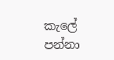කැලේ
පන්නා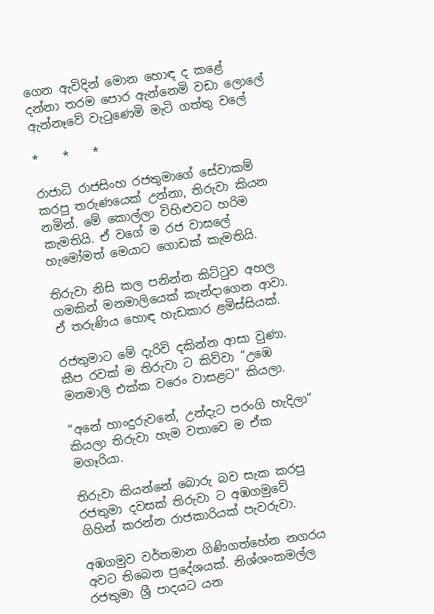ගෙන ඇවිදින් මොන හොඳ ද කළේ
දන්නා තරම පොර ඇන්නෙමි වඩා ලොලේ
ඇන්නෑවේ වැටුණෙමි මැටි ගත්තු වලේ

*    *    *

රාජාධි රාජසිංහ රජතුමාගේ සේවාකම් කරපු තරුණයෙක් උන්නා, තිරුවා කියන නමින්. මේ කොල්ලා විහිළුවට හරිම කැමතියි. ඒ වගේ ම රජ වාසලේ හැමෝමත් මෙයාට ගොඩක් කැමතියි.

තිරුවා නිසි කල පනින්න කිට්ටුව අහල ගමකින් මනමාලියෙක් කැන්දාගෙන ආවා. ඒ තරුණිය හොඳ හැඩකාර ළමිස්සියක්.

රජතුමාට මේ දැරිවි දකින්න ආසා වුණා. කීප රවක් ම තිරුවා ට කිව්වා “උඹෙ මනමාලි එක්ක වරෙං වාසළට“ කියලා.

“අනේ හාංදුරුවනේ, උන්දැට පරංගි හැදිලා“ කියලා තිරුවා හැම වතාවෙ ම ඒක මගෑරියා.

තිරුවා කියන්නේ බොරු බව සැක කරපු රජතුමා දවසක් තිරුවා ට අඹගමුවේ ගිහින් කරන්න රාජකාරියක් පැවරුවා.

අඹගමුව වර්තමාන ගිණිගත්හේන නගරය අවට තිබෙන ප්‍රදේශයක්. නිශ්ශංකමල්ල රජතුමා ශ්‍රී පාදයට යන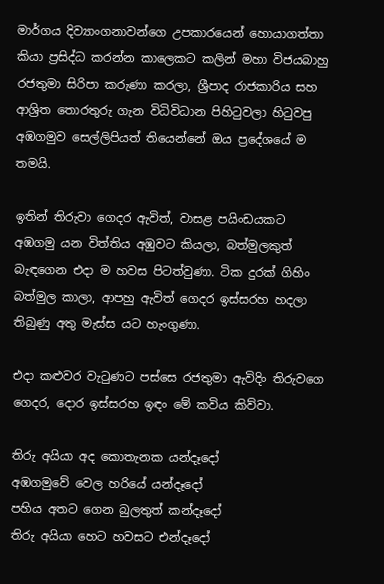මාර්ගය දිව්‍යාංගනාවන්ගෙ උපකාරයෙන් හොයාගත්තා කියා ප්‍රසිද්ධ කරන්න කාලෙකට කලින් මහා විජයබාහු රජතුමා සිරිපා කරුණා කරලා, ශ්‍රීපාද රාජකාරිය සහ ආශ්‍රිත තොරතුරු ගැන විධිවිධාන පිහිටුවලා හිටුවපු අඹගමුව සෙල්ලිපියත් තියෙන්නේ ඔය ප්‍රදේශයේ ම තමයි.

ඉතින් තිරුවා ගෙදර ඇවිත්, වාසළ පයිංඩයකට අඹගමු යන විත්තිය අඹුවට කියලා, බත්මුලකුත් බැඳගෙන එදා ම හවස පිටත්වුණා. ටික දුරක් ගිහිං බත්මුල කාලා, ආපහු ඇවිත් ගෙදර ඉස්සරහ හදලා තිබුණු අතු මැස්ස යට හැංගුණා.

එදා කළුවර වැටුණට පස්සෙ රජතුමා ඇවිදිං තිරුවගෙ ගෙදර, දොර ඉස්සරහ ඉඳං මේ කවිය කිව්වා.

තිරු අයියා අද කොතැනක යන්දෑදෝ
අඹගමුවේ වෙල හරියේ යන්දෑදෝ
පහිය අතට ගෙන බුලතුත් කන්දෑදෝ
තිරු අයියා හෙට හවසට එන්දෑදෝ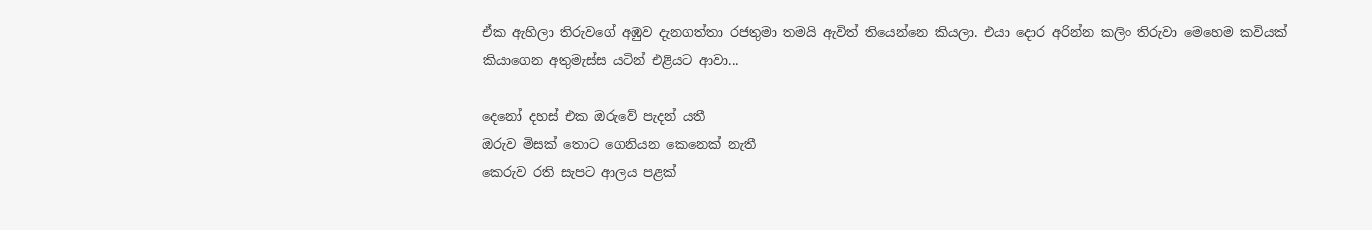ඒක ඇහිලා තිරුවගේ අඹුව දැනගත්තා රජතුමා තමයි ඇවිත් තියෙන්නෙ කියලා. එයා දොර අරින්න කලිං තිරුවා මෙහෙම කවියක් කියාගෙන අතුමැස්ස යටින් එළියට ආවා...

දෙනෝ දහස් එක ඔරුවේ පැදන් යතී
ඔරුව මිසක් තොට ගෙනියන කෙනෙක් නැතී
කෙරුව රති සැපට ආලය පළක්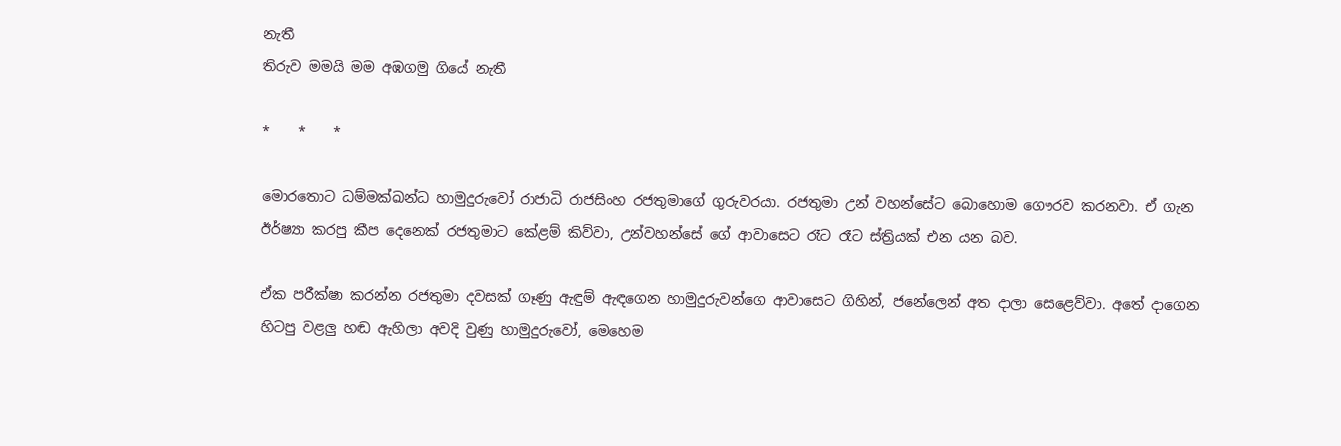නැතී
තිරුව මමයි මම අඹගමු ගියේ නැතී

*    *    *

මොරතොට ධම්මක්ඛන්ධ හාමුදුරුවෝ රාජාධි රාජසිංහ රජතුමාගේ ගුරුවරයා. රජතුමා උන් වහන්සේට බොහොම ගෞරව කරනවා. ඒ ගැන ඊර්ෂ්‍යා කරපු කීප දෙනෙක් රජතුමාට කේළම් කිව්වා, උන්වහන්සේ ගේ ආවාසෙට රෑට රෑට ස්ත්‍රියක් එන යන බව.

ඒක පරීක්ෂා කරන්න රජතුමා දවසක් ගෑණු ඇඳුම් ඇඳගෙන හාමුදුරුවන්ගෙ ආවාසෙට ගිහින්, ජනේලෙන් අත දාලා සෙළෙව්වා. අතේ දාගෙන හිටපු වළලු හඬ ඇහිලා අවදි වුණු හාමුදුරුවෝ, මෙහෙම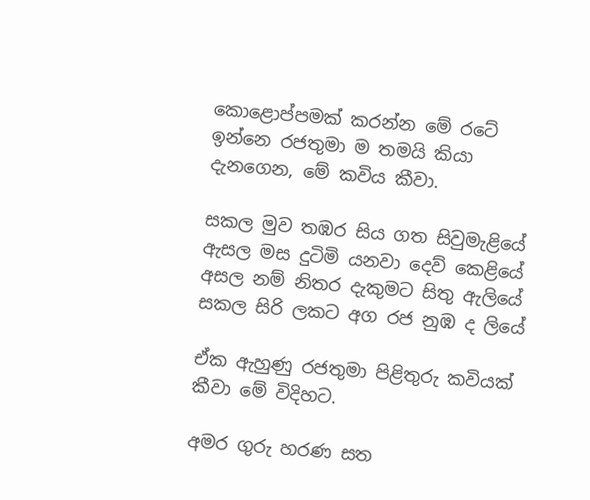කොළොප්පමක් කරන්න මේ රටේ ඉන්නෙ රජතුමා ම තමයි කියා දැනගෙන, මේ කවිය කීවා.

සකල මුව තඹර සිය ගත සිවුමැළියේ
ඇසල මස දුටිමි යනවා දෙව් කෙළියේ
අසල නම් නිතර දැකුමට සිතු ඇලියේ
සකල සිරි ලකට අග රජ නුඹ ද ලියේ

ඒක ඇහුණු රජතුමා පිළිතුරු කවියක් කීවා මේ විදිහට.

අමර ගුරු හරණ සත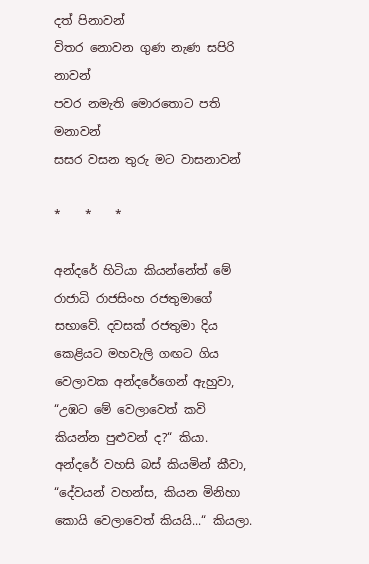දත් පිනාවන්
විතර නොවන ගුණ නැණ සපිරි නාවන්
පවර නමැති මොරතොට පති මනාවන්
සසර වසන තුරු මට වාසනාවන්

*    *    *

අන්දරේ හිටියා කියන්නේත් මේ රාජාධි රාජසිංහ රජතුමාගේ සභාවේ. දවසක් රජතුමා දිය කෙළියට මහවැලි ගඟට ගිය වෙලාවක අන්දරේගෙන් ඇහුවා, “උඹට මේ වෙලාවෙත් කවි කියන්න පුළුවන් ද?“ කියා. අන්දරේ වහසි බස් කියමින් කීවා, “දේවයන් වහන්ස, කියන මිනිහා කොයි වෙලාවෙත් කියයි...“ කියලා.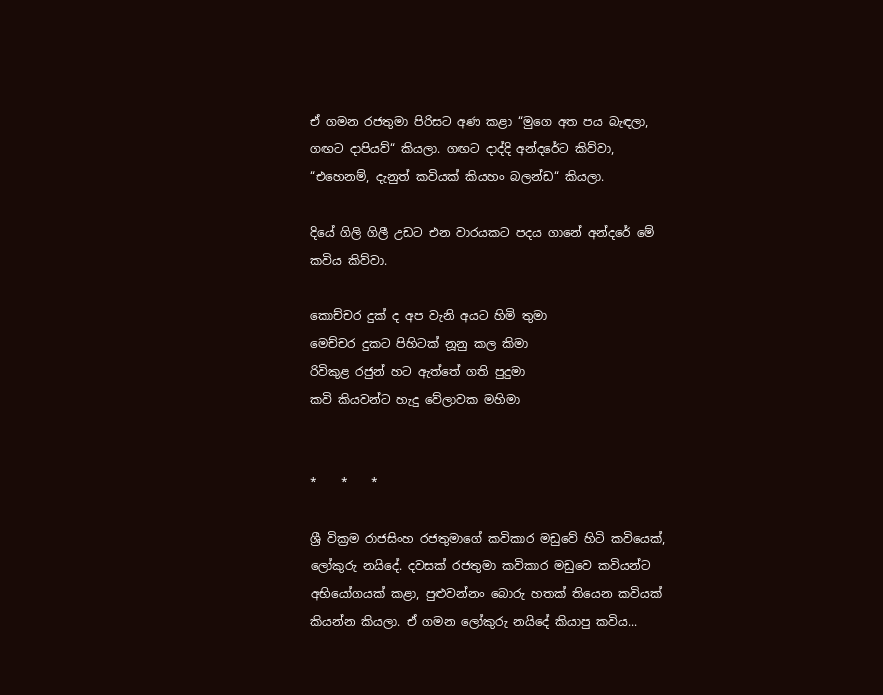ඒ ගමන රජතුමා පිරිසට අණ කළා “මුගෙ අත පය බැඳලා, ගඟට දාපියව්“ කියලා. ගඟට දාද්දි අන්දරේට කිව්වා, “එහෙනම්, දැනුත් කවියක් කියහං බලන්ඩ“ කියලා.

දියේ ගිලි ගිලී උඩට එන වාරයකට පදය ගානේ අන්දරේ මේ කවිය කිව්වා.

කොච්චර දුක් ද අප වැනි අයට හිමි තුමා
මෙච්චර දුකට පිහිටක් නූනු කල කිමා
රිවිකුළ රජුන් හට ඇත්තේ ගති පුදුමා
කවි කියවන්ට හැදු වේලාවක මහිමා


*    *    *

ශ්‍රී වික්‍රම රාජසිංහ රජතුමාගේ කවිකාර මඩුවේ හිටි කවියෙක්, ලෝකුරු නයිදේ. දවසක් රජතුමා කවිකාර මඩුවෙ කවියන්ට අභියෝගයක් කළා, පුළුවන්නං බොරු හතක් තියෙන කවියක් කියන්න කියලා. ඒ ගමන ලෝකුරු නයිදේ කියාපු කවිය...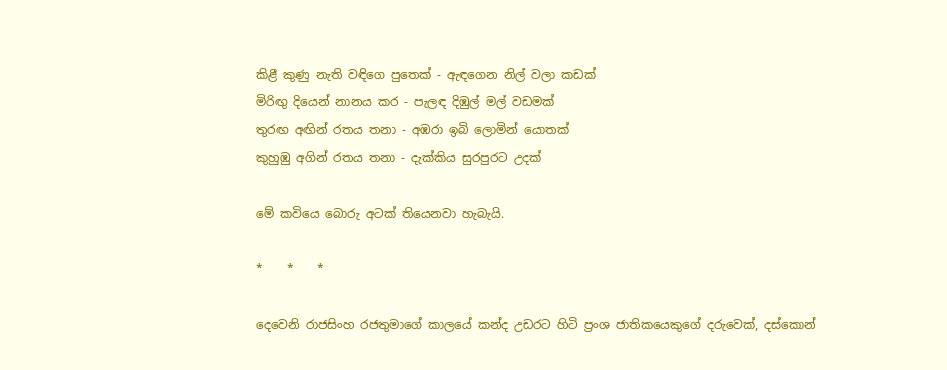කිළී කුණු නැති වඳිගෙ පුතෙක් - ඇඳගෙන නිල් වලා කඩක්
මිරිඟු දියෙන් නානය කර - පැලඳ දිඹුල් මල් වඩමක්
තුරඟ අඟින් රතය තනා - අඹරා ඉබි ලොමින් යොතක්
කුහුඹු අගින් රතය තනා - දැක්කිය සුරපුරට උදක්

මේ කවියෙ බොරු අටක් තියෙනවා හැබැයි.

*    *    *

දෙවෙනි රාජසිංහ රජතුමාගේ කාලයේ කන්ද උඩරට හිටි ප්‍රංශ ජාතිකයෙකුගේ දරුවෙක්, දස්කොන්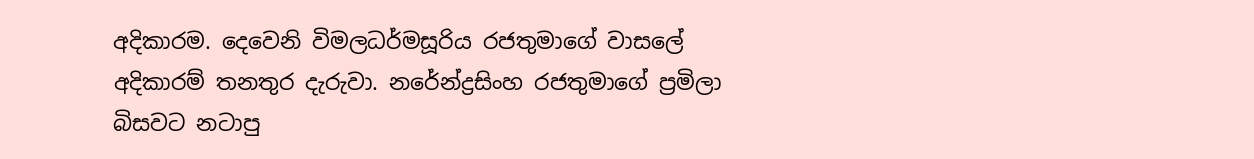අදිකාරම. දෙවෙනි විමලධර්මසූරිය රජතුමාගේ වාසලේ අදිකාරම් තනතුර දැරුවා. නරේන්ද්‍රසිංහ රජතුමාගේ ප්‍රමිලා බිසවට නටාපු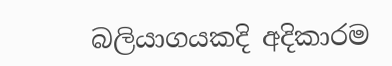බලියාගයකදි අදිකාරම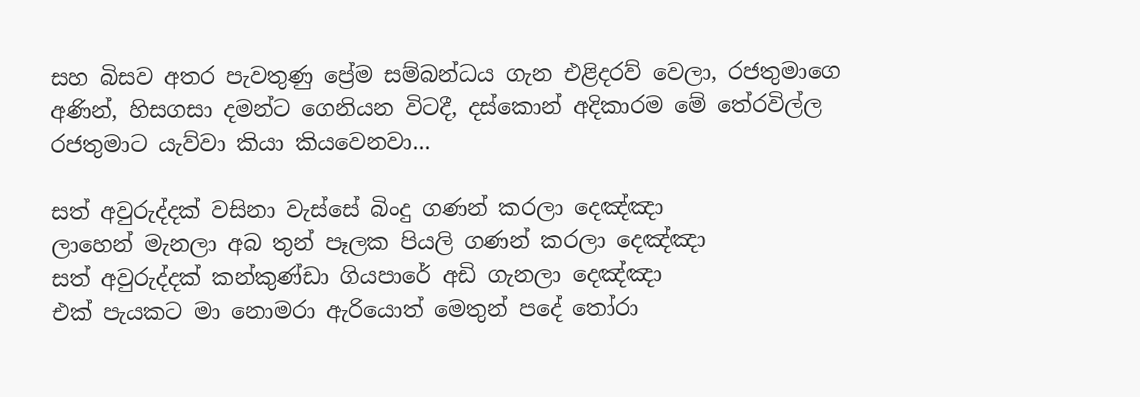සහ බිසව අතර පැවතුණු ප්‍රේම සම්බන්ධය ගැන එළිදරව් වෙලා, රජතුමාගෙ අණින්, හිසගසා දමන්ට ගෙනියන විටදී, දස්කොන් අදිකාරම මේ තේරවිල්ල රජතුමාට යැව්වා කියා කියවෙනවා...

සත් අවුරුද්දක් වසිනා වැස්සේ බිංදු ගණන් කරලා දෙඤ්ඤා
ලාහෙන් මැනලා අබ තුන් පෑලක පියලි ගණන් කරලා දෙඤ්ඤා
සත් අවුරුද්දක් කන්කුණ්ඩා ගියපාරේ අඩි ගැනලා දෙඤ්ඤා
එක් පැයකට මා නොමරා ඇරියොත් මෙතුන් පදේ තෝරා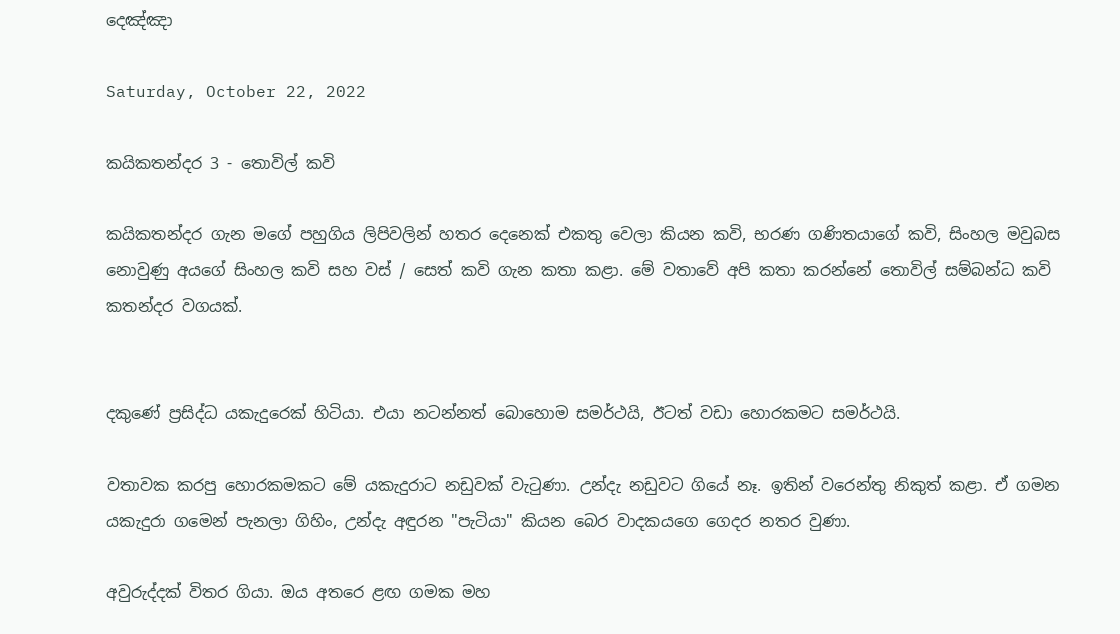දෙඤ්ඤා

Saturday, October 22, 2022

කයිකතන්දර 3 - තොවිල් කවි

කයිකතන්දර ගැන මගේ පහුගිය ලිපිවලින් හතර දෙනෙක් එකතු වෙලා කියන කවි, භරණ ගණිතයාගේ කවි, සිංහල මවුබස නොවුණු අයගේ සිංහල කවි සහ වස් / සෙත් කවි ගැන කතා කළා. මේ වතාවේ අපි කතා කරන්නේ තොවිල් සම්බන්ධ කවි කතන්දර වගයක්.


දකුණේ ප්‍රසිද්ධ යකැදුරෙක් හිටියා. එයා නටන්නත් බොහොම සමර්ථයි, ඊටත් වඩා හොරකමට සමර්ථයි.

වතාවක කරපු හොරකමකට මේ යකැදුරාට නඩුවක් වැටුණා. උන්දැ නඩුවට ගියේ නෑ. ඉතින් වරෙන්තු නිකුත් කළා. ඒ ගමන යකැදුරා ගමෙන් පැනලා ගිහිං, උන්දැ අඳුරන "පැටියා" කියන බෙර වාදකයගෙ ගෙදර නතර වුණා.

අවුරුද්දක් විතර ගියා. ඔය අතරෙ ළඟ ගමක මහ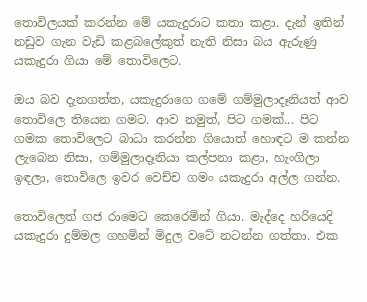තොවිලයක් කරන්න මේ යකැදුරාට කතා කළා. දැන් ඉතින් නඩුව ගැන වැඩි කළබලේකුත් නැති නිසා බය ඇරුණු යකැදුරා ගියා මේ තොවිලෙට.

ඔය බව දැනගත්ත, යකැදුරාගෙ ගමේ ගම්මුලාදෑනියත් ආව තොවිලෙ තියෙන ගමට. ආව නමුත්, පිට ගමක්... පිට ගමක තොවිලෙට බාධා කරන්න ගියොත් හොඳට ම කන්න ලැබෙන නිසා, ගම්මුලාදෑනියා කල්පනා කළා, හැංගිලා ඉඳලා, තොවිලෙ ඉවර වෙච්ච ගමං යකැදුරා අල්ල ගන්න.

තොවිලෙත් ගජ රාමෙට කෙරෙමින් ගියා. මැද්දෙ හරියෙදි යකැදුරා දුම්මල ගහමින් මිදුල වටේ නටන්න ගත්තා. එක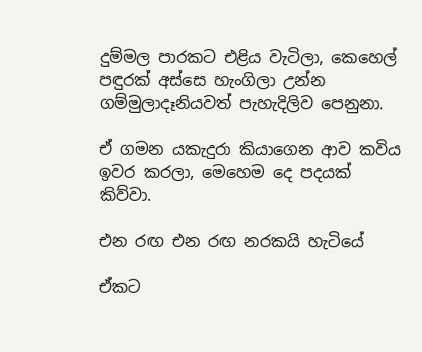දුම්මල පාරකට එළිය වැටිලා, කෙහෙල් පඳුරක් අස්සෙ හැංගිලා උන්න ගම්මුලාදෑනියවත් පැහැදිලිව පෙනුනා.

ඒ ගමන යකැදුරා කියාගෙන ආව කවිය ඉවර කරලා, මෙහෙම දෙ පදයක් කිව්වා.

එන රඟ එන රඟ නරකයි හැටියේ

ඒකට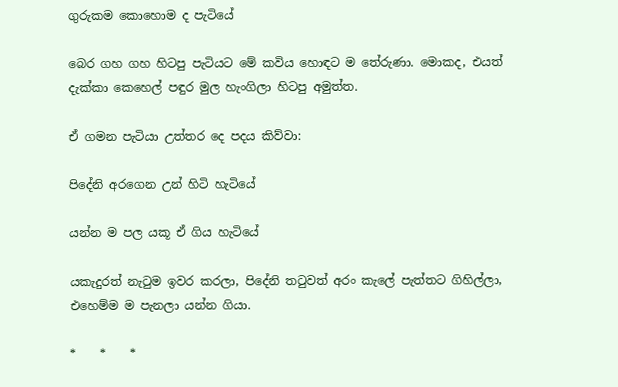ගුරුකම කොහොම ද පැටියේ

බෙර ගහ ගහ හිටපු පැටියට මේ කවිය හොඳට ම තේරුණා. මොකද, එයත් දැක්කා කෙහෙල් පඳුර මුල හැංගිලා හිටපු අමුත්ත.

ඒ ගමන පැටියා උත්තර දෙ පදය කිව්වා:

පිදේනි අරගෙන උන් හිටි හැටියේ

යන්න ම පල යකූ ඒ ගිය හැටියේ

යකැදුරත් නැටුම ඉවර කරලා, පිදේනි තටුවත් අරං කැලේ පැත්තට ගිහිල්ලා, එහෙම්ම ම පැනලා යන්න ගියා.

*    *    *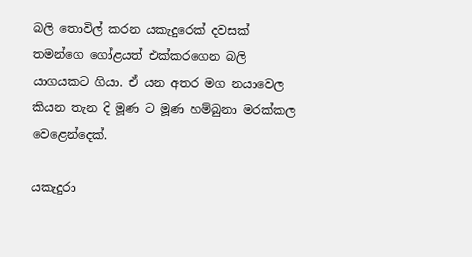බලි තොවිල් කරන යකැදුරෙක් දවසක් තමන්‌ගෙ ගෝළයත් එක්කරගෙන ‌බලි යාගයකට ගියා. ඒ යන අතර මග නයාවෙල කියන තැන දි මූණ ට මූණ හම්බුනා මරක්කල වෙළෙන්දෙක්.

යකැදුරා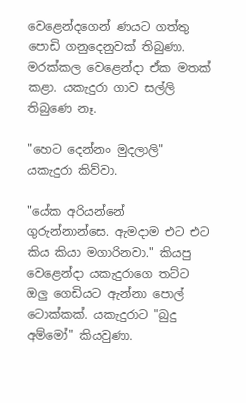වෙළෙන්දගෙන් ණයට ගත්තු පොඩි ගනුදෙනුවක් තිබුණා. මරක්කල වෙළෙන්දා ඒක මතක් කළා. යකැදුරා ගාව සල්ලි තිබුණෙ නෑ.

"හෙට දෙන්නං මුදලාලි" යකැදුරා කිව්වා.

"යේක අරියන්නේ ගුරුන්නාන්සෙ. ඇමදාම එට එට කිය කියා මගාරිනවා." කියපු වෙළෙන්දා යකැදුරාගෙ තට්ට ඔලු ගෙඩියට ඇන්නා පොල් ටොක්කක්. යකැදුරාට "බුදු අම්මෝ" කියවුණා.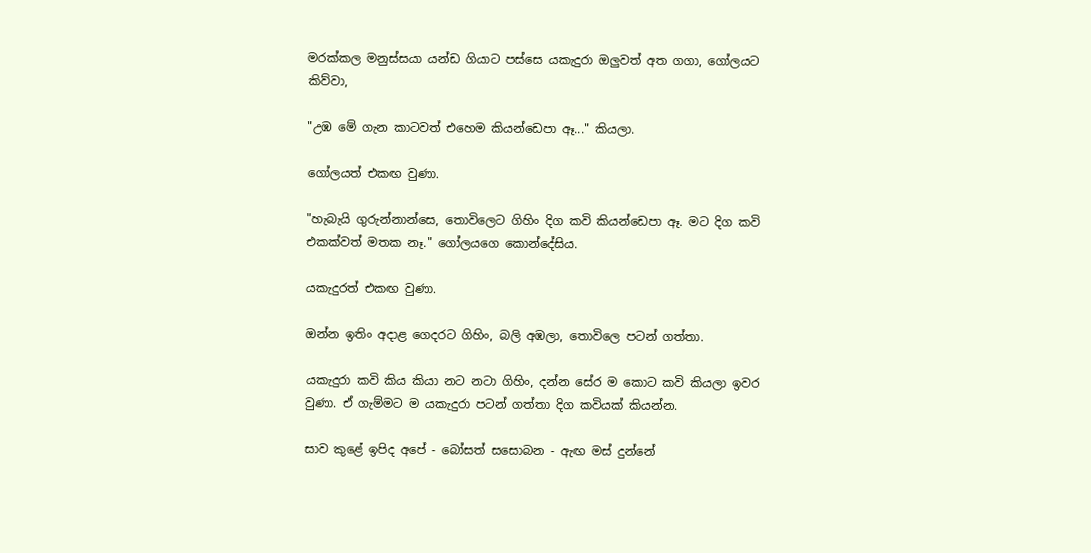මරක්කල මනුස්සයා යන්ඩ ගියාට පස්සෙ යකැදුරා ඔලුවත් අත ගගා, ගෝලයට කිව්වා,

"උඹ මේ ගැන කාටවත් එහෙම කියන්ඩෙපා ඈ..." කියලා.

ගෝලයත් එකඟ වුණා.

"හැබැයි ගුරුන්නාන්සෙ, තොවිලෙට ගිහිං දිග කවි කියන්ඩෙපා ඈ. මට දිග කවි එකක්වත් මතක නෑ." ගෝලයගෙ කොන්දේසිය.

යකැදුරත් එකඟ වුණා.

ඔන්න ඉතිං අදාළ ගෙදරට ගිහිං, බලි අඹලා, තොවිලෙ පටන් ගත්තා.

යකැදුරා කවි කිය කියා නට නටා ගිහිං, දන්න සේර ම කොට කවි කියලා ඉවර වුණා. ඒ ගැම්මට ම යකැදුරා පටන් ගත්තා දිග කවියක් කියන්න.

සාව කුළේ ඉපිද අපේ - බෝසත් සසොබන - ඇඟ මස් දුන්නේ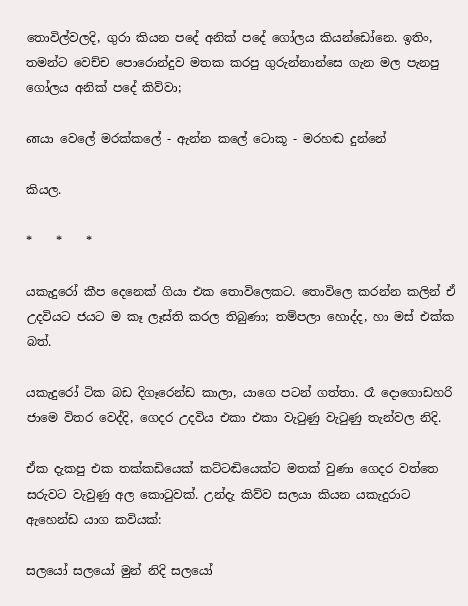තොවිල්වලදි, ගුරා කියන පදේ අනික් පදේ ගෝලය කියන්ඩෝනෙ. ඉතිං, තමන්ට වෙච්ච පොරොන්දුව මතක කරපු ගුරුන්නාන්සෙ ගැන මල පැනපු ගෝලය අනික් පදේ කිව්වා;

னයා වෙලේ මරක්කලේ - ඇන්න කලේ ටොකූ - මරහඬ දුන්නේ

කියල.

*    *    *

යකැදුරෝ කීප දෙනෙක් ගියා එක තොවිලෙකට. තොවිලෙ කරන්න කලින් ඒ උදවියට ජයට ම කෑ ලෑස්ති කරල තිබුණා; තම්පලා හොද්ද, හා මස් එක්ක බත්.

යකැදුරෝ ටික බඩ දිගෑරෙන්ඩ කාලා, යාගෙ පටන් ගත්තා. රෑ දොගොඩහරි ජාමෙ විතර වෙද්දි, ගෙදර උදවිය එකා එකා වැටුණු වැටුණු තැන්වල නිදි.

ඒක දැකපු එක තක්කඩියෙක් කට්ටඬියෙක්ට මතක් වුණා ගෙදර වත්තෙ සරුවට වැවුණු අල කොටුවක්. උන්දැ කිව්ව සලයා කියන යකැදුරාට ඇහෙන්ඩ යාග කවියක්:

සලයෝ සලයෝ මුන් නිදි සලයෝ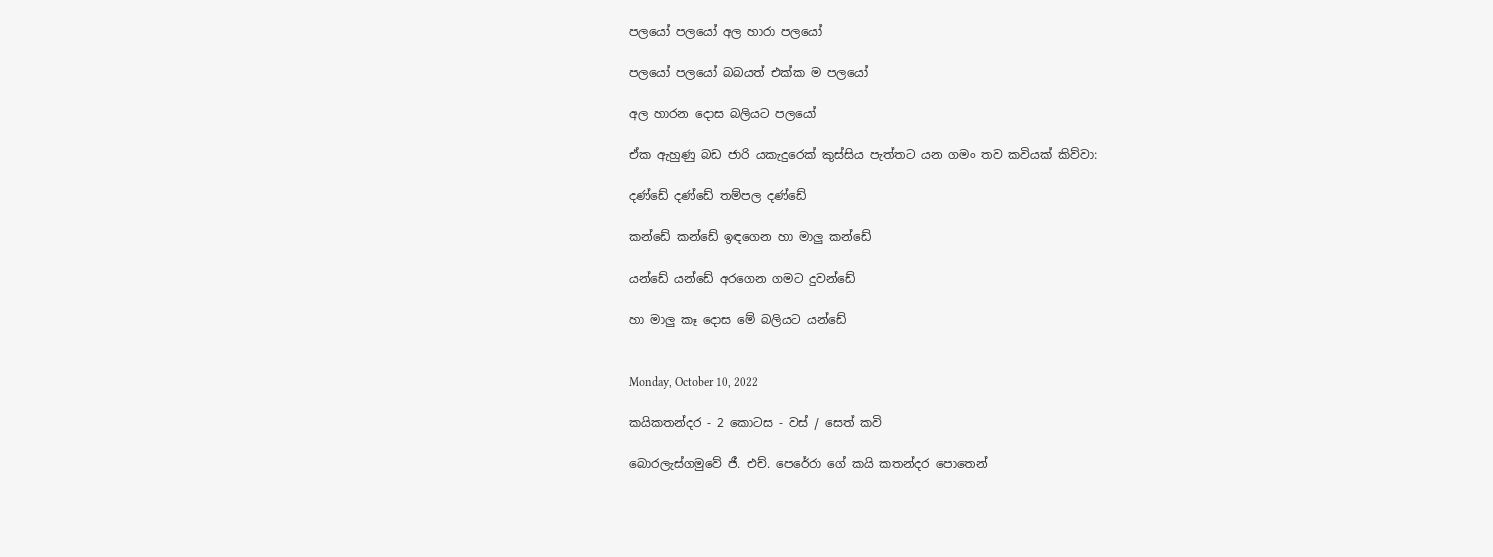පලයෝ පලයෝ අල හාරා පලයෝ

පලයෝ පලයෝ බබයත් එක්ක ම පලයෝ

අල හාරන දොස බලියට පලයෝ

ඒක ඇහුණු බඩ ජාරි යකැදුරෙක් කුස්සිය පැත්තට යන ගමං තව කවියක් කිව්වා:

දණ්ඩේ දණ්ඩේ තම්පල දණ්ඩේ

කන්ඩේ කන්ඩේ ඉඳගෙන හා මාලු කන්ඩේ

යන්ඩේ යන්ඩේ අරගෙන ගමට දුවන්ඩේ

හා මාලු කෑ දොස මේ බලියට යන්ඩේ


Monday, October 10, 2022

කයිකතන්දර - 2 කොටස - වස් / සෙත් කවි

බොරලැස්ගමුවේ ජී. එච්. පෙරේරා ගේ කයි කතන්දර පොතෙන්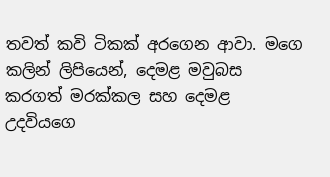තවත් කවි ටිකක් අරගෙන ආවා. මගෙ කලින් ලිපියෙන්, දෙමළ මවුබස කරගත් මරක්කල සහ දෙමළ උදවියගෙ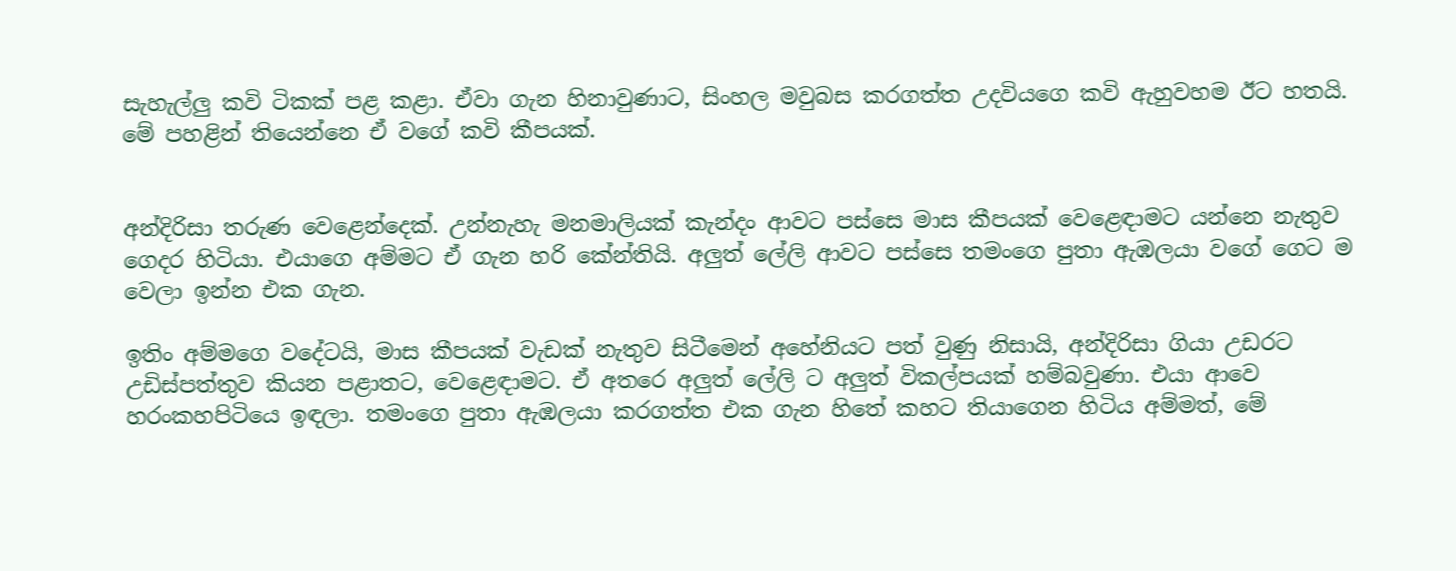සැහැල්ලු කවි ටිකක් පළ කළා. ඒවා ගැන හිනාවුණාට, සිංහල මවුබස කරගත්ත උදවියගෙ කවි ඇහුවහම ඊට හතයි. මේ පහළින් තියෙන්නෙ ඒ වගේ කවි කීපයක්.


අන්දිරිසා තරුණ වෙළෙන්දෙක්. උන්නැහැ මනමාලියක් කැන්දං ආවට පස්සෙ මාස කීපයක් වෙළෙඳාමට යන්නෙ නැතුව ගෙදර හිටියා. එයාගෙ අම්මට ඒ ගැන හරි කේන්තියි. අලුත් ලේලි ආවට පස්සෙ තමංගෙ පුතා ඇඹලයා වගේ ගෙට ම වෙලා ඉන්න එක ගැන.

ඉතිං අම්මගෙ වදේටයි, මාස කීපයක් වැඩක් නැතුව සිටීමෙන් අහේනියට පත් වුණු නිසායි, අන්දිරිසා ගියා උඩරට උඩිස්පත්තුව කියන පළාතට, වෙළෙඳාමට. ඒ අතරෙ අලුත් ලේලි ට අලුත් විකල්පයක් හම්බවුණා. එයා ආවෙ හරංකහපිටියෙ ඉඳලා. තමංගෙ පුතා ඇඹලයා කරගත්ත එක ගැන හිතේ කහට තියාගෙන හිටිය අම්මත්, මේ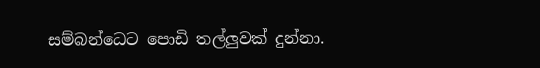සම්බන්ධෙට පොඩි තල්ලුවක් දුන්නා.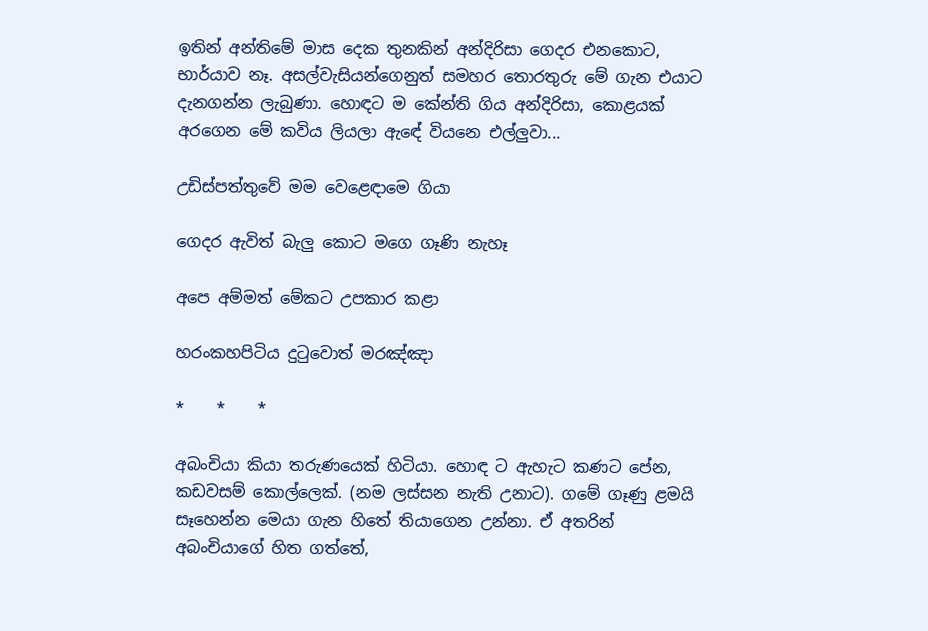ඉතින් අන්තිමේ මාස දෙක තුනකින් අන්දිරිසා ගෙදර එනකොට, භාර්යාව නෑ. අසල්වැසියන්ගෙනුත් සමහර තොරතුරු මේ ගැන එයාට දැනගන්න ලැබුණා. හොඳට ම කේන්ති ගිය අන්දිරිසා, කොළයක් අරගෙන මේ කවිය ලියලා ඇඳේ වියනෙ එල්ලුවා...

උඩිස්පත්තුවේ මම වෙළෙඳාමෙ ගියා

ගෙදර ඇවිත් බැලු කොට මගෙ ගෑණි නැහෑ

අපෙ අම්මත් මේකට උපකාර කළා

හරංකහපිටිය දුටුවොත් මරඤ්ඤා

*    *    *

අබංචියා කියා තරුණයෙක් හිටියා. හොඳ ට ඇහැට කණට පේන, කඩවසම් කොල්ලෙක්. (නම ලස්සන නැති උනාට). ගමේ ගෑණු ළමයි සෑහෙන්න මෙයා ගැන හිතේ තියාගෙන උන්නා. ඒ අතරින් අබංචියාගේ හිත ගත්තේ,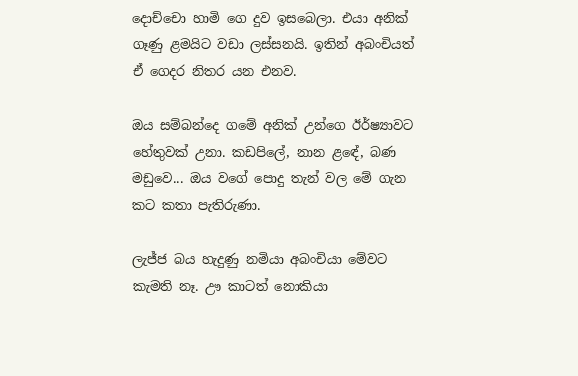දොච්චො හාමි ගෙ දුව ඉසබෙලා. එයා අනික් ගෑණු ළමයිට වඩා ලස්සනයි. ඉතින් අබංචියත් ඒ ගෙදර නිතර යන එනව.

ඔය සම්බන්දෙ ගමේ අනික් උන්ගෙ ඊර්ෂ්‍යාවට හේතුවක් උනා. කඩපිලේ, නාන ළඳේ, බණ මඩුවෙ... ඔය වගේ පොදු තැන් වල මේ ගැන කට කතා පැතිරුණා.

ලැජ්ජ බය හැදුණු නමියා අබංචියා මේවට කැමති නෑ. ඌ කාටත් නොකියා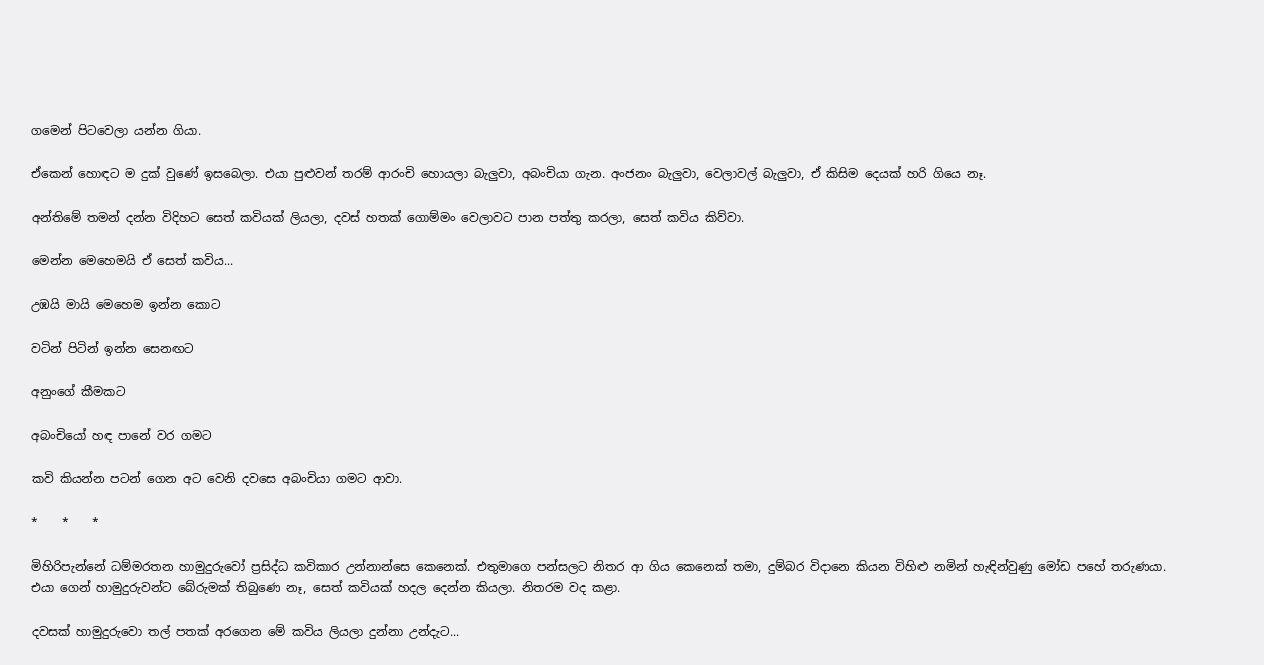ගමෙන් පිටවෙලා යන්න ගියා.

ඒකෙන් හොඳට ම දුක් වුණේ ඉසබෙලා. එයා පුළුවන් තරම් ආරංචි හොයලා බැලුවා, අබංචියා ගැන. අංජනං බැලුවා, වෙලාවල් බැලුවා, ඒ කිසිම දෙයක් හරි ගියෙ නෑ.

අන්තිමේ තමන් දන්න විදිහට සෙත් කවියක් ලියලා, දවස් හතක් ගොම්මං වෙලාවට පාන පත්තු කරලා, සෙත් කවිය කිව්වා.

මෙන්න මෙහෙමයි ඒ සෙත් කවිය...

උඹයි මායි මෙහෙම ඉන්න කොට

වටින් පිටින් ඉන්න සෙනඟට

අනුංගේ කීමකට

අබංචියෝ හඳ පානේ වර ගමට

කවි කියන්න පටන් ගෙන අට වෙනි දවසෙ අබංචියා ගමට ආවා.

*    *    *

මිහිරිපැන්නේ ධම්මරතන හාමුදුරුවෝ ප්‍රසිද්ධ කවිකාර උන්නාන්සෙ කෙනෙක්. එතුමාගෙ පන්සලට නිතර ආ ගිය කෙනෙක් තමා, දුම්බර විදානෙ කියන විහිළු නමින් හැඳින්වුණු මෝඩ පහේ තරුණයා. එයා ගෙන් හාමුදුරුවන්ට බේරුමක් තිබුණෙ නෑ, සෙත් කවියක් හදල දෙන්න කියලා. නිතරම වද කළා.

දවසක් හාමුදුරුවො තල් පතක් අරගෙන මේ කවිය ලියලා දුන්නා උන්දැට...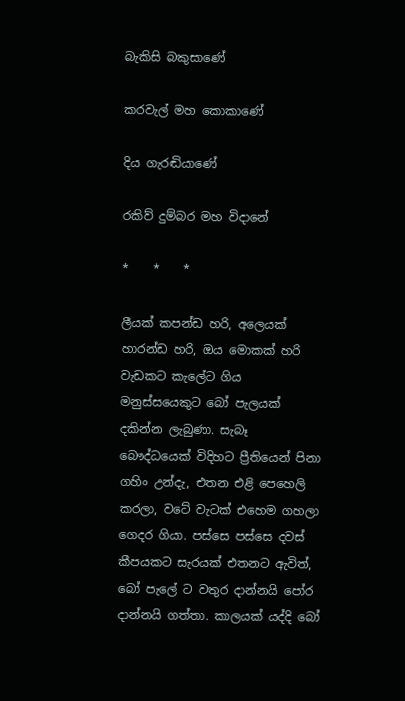බැකිසි බකුසාණේ

කරවැල් මහ කොකාණේ

දිය ගැරඬියාණේ

රකිව් දුම්බර මහ විදානේ

*    *    *

ලීයක් කපන්ඩ හරි, අලෙයක් හාරන්ඩ හරි, ඔය මොකක් හරි වැඩකට කැලේට ගිය මනුස්සයෙකුට බෝ පැලයක් දකින්න ලැබුණා. සැබෑ බෞද්ධයෙක් විදිහට ප්‍රීතියෙන් පිනා ගහිං උන්දැ, එතන එළි පෙහෙලි කරලා, වටේ වැටක් එහෙම ගහලා ගෙදර ගියා. පස්සෙ පස්සෙ දවස් කීපයකට සැරයක් එතනට ඇවිත්, බෝ පැලේ ට වතුර දාන්නයි පෝර දාන්නයි ගත්තා. කාලයක් යද්දි බෝ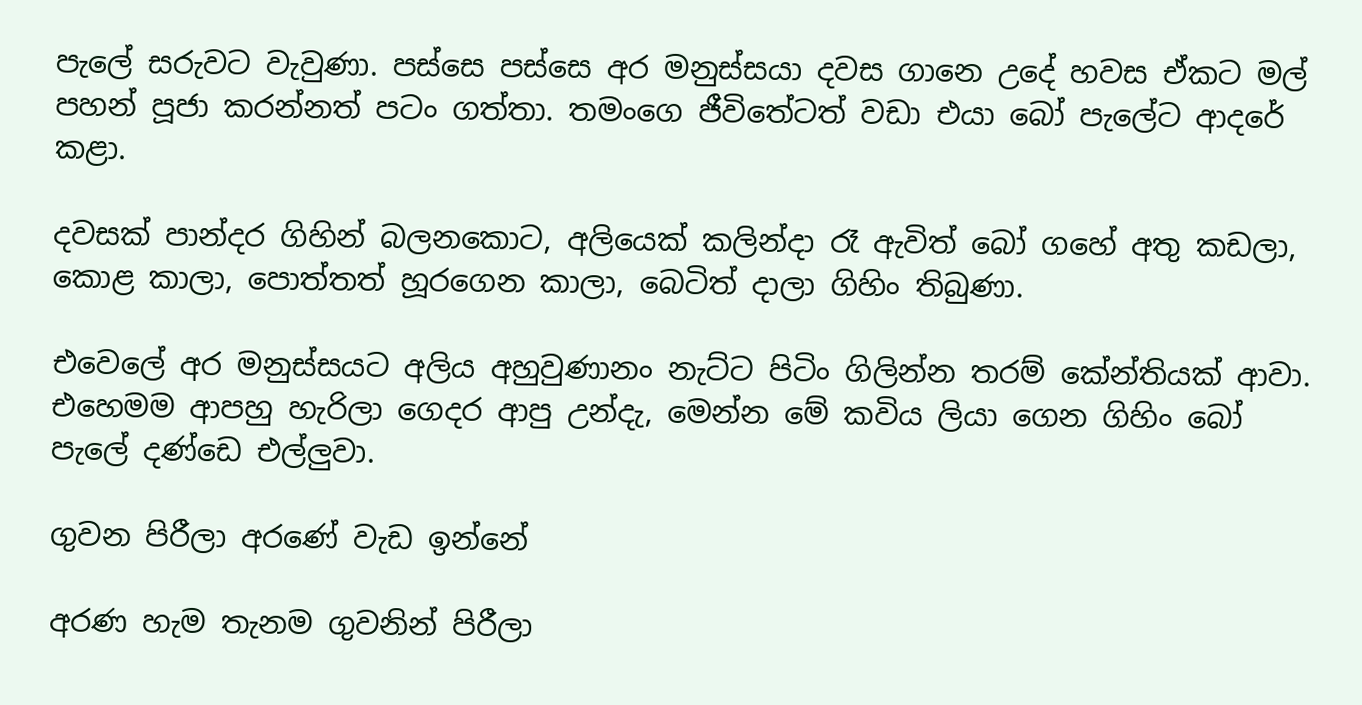පැලේ සරුවට වැවුණා. පස්සෙ පස්සෙ අර මනුස්සයා දවස ගානෙ උදේ හවස ඒකට මල් පහන් පූජා කරන්නත් පටං ගත්තා. තමංගෙ ජීවිතේටත් වඩා එයා බෝ පැලේට ආදරේ කළා.

දවසක් පාන්දර ගිහින් බලනකොට, අලියෙක් කලින්දා රෑ ඇවිත් බෝ ගහේ අතු කඩලා, කොළ කාලා, පොත්තත් හූරගෙන කාලා, බෙටිත් දාලා ගිහිං තිබුණා.

එවෙලේ අර මනුස්සයට අලිය අහුවුණානං නැට්ට පිටිං ගිලින්න තරම් කේන්තියක් ආවා. එහෙමම ආපහු හැරිලා ගෙදර ආපු උන්දැ, මෙන්න මේ කවිය ලියා ගෙන ගිහිං බෝ පැලේ දණ්ඩෙ එල්ලුවා.

ගුවන පිරීලා අරණේ වැඩ ඉන්නේ

අරණ හැම තැනම ගුවනින් පිරීලා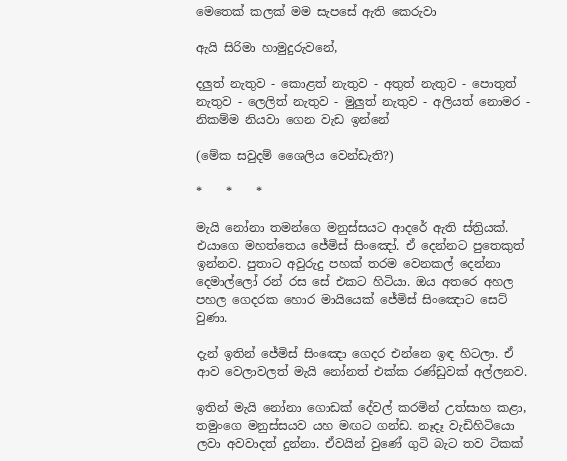මෙතෙක් කලක් මම සැපසේ ඇති කෙරුවා

ඇයි සිරිමා හාමුදුරුවනේ,

දලුත් නැතුව - කොළත් නැතුව - අතුත් නැතුව - පොතුත් නැතුව - ලෙලිත් නැතුව - මුලුත් නැතුව - අලියත් නොමර - නිකම්ම නියවා ගෙන වැඩ ඉන්නේ

(මේක සවුදම් ශෛලිය වෙන්ඩැති?)

*    *    *

මැයි නෝනා තමන්ගෙ මනුස්සයට ආදරේ ඇති ස්ත්‍රියක්. එයාගෙ මහත්තෙය ජේමිස් සිංඤෝ. ඒ දෙන්නට පුතෙකුත් ඉන්නව. පුතාට අවුරුදු පහක් තරම වෙනකල් දෙන්නා දෙමාල්ලෝ රන් රස සේ එකට හිටියා. ඔය අතරෙ අහල පහල ගෙදරක හොර මායියෙක් ජේමිස් සිංඤොට සෙට් වුණා.

දැන් ඉතින් ජේමිස් සිංඤො ගෙදර එන්නෙ ඉඳ හිටලා. ඒ ආව වෙලාවලත් මැයි නෝනත් එක්ක රණ්ඩුවක් අල්ලනව.

ඉතින් මැයි නෝනා ගොඩක් දේවල් කරමින් උත්සාහ කළා, තමුංගෙ මනුස්සයව යහ මඟට ගන්ඩ. නෑදෑ වැඩිහිටියො ලවා අවවාදත් දුන්නා. ඒවයින් වුණේ ගුටි බැට තව ටිකක්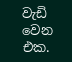වැඩි වෙන එක.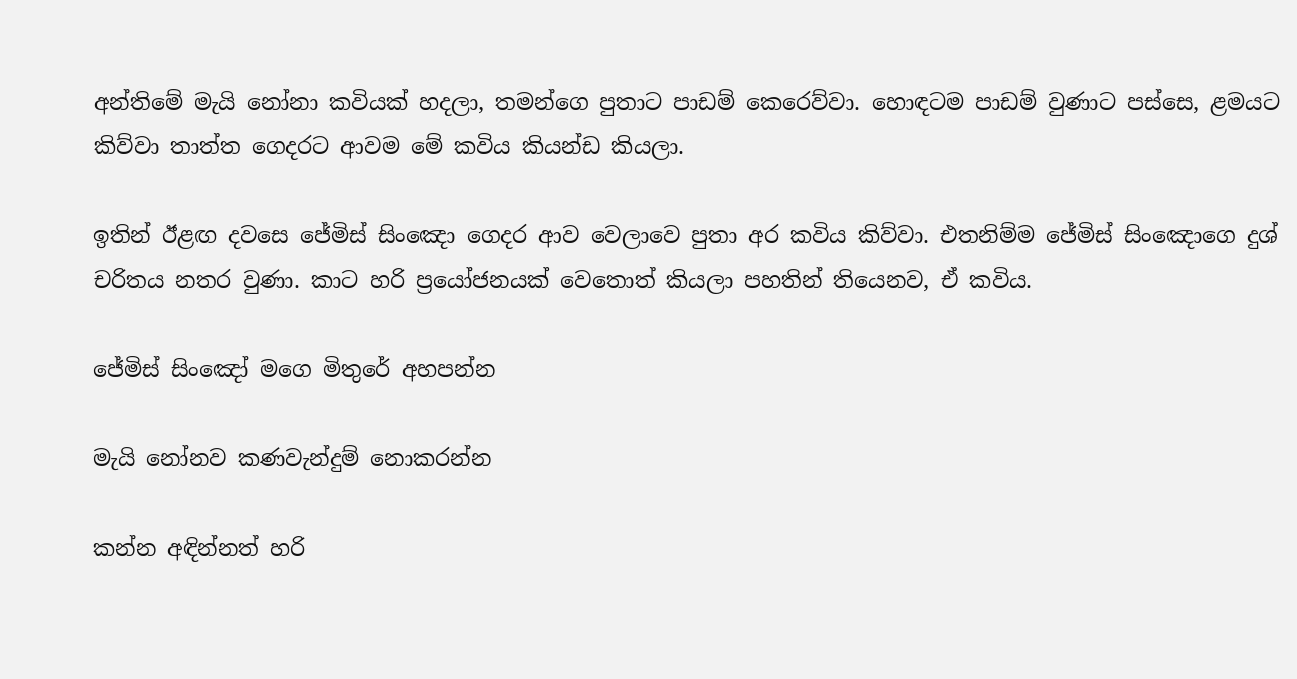අන්තිමේ මැයි නෝනා කවියක් හදලා, තමන්ගෙ පුතාට පාඩම් කෙරෙව්වා. හොඳටම පාඩම් වුණාට පස්සෙ, ළමයට කිව්වා තාත්ත ගෙදරට ආවම මේ කවිය කියන්ඩ කියලා.

ඉතින් ඊළඟ දවසෙ ජේමිස් සිංඤො ගෙදර ආව වෙලාවෙ පුතා අර කවිය කිව්වා. එතනිම්ම ජේමිස් සිංඤොගෙ දුශ් චරිතය නතර වුණා. කාට හරි ප්‍රයෝජනයක් වෙතොත් කියලා පහතින් තියෙනව, ඒ කවිය.

ජේමිස් සිංඤෝ මගෙ මිතුරේ අහපන්න

මැයි නෝනව කණවැන්දුම් නොකරන්න

කන්න අඳින්නත් හරි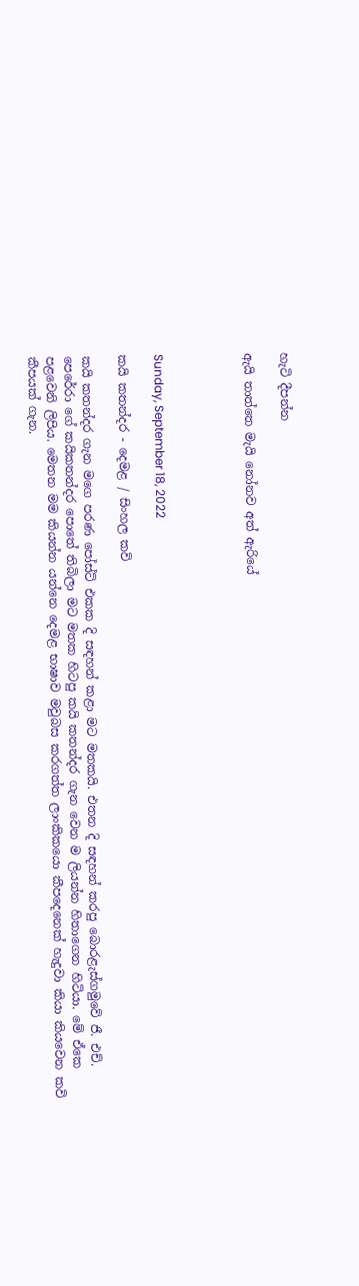හැටි දීපන්න

ඇයි තාත්තෙ මැයි නෝනව අත් ඇරියේ




Sunday, September 18, 2022

කයි කතන්දර - දෙමළ / සිංහල කවි

කයි කතන්දර ගැන මගෙ පරණ පෝස්ට් එකක දි සඳහන් කළා මට මතකයි. එතන දි සඳහන් කරපු බොරළැස්ගමුවේ ජී. එච්. පෙරේරා ගේ කයිකතන්දර පොතේ තිබිලා මට මතක හිටපු කයි කතන්දර ගැන වෙන ම ලියන්න හිතාගෙන හිටියා. මේ ඒකෙ පළවෙනි ලිපිය. මෙතන මම කියන්න යන්නෙ දෙමළ භාෂාව මවුබස කරගත්ත ලාංකිකයො කීපදෙනෙක් හැදුවා කියා කියවෙන කවි කීපයක් ගැන.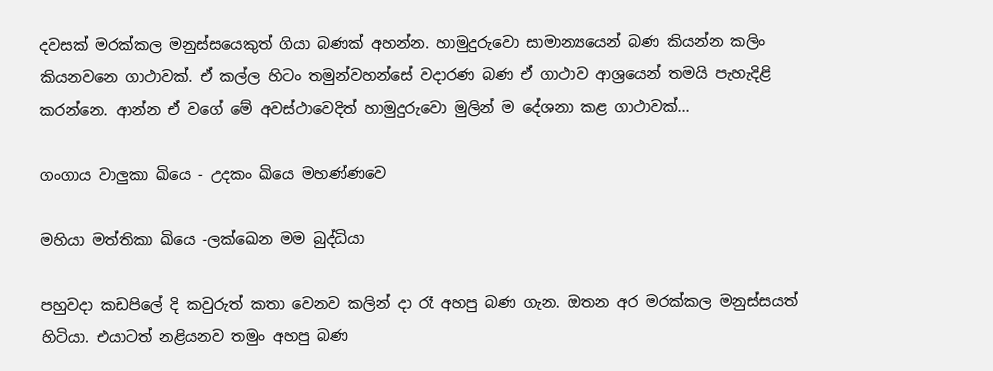දවසක් මරක්කල මනුස්සයෙකුත් ගියා බණක් අහන්න. හාමුදුරුවො සාමාන්‍යයෙන් බණ කියන්න කලිං කියනවනෙ ගාථාවක්. ඒ කල්ල හිටං තමුන්වහන්සේ වදාරණ බණ ඒ ගාථාව ආශ්‍රයෙන් තමයි පැහැදිළි කරන්නෙ. ආන්න ඒ වගේ මේ අවස්ථාවෙදිත් හාමුදුරුවො මුලින් ම දේශනා කළ ගාථාවක්...

ගංගාය වාලුකා ඛියෙ - උදකං ඛියෙ මහණ්ණවෙ

මහියා මත්තිකා ඛියෙ -ලක්ඛෙන මම බුද්ධියා

පහුවදා කඩපිලේ දි කවුරුත් කතා වෙනව කලින් දා රෑ අහපු බණ ගැන. ඔතන අර මරක්කල මනුස්සයත් හිටියා. එයාටත් නළියනව තමුං අහපු බණ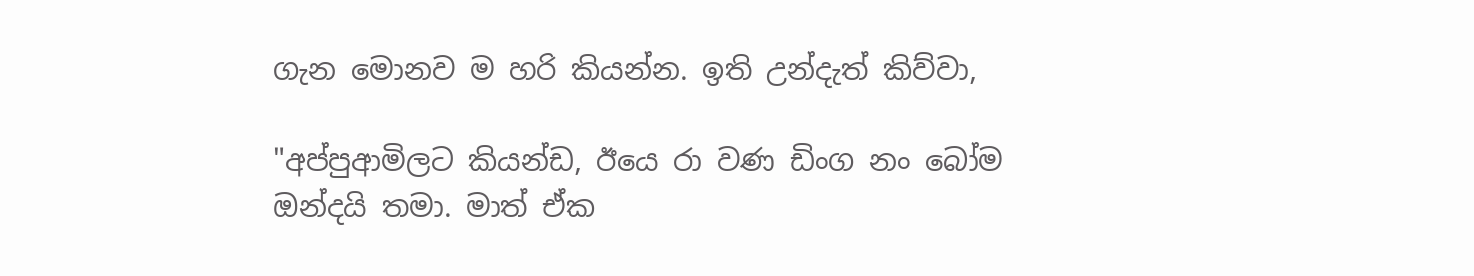ගැන මොනව ම හරි කියන්න. ඉති උන්දැත් කිව්වා,

"අප්පුආමිලට කියන්ඩ, ඊයෙ රා වණ ඩිංග නං බෝම ඔන්දයි තමා. මාත් ඒක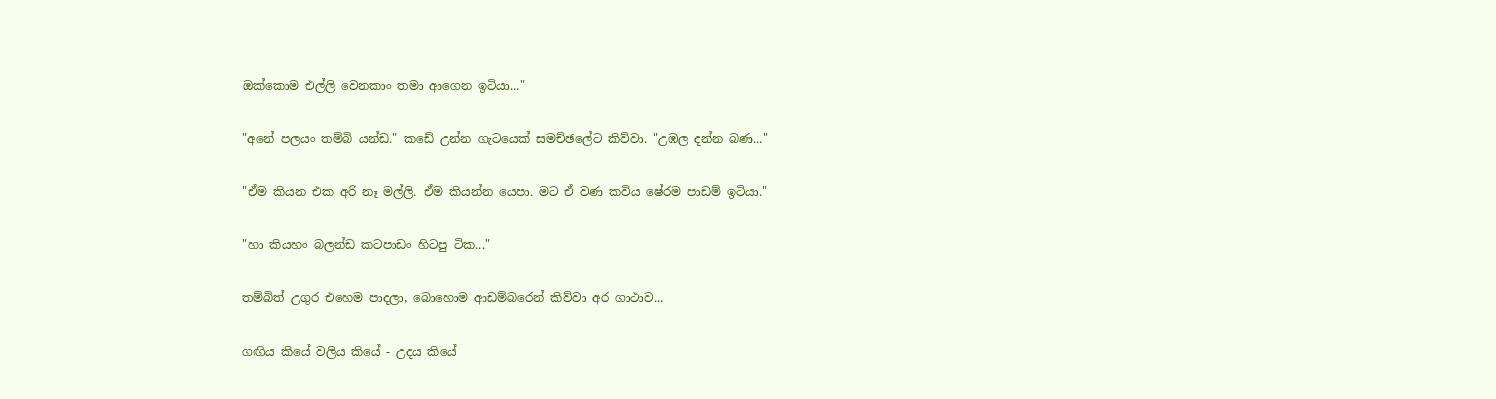ඔක්කොම එල්ලි වෙනකාං තමා ආගෙන ඉටියා..."

"අනේ පලයං තම්බි යන්ඩ." කඩේ උන්න ගැටයෙක් සමච්ඡලේට කිව්වා. "උඹල දන්න බණ..."

"ඒම කියන එක අරි නෑ මල්ලි. ඒම කියන්න යෙපා. මට ඒ වණ කවිය ෂේරම පාඩම් ඉටියා."

"හා කියහං බලන්ඩ කටපාඩං හිටපු ටික..."

තම්බිත් උගුර එහෙම පාදලා, බොහොම ආඩම්බරෙන් කිව්වා අර ගාථාව...

ගඟිය කියේ වලිය කියේ - උදය කියේ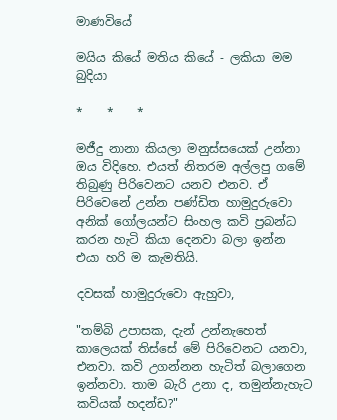මාණවියේ

මයිය කියේ මතිය කියේ - ලකියා මම බුදියා

*    *    *

මජීදු නානා කියලා මනුස්සයෙක් උන්නා ඔය විදිහෙ. එයත් නිතරම අල්ලපු ගමේ තිබුණු පිරිවෙනට යනව එනව. ඒ පිරිවෙනේ උන්න පණ්ඩිත හාමුදුරුවො අනික් ගෝලයන්ට සිංහල කවි ප්‍රබන්ධ කරන හැටි කියා දෙනවා බලා ඉන්න එයා හරි ම කැමතියි.

දවසක් හාමුදුරුවො ඇහුවා,

"තම්බි උපාසක, දැන් උන්නැහෙත් කාලෙයක් තිස්සේ මේ පිරිවෙනට යනවා, එනවා. කවි උගන්නන හැටිත් බලාගෙන ඉන්නවා. තාම බැරි උනා ද, තමුන්නැහැට කවියක් හදන්ඩ?"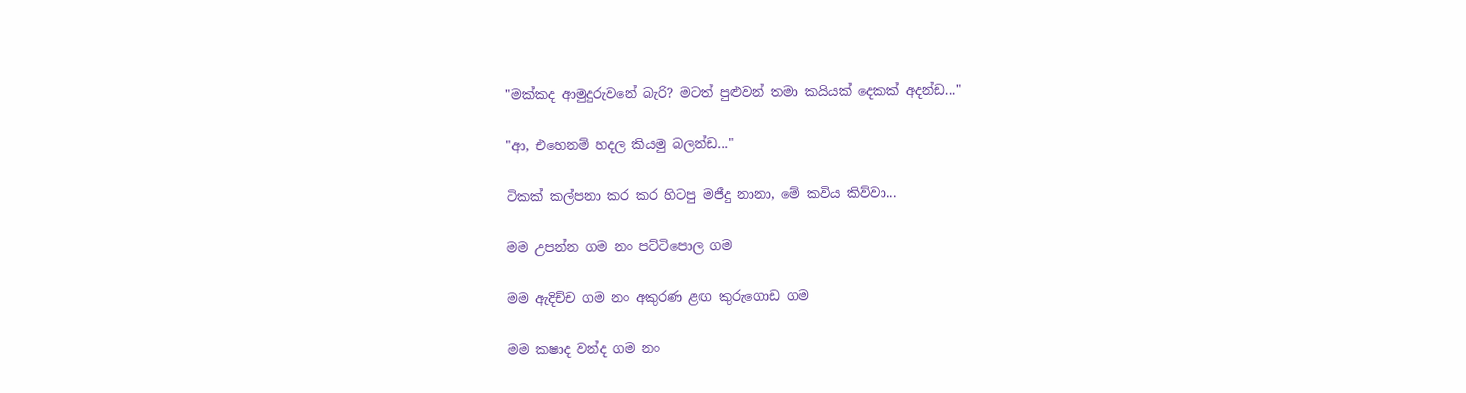"මක්කද ආමුදුරුවනේ බැරි? මටත් පුළුවන් තමා කයියක් දෙකක් අදන්ඩ..."

"ආ, එහෙනම් හදල කියමු බලන්ඩ..."

ටිකක් කල්පනා කර කර හිටපු මජීදු නානා, මේ කවිය කිව්වා...

මම උපන්න ගම නං පට්ටිපොල ගම

මම ඇදිච්ච ගම නං අකුරණ ළඟ කුරුගොඩ ගම

මම කෂාද වන්ද ගම නං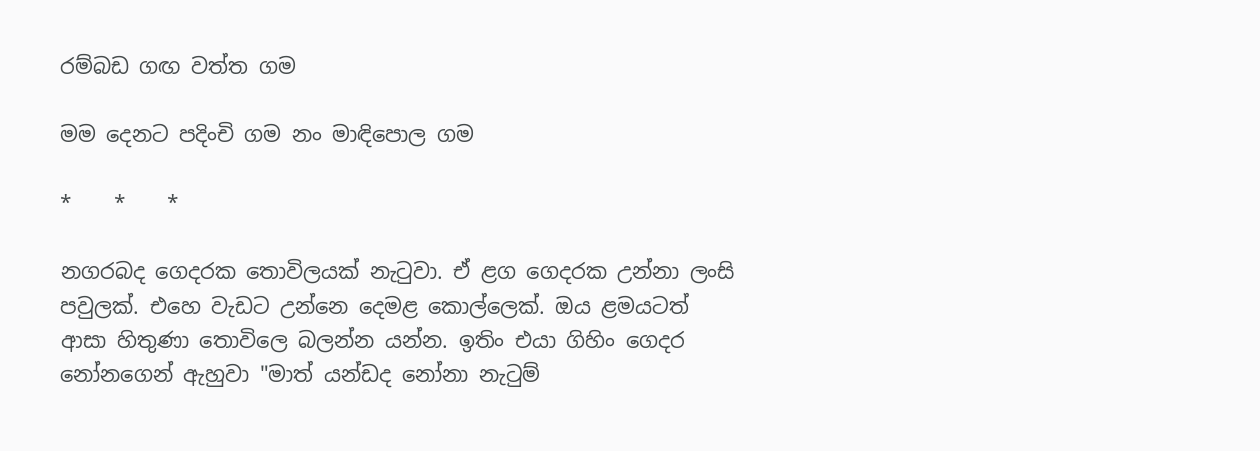රම්බඩ ගඟ වත්ත ගම

මම දෙනට පදිංචි ගම නං මාඳිපොල ගම

*    *    *

නගරබද ගෙදරක තොවිලයක් නැටුවා. ඒ ළග ගෙදරක උන්නා ලංසි පවුලක්. එහෙ වැඩට උන්නෙ දෙමළ කොල්ලෙක්. ඔය ළමයටත් ආසා හිතුණා තොවිලෙ බලන්න යන්න. ඉතිං එයා ගිහිං ගෙදර නෝනගෙන් ඇහුවා "මාත් යන්ඩද නෝනා නැටුම්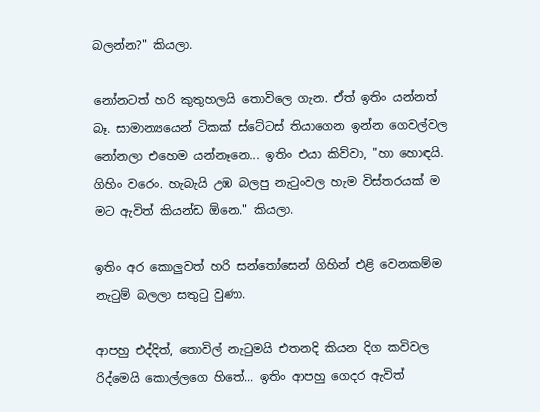බලන්න?" කියලා.

නෝනටත් හරි කුතුහලයි තොවිලෙ ගැන. ඒත් ඉතිං යන්නත් බෑ. සාමාන්‍යයෙන් ටිකක් ස්ටේටස් තියාගෙන ඉන්න ගෙවල්වල නෝනලා එහෙම යන්නෑනෙ... ඉතිං එයා කිව්වා, "හා හොඳයි. ගිහිං වරෙං. හැබැයි උඹ බලපු නැටුංවල හැම විස්තරයක් ම මට ඇවිත් කියන්ඩ ඕනෙ." කියලා.

ඉතිං අර කොලුවත් හරි සන්තෝසෙන් ගිහින් එළි වෙනකම්ම නැටුම් බලලා සතුටු වුණා.

ආපහු එද්දිත්, තොවිල් නැටුමයි එතනදි කියන දිග කවිවල රිද්මෙයි කොල්ලගෙ හිතේ... ඉතිං ආපහු ගෙදර ඇවිත්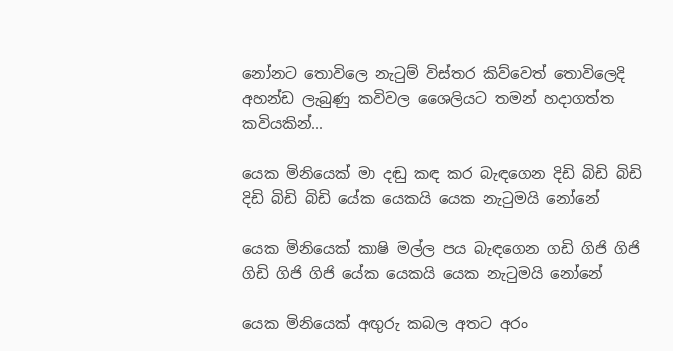නෝනට තොවිලෙ නැටුම් විස්තර කිව්වෙත් තොවිලෙදි අහන්ඩ ලැබුණු කවිවල ශෛලියට තමන් හදාගත්ත කවියකින්...

යෙක මිනියෙක් මා දඬු කඳ කර බැඳගෙන දිඩි බිඩි බිඩි දිඩි බිඩි බිඩි යේක යෙකයි යෙක නැටුමයි නෝනේ

යෙක මිනියෙක් කාෂි මල්ල පය බැඳගෙන ගඩි ගිජි ගිජි ගිඩි ගිජි ගිජි යේක යෙකයි යෙක නැටුමයි නෝනේ

යෙක මිනියෙක් අඟුරු කබල අතට අරං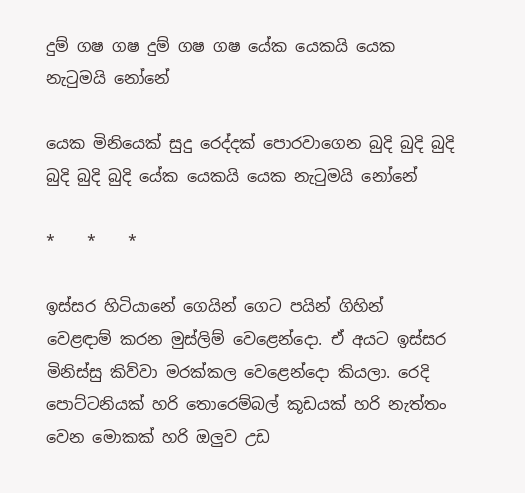දුම් ගෂ ගෂ දුම් ගෂ ගෂ යේක යෙකයි යෙක නැටුමයි නෝනේ

යෙක මිනියෙක් සුදු රෙද්දක් පොරවාගෙන බුදි බුදි බුදි බුදි බුදි බුදි යේක යෙකයි යෙක නැටුමයි නෝනේ

*    *    *

ඉස්සර හිටියානේ ගෙයින් ගෙට පයින් ගිහින් වෙළඳාම් කරන මුස්ලිම් වෙළෙන්දො. ඒ අයට ඉස්සර මිනිස්සු කිව්වා මරක්කල වෙළෙන්දො කියලා. රෙදි පොට්ටනියක් හරි තොරෙම්බල් කූඩයක් හරි නැත්තං වෙන මොකක් හරි ඔලුව උඩ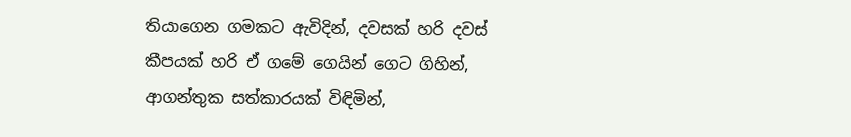තියාගෙන ගමකට ඇවිදින්, දවසක් හරි දවස් කීපයක් හරි ඒ ගමේ ගෙයින් ගෙට ගිහින්, ආගන්තුක සත්කාරයක් විඳිමින්,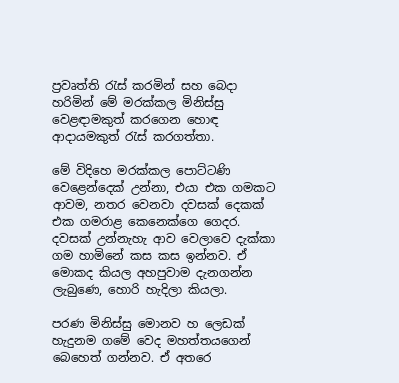ප්‍රවෘත්ති රැස් කරමින් සහ බෙදා හරිමින් මේ මරක්කල මිනිස්සු වෙළඳාමකුත් කරගෙන හොඳ ආදායමකුත් රැස් කරගත්තා.

මේ විදිහෙ මරක්කල පොට්ටණි වෙළෙන්දෙක් උන්නා, එයා එක ගමකට ආවම, නතර වෙනවා දවසක් දෙකක් එක ගමරාළ කෙනෙක්ගෙ ගෙදර. දවසක් උන්නැහැ ආව වෙලාවෙ දැක්කා ගම හාමිනේ කස කස ඉන්නව. ඒ මොකද කියල අහපුවාම දැනගන්න ලැබුණෙ, හොරි හැදිලා කියලා.

පරණ මිනිස්සු මොනව හ ලෙඩක් හැදුනම ගමේ වෙද මහත්තයගෙන් බෙහෙත් ගන්නව. ඒ අතරෙ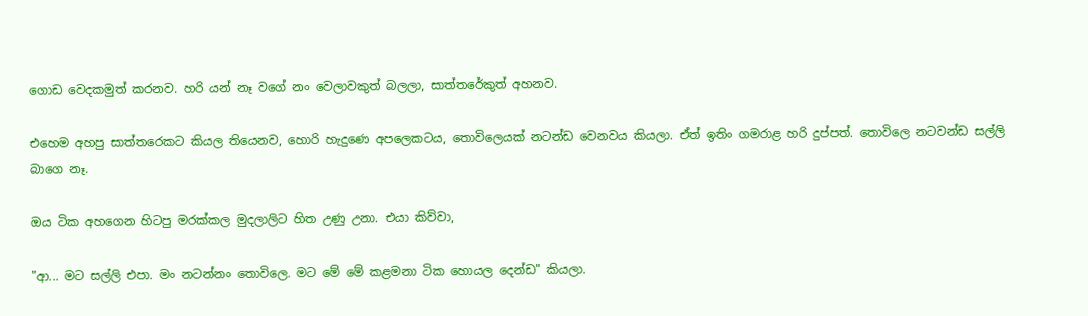ගොඩ වෙදකමුත් කරනව. හරි යන් නෑ වගේ නං වෙලාවකුත් බලලා, සාත්තරේකුත් අහනව.

එහෙම අහපු සාත්තරෙකට කියල තියෙනව, හොරි හැදුණෙ අපලෙකටය, තොවිලෙයක් නටන්ඩ වෙනවය කියලා. ඒත් ඉතිං ගමරාළ හරි දුප්පත්. තොවිලෙ නටවන්ඩ සල්ලි බාගෙ නෑ.

ඔය ටික අහගෙන හිටපු මරක්කල මුදලාලිට හිත උණු උනා. එයා කිව්වා,

"ආ... මට සල්ලි එපා. මං නටන්නං තොවිලෙ. මට මේ මේ කළමනා ටික හොයල දෙන්ඩ" කියලා.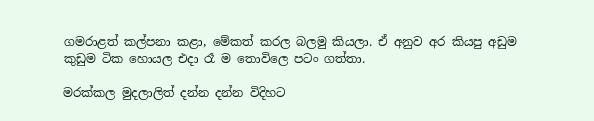ගමරාළත් කල්පනා කළා, මේකත් කරල බලමු කියලා. ඒ අනුව අර කියපු අඩුම කුඩුම ටික හොයල එදා රෑ ම තොවිලෙ පටං ගත්තා.

මරක්කල මුදලාලිත් දන්න දන්න විදිහට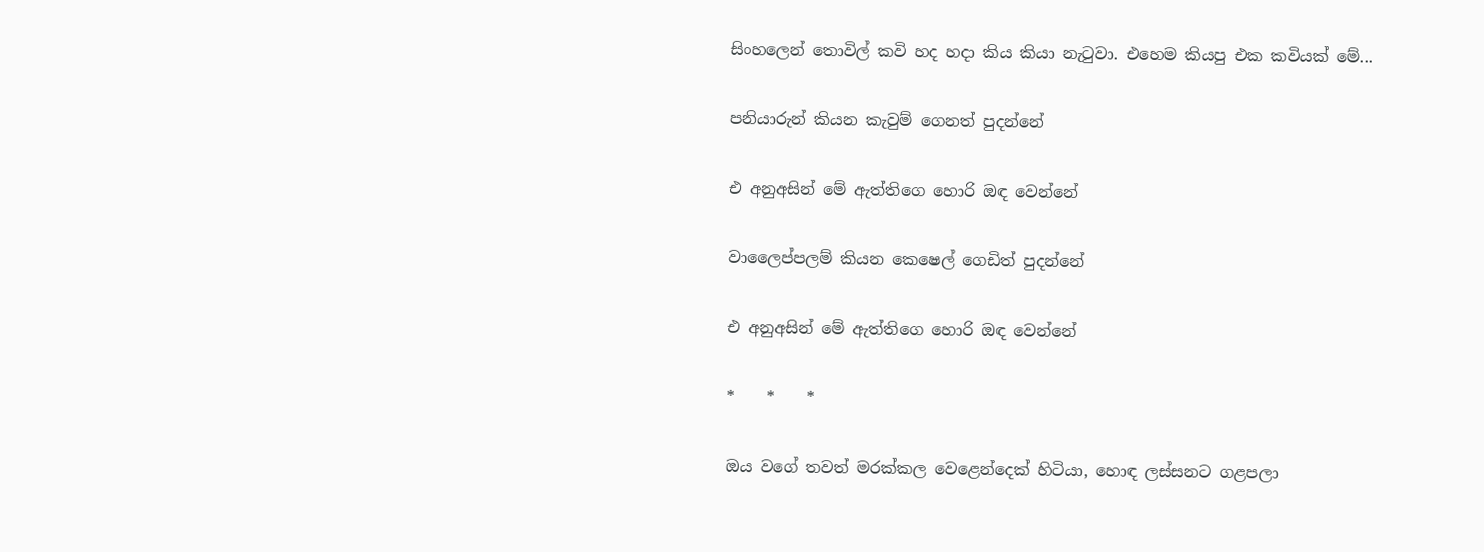සිංහලෙන් තොවිල් කවි හද හදා කිය කියා නැටුවා. එහෙම කියපු එක කවියක් මේ...

පනියාරුන් කියන කැවුම් ගෙනත් පුදන්නේ

එ අනුඅසින් මේ ඇත්තිගෙ හොරි ඔඳ වෙන්නේ

වාලෛප්පලම් කියන කෙෂෙල් ගෙඩිත් පුදන්නේ

එ අනුඅසින් මේ ඇත්තිගෙ හොරි ඔඳ වෙන්නේ

*    *    *

ඔය වගේ තවත් මරක්කල වෙළෙන්දෙක් හිටියා, හොඳ ලස්සනට ගළපලා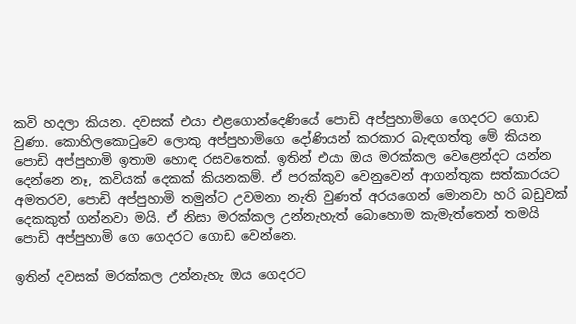කවි හදලා කියන. දවසක් එයා එළගොන්දෙණියේ පොඩි අප්පුහාමිගෙ ගෙදරට ගොඩ වුණා. කොහිලකොටුවෙ ලොකු අප්පුහාමිගෙ දෝණියන් කරකාර බැඳගත්තු මේ කියන පොඩි අප්පුහාමි ඉතාම හොඳ රසවතෙක්. ඉතින් එයා ඔය මරක්කල වෙළෙන්දට යන්න දෙන්නෙ නෑ, කවියක් දෙකක් කියනකම්. ඒ පරක්කුව වෙනුවෙන් ආගන්තුක සත්කාරයට අමතරව, පොඩි අප්පුහාමි තමුන්ට උවමනා නැති වුණත් අරයගෙන් මොනවා හරි බඩුවක් දෙකකුත් ගන්නවා මයි. ඒ නිසා මරක්කල උන්නැහැත් බොහොම කැමැත්තෙන් තමයි පොඩි අප්පුහාමි ගෙ ගෙදරට ගොඩ වෙන්නෙ.

ඉතින් දවසක් මරක්කල උන්නැහැ ඔය ගෙදරට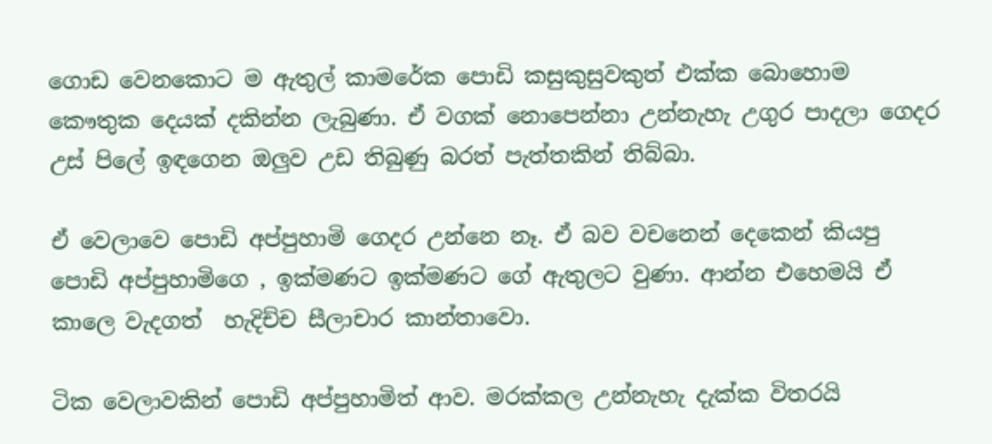ගොඩ වෙනකොට ම ඇතුල් කාමරේක පොඩි කසුකුසුවකුත් එක්ක බොහොම කෞතුක දෙයක් දකින්න ලැබුණා. ඒ වගක් නොපෙන්නා උන්නැහැ උගුර පාදලා ගෙදර උස් පිලේ ඉඳගෙන ඔලුව උඩ තිබුණු බරත් පැත්තකින් තිබ්බා.

ඒ වෙලාවෙ පොඩි අප්පුහාමි ගෙදර උන්නෙ නෑ. ඒ බව වචනෙන් දෙකෙන් කියපු පොඩි අප්පුහාමිගෙ , ඉක්මණට ඉක්මණට ගේ ඇතුලට වුණා. ආන්න එහෙමයි ඒ කාලෙ වැදගත්  හැදිච්ච සීලාචාර කාන්තාවො.

ටික වෙලාවකින් පොඩි අප්පුහාමිත් ආව. මරක්කල උන්නැහැ දැක්ක විතරයි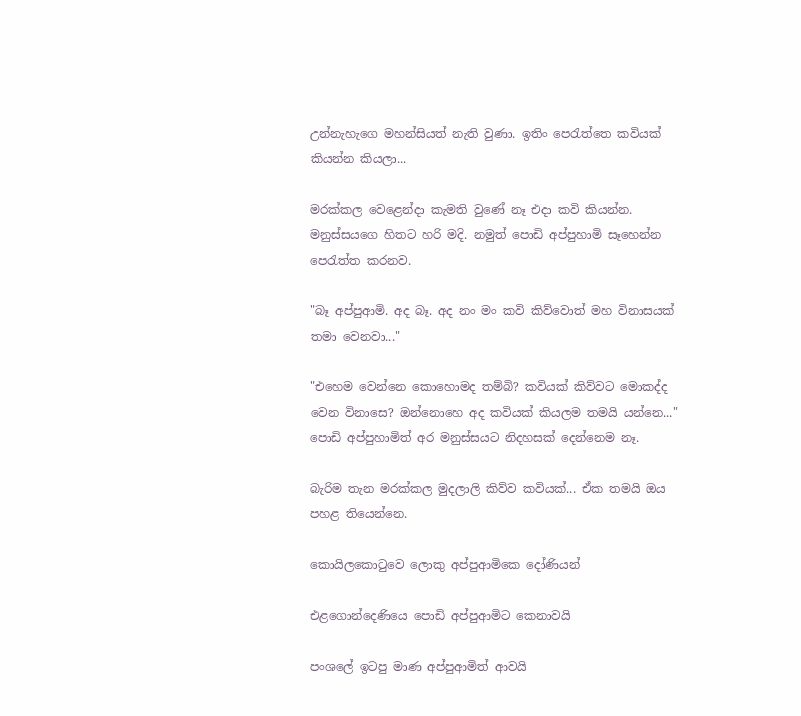උන්නැහැගෙ මහන්සියත් නැති වුණා. ඉතිං පෙරැත්තෙ කවියක් කියන්න කියලා...

මරක්කල වෙළෙන්දා කැමති වුණේ නෑ එදා කවි කියන්න. මනුස්සයගෙ හිතට හරි මදි. නමුත් පොඩි අප්පුහාමි සෑහෙන්න පෙරැත්ත කරනව.

"බෑ අප්පුආමි. අද බෑ. අද නං මං කවි කිව්වොත් මහ විනාසයක් තමා වෙනවා..."

"එහෙම වෙන්නෙ කොහොමද තම්බි? කවියක් කිව්වට මොකද්ද වෙන විනාසෙ? ඔන්නොහෙ අද කවියක් කියලම තමයි යන්නෙ..." පොඩි අප්පුහාමිත් අර මනුස්සයට නිදහසක් දෙන්නෙම නෑ.

බැරිම තැන මරක්කල මුදලාලි කිව්ව කවියක්... ඒක තමයි ඔය පහළ තියෙන්නෙ.

කොයිලකොටුවෙ ලොකු අප්පුආමිකෙ දෝණියන්

එළගොන්දෙණියෙ පොඩි අප්පුආමිට කෙනාවයි

පංශලේ ඉටපු මාණ අප්පුආමිත් ආවයි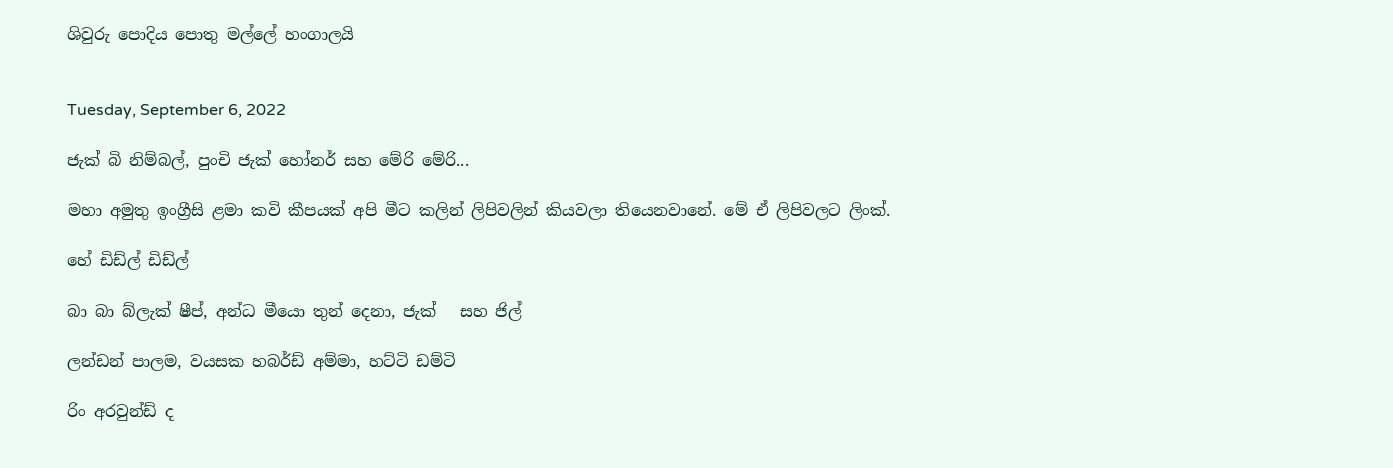ශිවුරු පොදිය පොතු මල්ලේ හංගාලයි


Tuesday, September 6, 2022

ජැක් බි නිම්බල්, පුංචි ජැක් හෝනර් සහ මේරි මේරි...

මහා අමුතු ඉංග්‍රීසි ළමා කවි කීපයක් අපි මීට කලින් ලිපිවලින් කියවලා තියෙනවානේ. මේ ඒ ලිපිවලට ලිංක්.

හේ ඩිඩ්ල් ඩිඩ්ල්

බා බා බ්ලැක් ෂීප්, අන්ධ මීයො තුන් දෙනා, ජැක්   සහ ජිල්

ලන්ඩන් පාලම, වයසක හබර්ඩ් අම්මා, හට්ටි ඩම්ටි

රිං අරවුන්ඩ් ද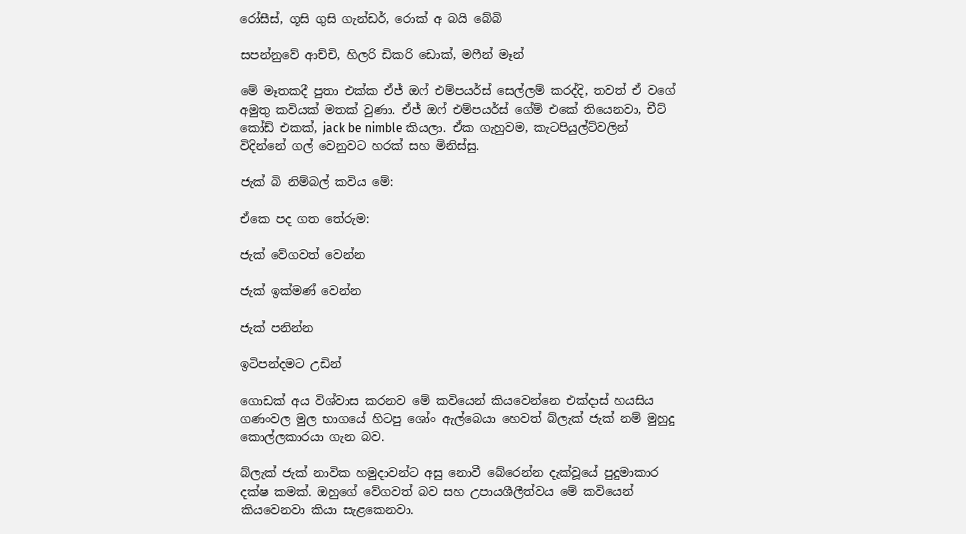රෝසීස්, ගූසි ගුසි ගැන්ඩර්, රොක් අ බයි බේබි

සපන්නුවේ ආච්චි, හිලරි ඩිකරි ඩොක්, මෆීන් මෑන්

මේ මෑතකදී පුතා එක්ක ඒජ් ඔෆ් එම්පයර්ස් සෙල්ලම් කරද්දි, තවත් ඒ වගේ අමුතු කවියක් මතක් වුණා. ඒජ් ඔෆ් එම්පයර්ස් ගේම් එකේ තියෙනවා, චීට් කෝඩ් එකක්, jack be nimble කියලා. ඒක ගැහුවම, කැටපියුල්ට්වලින් විදින්නේ ගල් වෙනුවට හරක් සහ මිනිස්සු.

ජැක් බි නිම්බල් කවිය මේ:

ඒකෙ පද ගත තේරුම:

ජැක් වේගවත් වෙන්න

ජැක් ඉක්මණ් වෙන්න

ජැක් පනින්න

ඉටිපන්දමට උඩින්

ගොඩක් අය විශ්වාස කරනව මේ කවියෙන් කියවෙන්නෙ එක්දාස් හයසිය ගණංවල මුල භාගයේ හිටපු ශෝං ඇල්බෙයා හෙවත් බ්ලැක් ජැක් නම් මුහුදු කොල්ලකාරයා ගැන බව.

බ්ලැක් ජැක් නාවික හමුදාවන්ට අසු නොවී බේරෙන්න දැක්වූයේ පුදුමාකාර දක්ෂ කමක්. ඔහුගේ වේගවත් බව සහ උපායශීලීත්වය මේ කවියෙන් කියවෙනවා කියා සැළකෙනවා.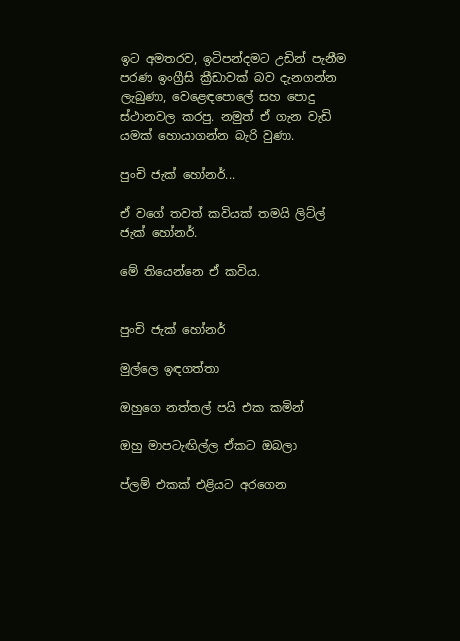ඉට අමතරව, ඉටිපන්දමට උඩින් පැනීම පරණ ඉංග්‍රීසි ක්‍රීඩාවක් බව දැනගන්න ලැබුණා, වෙළෙඳපොලේ සහ පොදු ස්ථානවල කරපු. නමුත් ඒ ගැන වැඩි යමක් හොයාගන්න බැරි වුණා.

පුංචි ජැක් හෝනර්...

ඒ වගේ තවත් කවියක් තමයි ලිට්ල් ජැක් හෝනර්.

මේ තියෙන්නෙ ඒ කවිය.


පුංචි ජැක් හෝනර්

මුල්ලෙ ඉඳගත්තා

ඔහුගෙ නත්තල් පයි එක කමින්

ඔහු මාපටැඟිල්ල ඒකට ඔබලා

ප්ලම් එකක් එළියට අරගෙන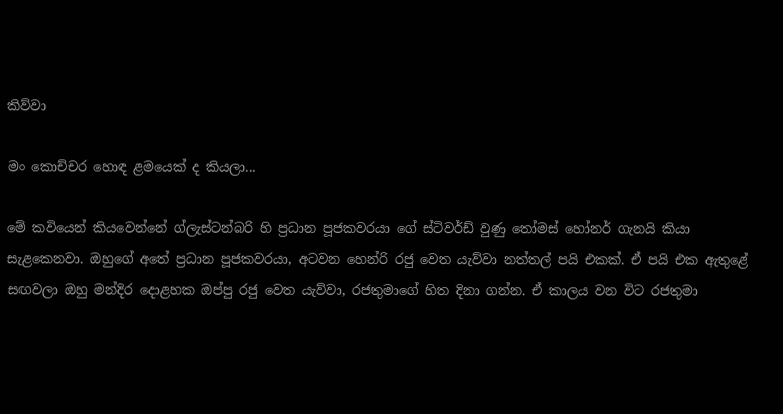කිව්වා

මං කොච්චර හොඳ ළමයෙක් ද කියලා...

මේ කවියෙන් කියවෙන්නේ ග්ලැස්ටන්බරි හි ප්‍රධාන පූජකවරයා ගේ ස්ටිවර්ඩ් වුණු තෝමස් හෝනර් ගැනයි කියා සැළකෙනවා. ඔහුගේ අතේ ප්‍රධාන පූජකවරයා, අටවන හෙන්රි රජු වෙත යැව්වා නත්තල් පයි එකක්. ඒ පයි එක ඇතුළේ සඟවලා ඔහු මන්දිර දොළහක ඔප්පු රජු වෙත යැව්වා, රජතුමාගේ හිත දිනා ගන්න. ඒ කාලය වන විට රජතුමා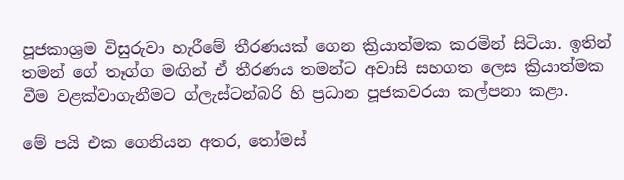පූජකාශ්‍රම විසුරුවා හැරීමේ තීරණයක් ගෙන ක්‍රියාත්මක කරමින් සිටියා. ඉතින් තමන් ගේ තෑග්ග මඟින් ඒ තීරණය තමන්ට අවාසි සහගත ලෙස ක්‍රියාත්මක වීම වළක්වාගැනීමට ග්ලැස්ටන්බරි හි ප්‍රධාන පූජකවරයා කල්පනා කළා.

මේ පයි එක ගෙනියන අතර, තෝමස්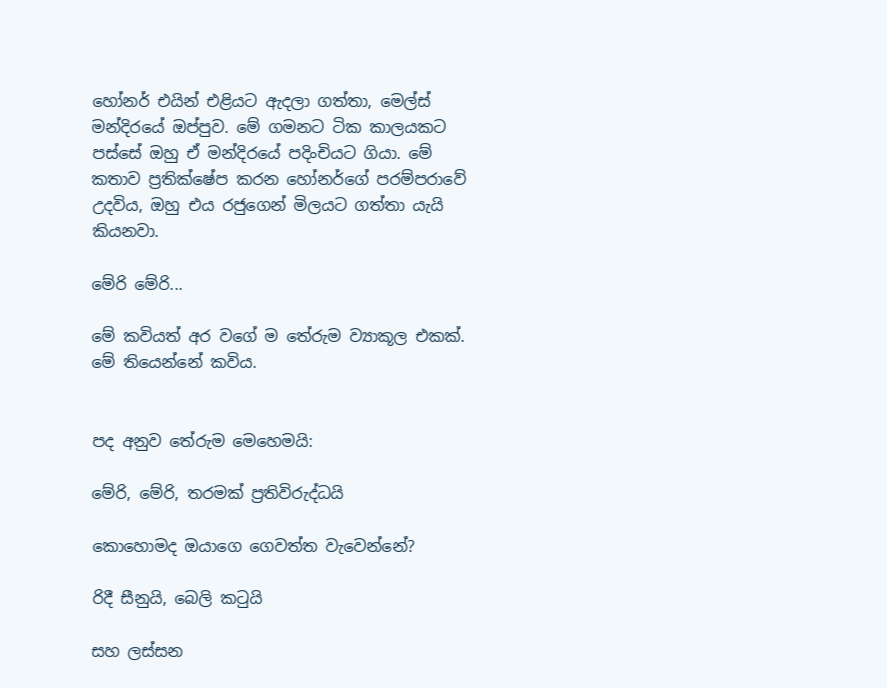හෝනර් එයින් එළියට ඇදලා ගත්තා, මෙල්ස් මන්දිරයේ ඔප්පුව. මේ ගමනට ටික කාලයකට පස්සේ ඔහු ඒ මන්දිරයේ පදිංචියට ගියා. මේ කතාව ප්‍රතික්ෂේප කරන හෝනර්ගේ පරම්පරාවේ උදවිය, ඔහු එය රජුගෙන් මිලයට ගත්තා යැයි කියනවා.

මේරි මේරි...

මේ කවියත් අර වගේ ම තේරුම ව්‍යාකූල එකක්. මේ තියෙන්නේ කවිය.


පද අනුව තේරුම මෙහෙමයි:

මේරි, මේරි, තරමක් ප්‍රතිවිරුද්ධයි

කොහොමද ඔයාගෙ ගෙවත්ත වැවෙන්නේ?

රිදී සීනුයි, බෙලි කටුයි

සහ ලස්සන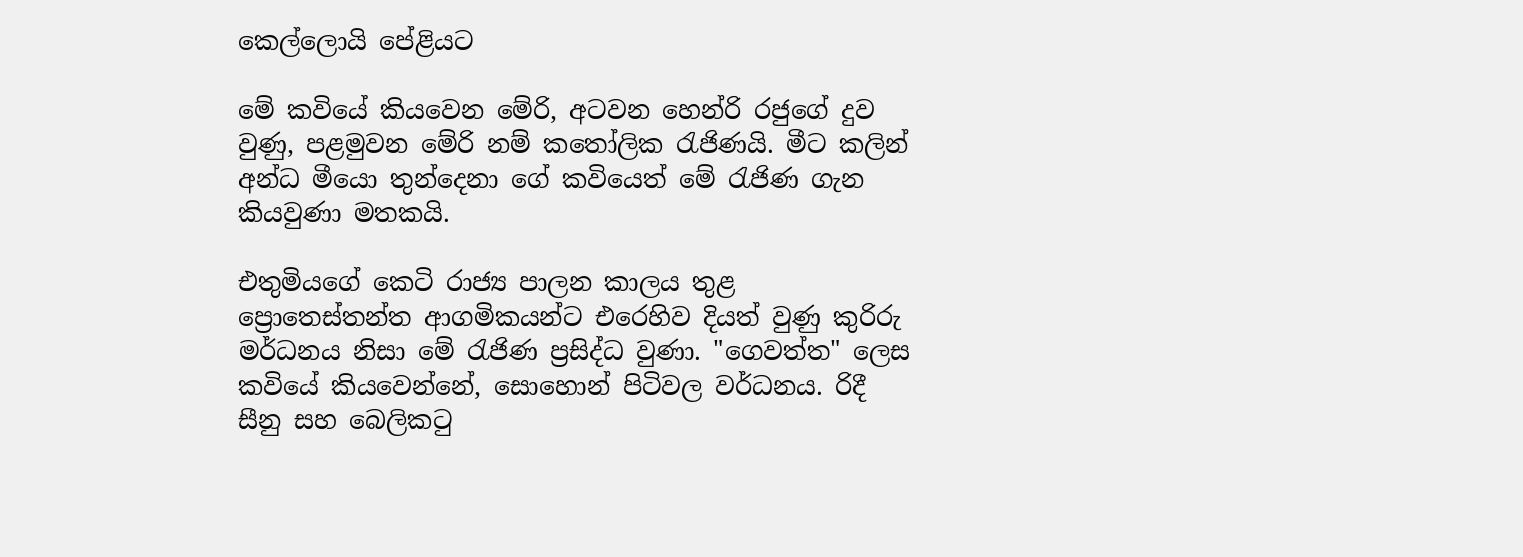කෙල්ලොයි පේළියට

මේ කවියේ කියවෙන මේරි, අටවන හෙන්රි රජුගේ දුව වුණු, පළමුවන මේරි නම් කතෝලික රැජිණයි. මීට කලින් අන්ධ මීයො තුන්දෙනා ගේ කවියෙත් මේ රැජිණ ගැන කියවුණා මතකයි.

එතුමියගේ කෙටි රාජ්‍ය පාලන කාලය තුළ ප්‍රොතෙස්තන්ත ආගමිකයන්ට එරෙහිව දියත් වුණු කුරිරු මර්ධනය නිසා මේ රැජිණ ප්‍රසිද්ධ වුණා. "ගෙවත්ත" ලෙස කවියේ කියවෙන්නේ, සොහොන් පිටිවල වර්ධනය. රිදී සීනු සහ බෙලිකටු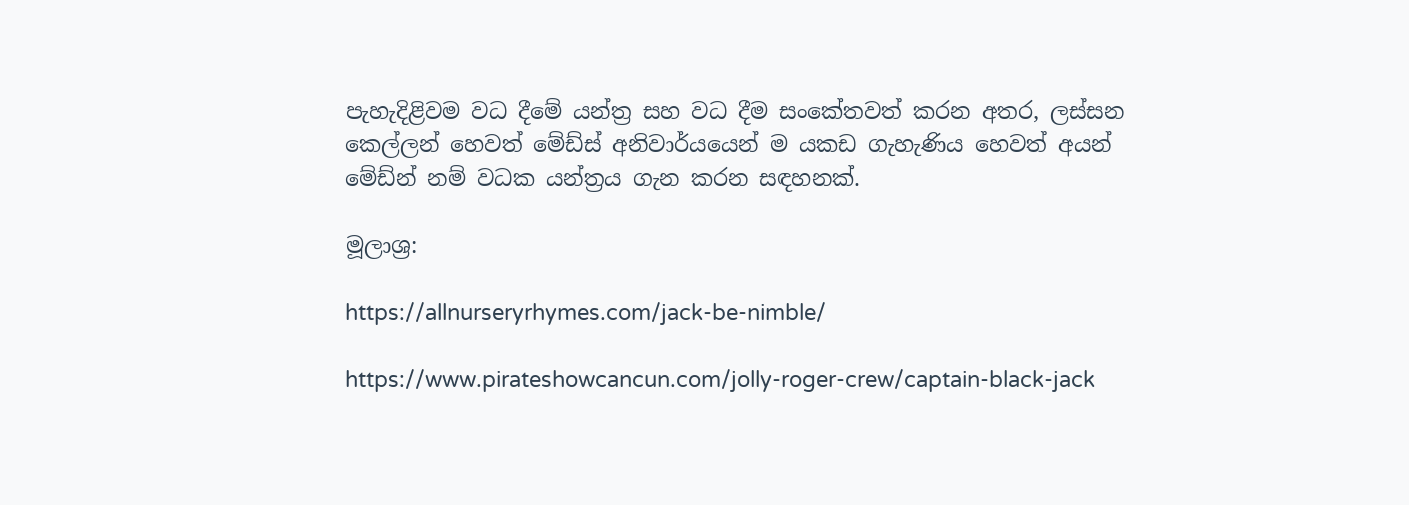පැහැදිළිවම වධ දීමේ යන්ත්‍ර සහ වධ දීම සංකේතවත් කරන අතර, ලස්සන කෙල්ලන් හෙවත් මේඩ්ස් අනිවාර්යයෙන් ම යකඩ ගැහැණිය හෙවත් අයන් මේඩ්න් නම් වධක යන්ත්‍රය ගැන කරන සඳහනක්.

මූලාශ්‍ර:

https://allnurseryrhymes.com/jack-be-nimble/

https://www.pirateshowcancun.com/jolly-roger-crew/captain-black-jack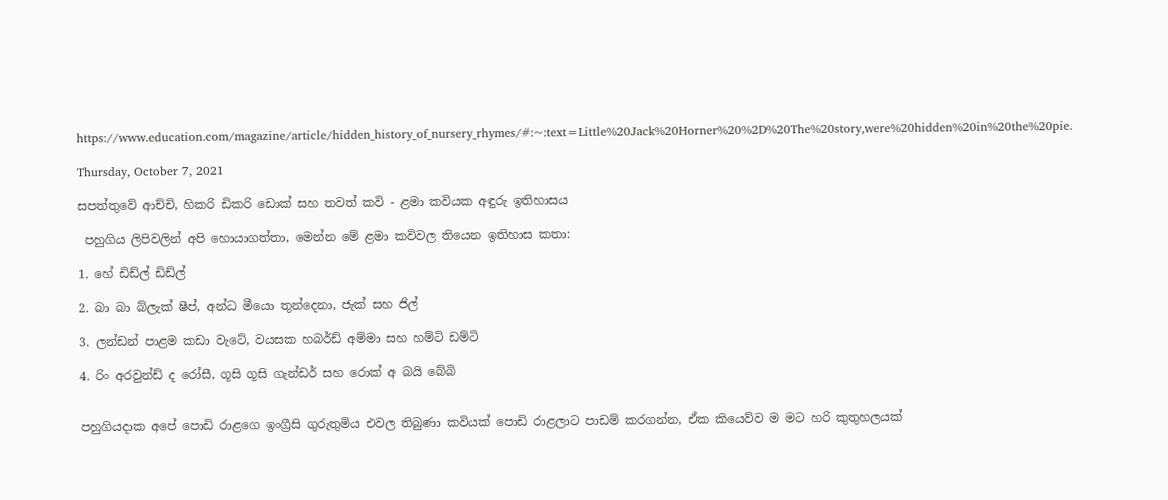https://www.education.com/magazine/article/hidden_history_of_nursery_rhymes/#:~:text=Little%20Jack%20Horner%20%2D%20The%20story,were%20hidden%20in%20the%20pie.

Thursday, October 7, 2021

සපත්තුවේ ආච්චි, හිකරි ඩිකරි ඩොක් සහ තවත් කවි - ළමා කවියක අඳුරු ඉතිහාසය

 පහුගිය ලිපිවලින් අපි හොයාගත්තා, මෙන්න මේ ළමා කවිවල තියෙන ඉතිහාස කතා:

1. හේ ඩිඩ්ල් ඩිඩ්ල්

2. බා බා බ්ලැක් ෂීප්, අන්ධ මීයො තුන්දෙනා, ජැක් සහ ජිල්

3. ලන්ඩන් පාළම කඩා වැටේ, වයසක හබර්ඩ් අම්මා සහ හම්ටි ඩම්ටි

4. රිං අරවුන්ඩ් ද රෝසී, ගූසි ගූසි ගැන්ඩර් සහ රොක් අ බයි බේබි


පහුගියදාක අපේ පොඩි රාළගෙ ඉංග්‍රීසි ගුරුතුමිය එවල තිබුණා කවියක් ‌පොඩි රාළලාට පාඩම් කරගන්න, ඒක කියෙව්ව ම මට හරි කුතුහලයක්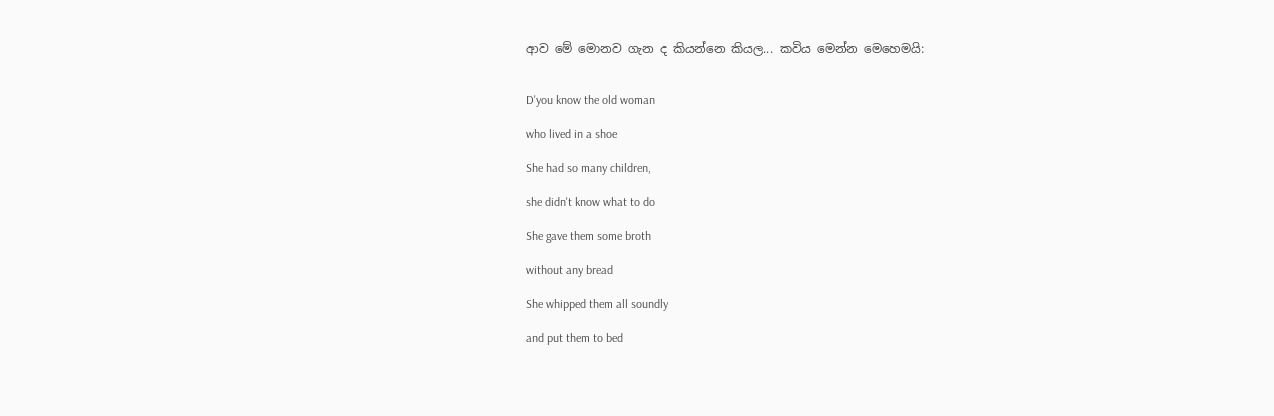ආව මේ මොනව ගැන ද කියන්නෙ කියල... කවිය මෙන්න මෙහෙමයි:


D'you know the old woman

who lived in a shoe

She had so many children,

she didn't know what to do

She gave them some broth

without any bread

She whipped them all soundly

and put them to bed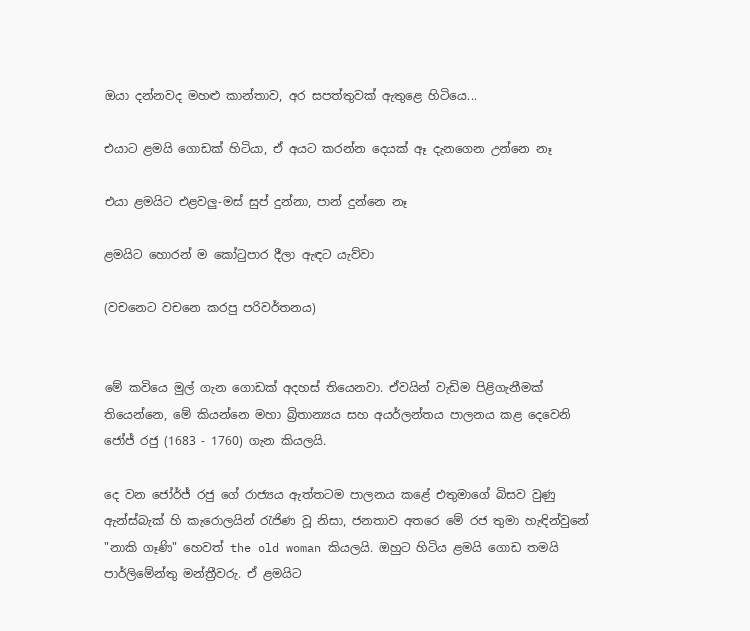ඔයා දන්නවද මහළු කාන්තාව, අර සපත්තුවක් ඇතුළෙ හිටියෙ...

එයාට ළමයි ගොඩක් හිටියා, ඒ අයට කරන්න දෙයක් ඈ දැනගෙන උන්නෙ නෑ

එයා ළමයිට එළවලු-මස් සුප් දුන්නා, පාන් දුන්නෙ නෑ

ළමයිට හොරන් ම කෝටුපාර දීලා ඇඳට යැව්වා

(වචනෙට වචනෙ කරපු පරිවර්තනය)


මේ කවියෙ මුල් ගැන ගොඩක් අදහස් තියෙනවා. ඒවයින් වැඩිම පිළිගැනීමක් තියෙන්නෙ, මේ කියන්නෙ මහා බ්‍රිතාන්‍යය සහ අයර්ලන්තය පාලනය කළ දෙවෙනි ජෝජ් රජු (1683 - 1760) ගැන කියලයි.

දෙ වන ජෝර්ජ් රජු ගේ රාජ්‍යය ඇත්තටම පාලනය කළේ එතුමාගේ බිසව වුණු ඇන්ස්බැක් හි කැරොලයින් රැජිණ වූ නිසා, ජනතාව අතරෙ මේ රජ තුමා හැඳින්වුනේ "නාකි ගෑණි" හෙවත් the old woman කියලයි. ඔහුට හිටිය ළමයි ගොඩ තමයි පාර්ලිමේන්තු මන්ත්‍රීවරු. ඒ ළමයිට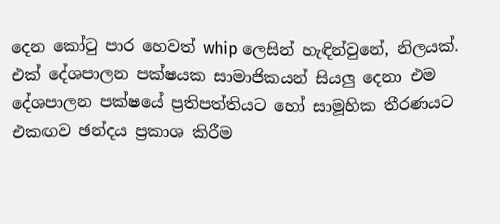දෙන කෝටු පාර හෙවත් whip ලෙසින් හැඳින්වුනේ, නිලයක්. එක් දේශපාලන පක්ෂයක සාමාජිකයන් සියලු දෙනා එම දේශපාලන පක්ෂයේ ප්‍රතිපත්තියට හෝ සාමූහික තීරණයට එකඟව ඡන්දය ප්‍රකාශ කිරීම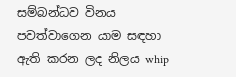සම්බන්ධව විනය පවත්වාගෙන යාම සඳහා ඇති කරන ලද නිලය whip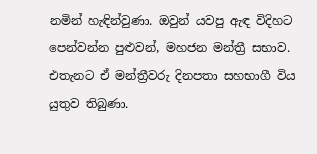නමින් හැඳින්වුණා. ඔවුන් යවපු ඇඳ විදිහට පෙන්වන්න පුළුවන්, මහජන මන්ත්‍රී සභාව. එතැනට ඒ මන්ත්‍රීවරු දිනපතා සහභාගී විය යුතුව තිබුණා.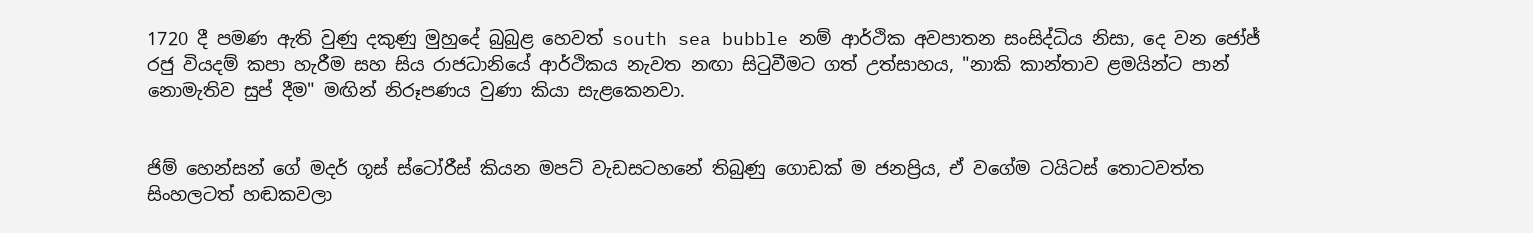1720 දී පමණ ඇති වුණු දකුණු මුහුදේ බුබුළ හෙවත් south sea bubble නම් ආර්ථික අවපාතන සංසිද්ධිය නිසා, දෙ වන ජෝජ් රජු වියදම් කපා හැරීම සහ සිය රාජධානියේ ආර්ථිකය නැවත නඟා සිටුවීමට ගත් උත්සාහය, "නාකි කාන්තාව ළමයින්ට පාන් නොමැතිව සුප් දීම" මඟින් නිරූපණය වුණා කියා සැළකෙනවා.


ජිම් හෙන්සන් ගේ මදර් ගූස් ස්ටෝරීස් කියන මපට් වැඩසටහනේ තිබුණු ගොඩක් ම ජනප්‍රිය, ඒ වගේම ටයිටස් තොටවත්ත සිංහලටත් හඬකවලා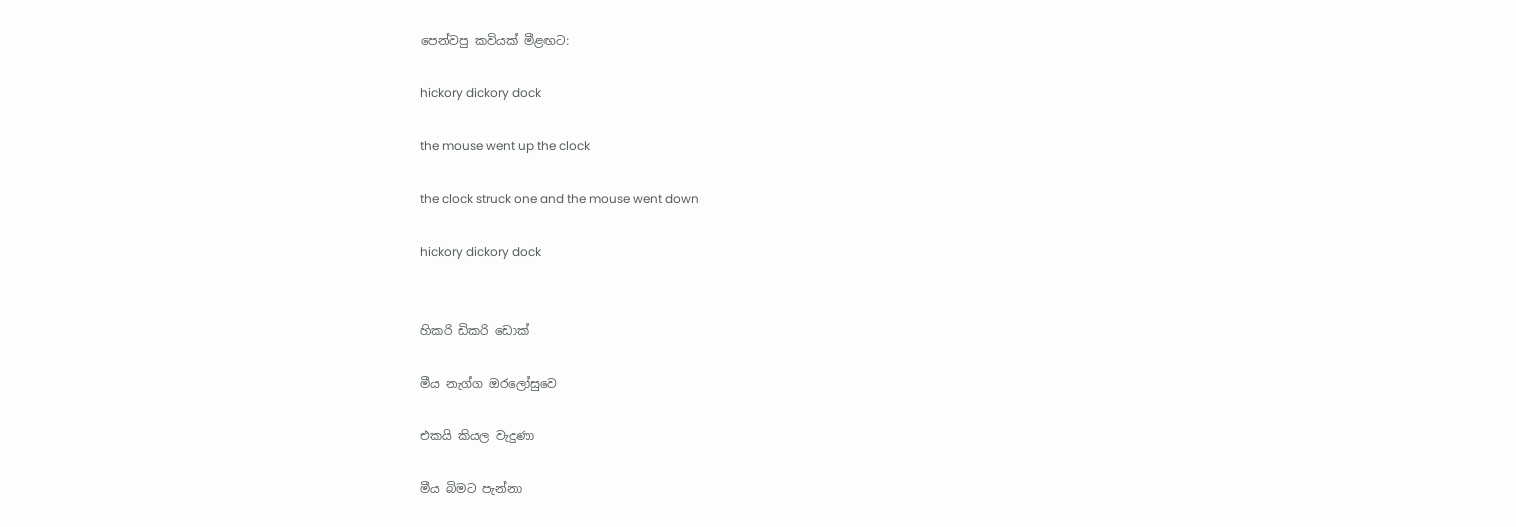පෙන්වපු කවියක් මීළඟට:

hickory dickory dock

the mouse went up the clock

the clock struck one and the mouse went down

hickory dickory dock


හිකරි ඩිකරි ඩොක්

මීය නැග්ග ඔරලෝසුවෙ

එකයි කියල වැදුණා

මීය බිමට පැන්නා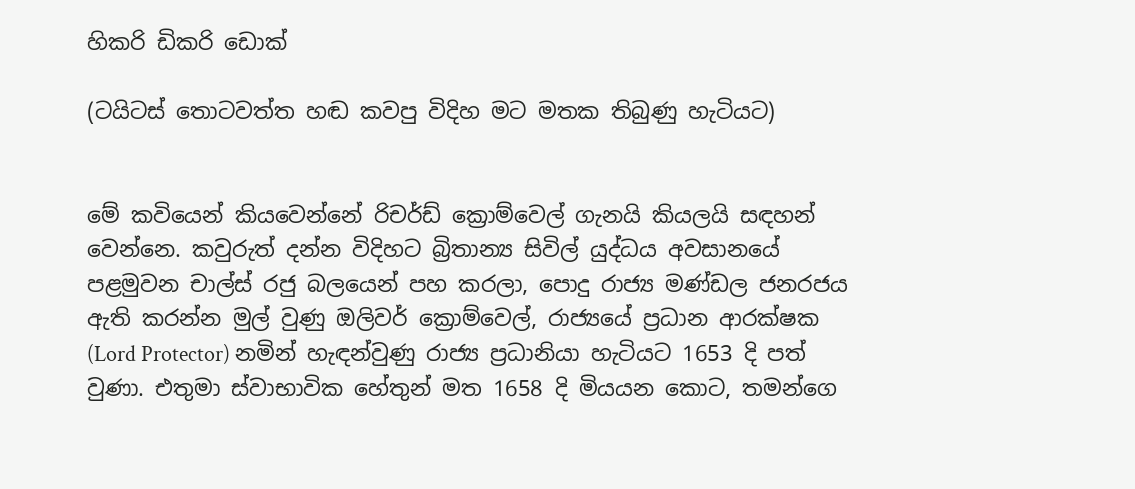හිකරි ඩිකරි ඩොක්

(ටයිටස් තොටවත්ත හඬ කවපු විදිහ මට මතක තිබුණු හැටියට)


මේ කවියෙන් කියවෙන්නේ රිචර්ඩ් ක්‍රොම්වෙල් ගැනයි කියලයි සඳහන් වෙන්නෙ. කවුරුත් දන්න විදිහට බ්‍රිතාන්‍ය සිවිල් යුද්ධය අවසානයේ පළමුවන චාල්ස් රජු බලයෙන් පහ කරලා, පොදු රාජ්‍ය මණ්ඩල ජනරජය ඇති කරන්න මුල් වුණු ඔලිවර් ක්‍රොම්වෙල්, රාජ්‍යයේ ප්‍රධාන ආරක්ෂක (Lord Protector) නමින් හැඳන්වුණු රාජ්‍ය ප්‍රධානියා හැටියට 1653 දි පත් වුණා. එතුමා ස්වාභාවික හේතුන් මත 1658 දි මියයන කොට, තමන්ගෙ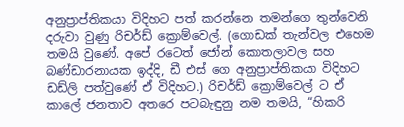අනුප්‍රාප්තිකයා විදිහට පත් කරන්නෙ තමන්ගෙ තුන්වෙනි දරුවා වුණු රිචර්ඩ් ක්‍රොම්වෙල්. (ගොඩක් තැන්වල එහෙම තමයි වුණේ. අපේ රටෙත් ජෝන් කොතලාවල සහ බණ්ඩාරනායක ඉද්දි, ඩී එස් ගෙ අනුප්‍රාප්තිකයා විදිහට ඩඩ්ලි පත්වුණේ ඒ විදිහට.) රිචර්ඩ් ක්‍රොම්වෙල් ට ඒ කාලේ ජනතාව අතරෙ පටබැඳුනු නම තමයි, “හිකරි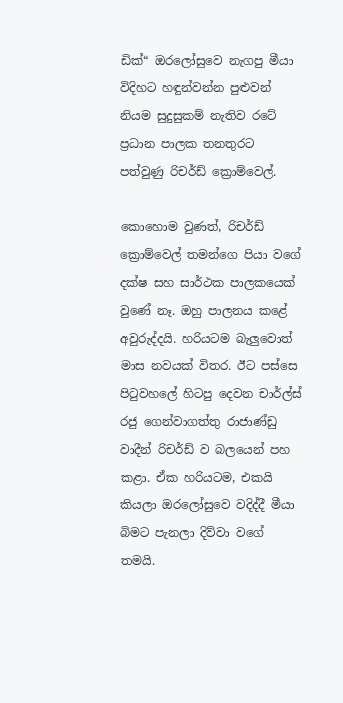ඩික්“ ඔරලෝසුවෙ නැගපු මීයා විදිහට හඳුන්වන්න පුළුවන් නියම සුදුසුකම් නැතිව රටේ ප්‍රධාන පාලක තනතුරට පත්වුණු රිචර්ඩ් ක්‍රොම්වෙල්.

කොහොම වුණත්, රිචර්ඩ් ක්‍රොම්වෙල් තමන්ගෙ පියා වගේ දක්ෂ සහ සාර්ථක පාලකයෙක් වුණේ නෑ. ඔහු පාලනය කළේ අවුරුද්දයි. හරියටම බැලුවොත් මාස නවයක් විතර. ඊට පස්සෙ පිටුවහලේ හිටපු දෙවන චාර්ල්ස් රජු ගෙන්වාගත්තු රාජාණ්ඩු වාදීන් රිචර්ඩ් ව බලයෙන් පහ කළා. ඒක හරියටම, එකයි කියලා ඔරලෝසුවෙ වදිද්දී මීයා බිමට පැනලා දිව්වා වගේ තමයි.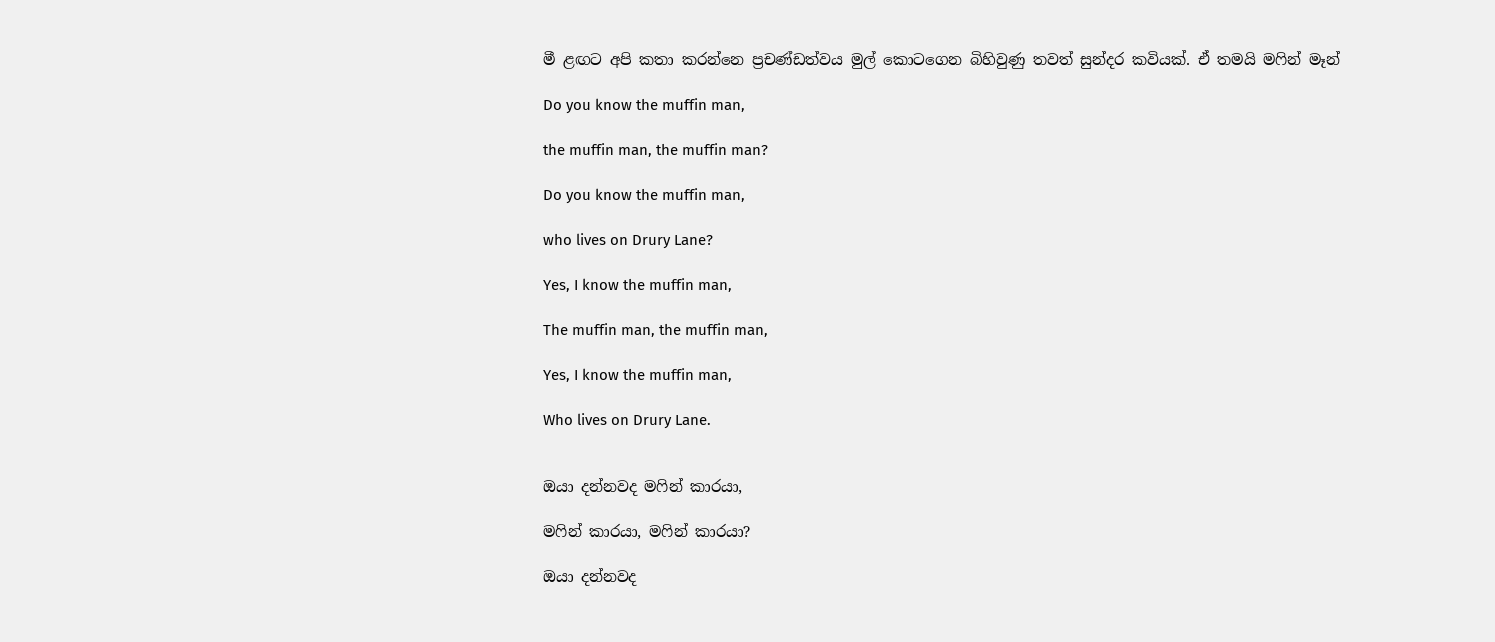මී ළඟට අපි කතා කරන්නෙ ප්‍රචණ්ඩත්වය මුල් කොටගෙන බිහිවුණු තවත් සුන්දර කවියක්. ඒ තමයි මෆින් මෑන්

Do you know the muffin man,

the muffin man, the muffin man?

Do you know the muffin man,

who lives on Drury Lane?

Yes, I know the muffin man,

The muffin man, the muffin man,

Yes, I know the muffin man,

Who lives on Drury Lane.


ඔයා දන්නවද මෆින් කාරයා,

මෆින් කාරයා, මෆින් කාරයා?

ඔයා දන්නවද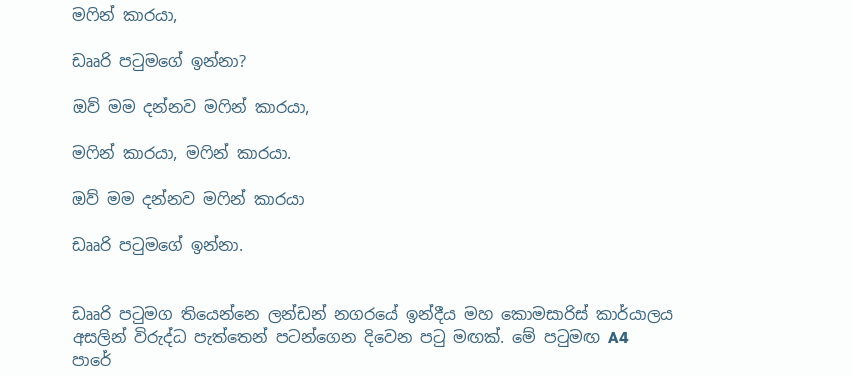මෆින් කාරයා,

ඩෲරි පටුමගේ ඉන්නා?

ඔව් මම දන්නව මෆින් කාරයා,

මෆින් කාරයා, මෆින් කාරයා.

ඔව් මම දන්නව මෆින් කාරයා

ඩෲරි පටුමගේ ඉන්නා.


ඩෲරි පටුමග තියෙන්නෙ ලන්ඩන් නගරයේ ඉන්දීය මහ කොමසාරිස් කාර්යාලය අසලින් විරුද්ධ පැත්තෙන් පටන්ගෙන දිවෙන පටු මඟක්. මේ පටුමඟ A4 පාරේ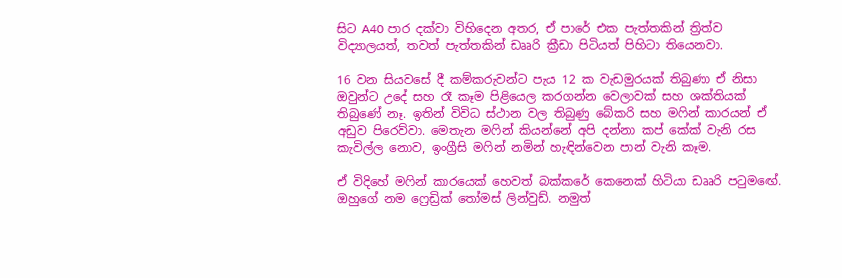සිට A40 පාර දක්වා විහිදෙන අතර, ඒ පාරේ එක පැත්තකින් ත්‍රිත්ව විද්‍යාලයත්, තවත් පැත්තකින් ඩෲරි ක්‍රීඩා පිටියත් පිහිටා තියෙනවා.

16 වන සියවසේ දී කම්කරුවන්ට පැය 12 ක වැඩමුරයක් තිබුණා ඒ නිසා ඔවුන්ට උදේ සහ රෑ කෑම පිළියෙල කරගන්න වෙලාවක් සහ ශක්තියක් තිබුණේ නෑ. ඉතින් විවිධ ස්ථාන වල තිබුණු බේකරි සහ මෆින් කාරයන් ඒ අඩුව පිරෙව්වා. මෙතැන මෆින් කියන්නේ අපි දන්නා කප් කේක් වැනි රස කැවිල්ල නොව, ඉංග්‍රීසි මෆින් නමින් හැඳින්වෙන පාන් වැනි කෑම.

ඒ විදිහේ මෆින් කාරයෙක් හෙවත් බක්කරේ කෙනෙක් හිටියා ඩෲරි පටුමඟේ. ඔහුගේ නම ෆ්‍රෙඩ්‍රික් තෝමස් ලින්වුඩ්. නමුත්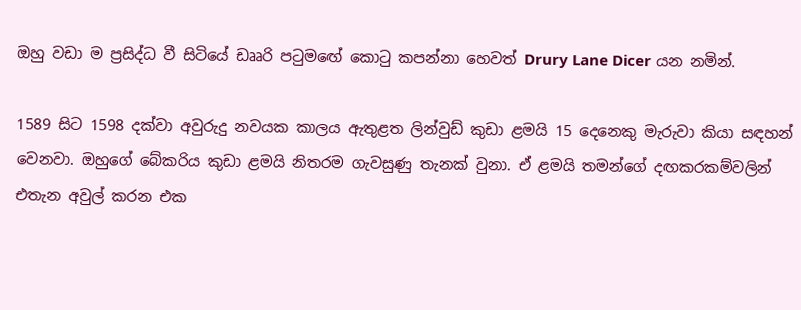ඔහු වඩා ම ප්‍රසිද්ධ වී සිටියේ ඩෲරි පටුමඟේ ‌කොටු කපන්නා හෙවත් Drury Lane Dicer යන නමින්.

1589 සිට 1598 දක්වා අවුරුදු නවයක කාලය ඇතුළත ලින්වුඩ් කුඩා ළමයි 15 දෙනෙකු මැරුවා කියා සඳහන් වෙනවා. ඔහුගේ බේකරිය කුඩා ළමයි නිතරම ගැවසුණු තැනක් වුනා. ඒ ළමයි තමන්ගේ දඟකරකම්වලින් එතැන අවුල් කරන එක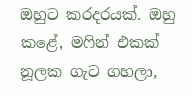ඔහුට කරදරයක්. ඔහු කළේ, මෆින් එකක් නූලක ගැට ගහලා,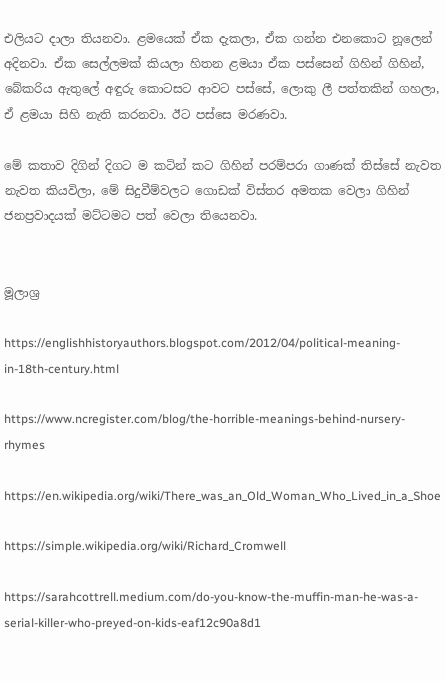එලියට දාලා තියනවා. ළමයෙක් ඒක දැකලා, ඒක ගන්න එනකොට නූලෙන් අදිනවා. ඒක සෙල්ලමක් කියලා හිතන ළමයා ඒක පස්සෙන් ගිහින් ගිහින්, බේකරිය ඇතුලේ අඳුරු කොටසට ආවට පස්සේ, ලොකු ලී පත්තකින් ගහලා, ඒ ළමයා සිහි නැති කරනවා. ඊට පස්සෙ මරණවා.

මේ කතාව දිගින් දිගට ම කටින් කට ගිහින් පරම්පරා ගාණක් තිස්සේ නැවත නැවත කියවිලා, මේ සිදුවීම්වලට ගොඩක් විස්තර අමතක වෙලා ගිහින් ජනප්‍රවාදයක් මට්ටමට පත් වෙලා තියෙනවා.


මූලාශ්‍ර

https://englishhistoryauthors.blogspot.com/2012/04/political-meaning-in-18th-century.html

https://www.ncregister.com/blog/the-horrible-meanings-behind-nursery-rhymes

https://en.wikipedia.org/wiki/There_was_an_Old_Woman_Who_Lived_in_a_Shoe

https://simple.wikipedia.org/wiki/Richard_Cromwell

https://sarahcottrell.medium.com/do-you-know-the-muffin-man-he-was-a-serial-killer-who-preyed-on-kids-eaf12c90a8d1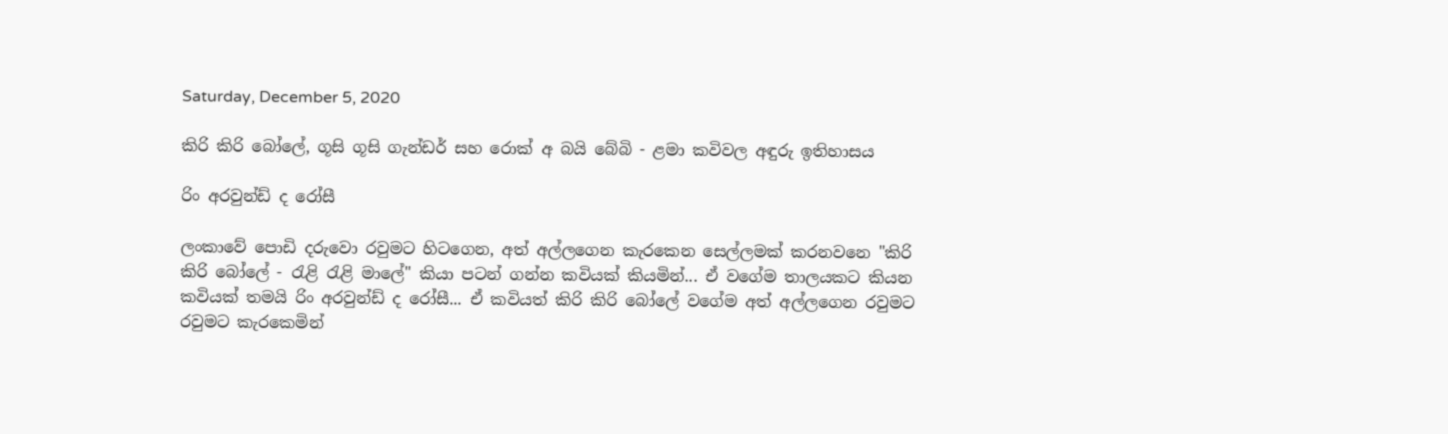Saturday, December 5, 2020

කිරි කිරි බෝලේ, ගූසි ගූසි ගැන්ඩර් සහ රොක් අ බයි බේබි - ළමා කවිවල අඳුරු ඉතිහාසය

රිං අරවුන්ඩ් ද රෝසී

ලංකාවේ පොඩි දරුවො රවුමට හිටගෙන, අත් අල්ලගෙන කැරකෙන සෙල්ලමක් කරනවනෙ "කිරි කිරි බෝලේ - රැළි රැළි මාලේ" කියා පටන් ගන්න කවියක් කියමින්... ඒ වගේම තාලයකට කියන කවියක් තමයි රිං අරවුන්ඩ් ද රෝසී... ඒ කවියත් කිරි කිරි බෝලේ වගේම අත් අල්ලගෙන රවුමට රවුමට කැරකෙමින්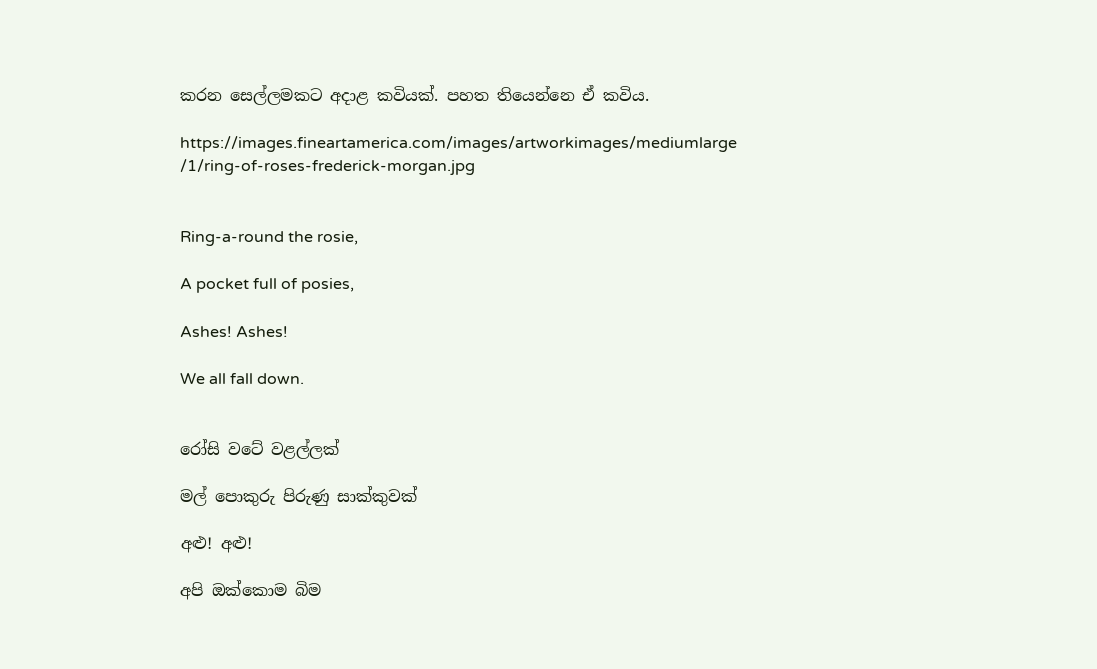කරන සෙල්ලමකට අදාළ කවියක්. පහත තියෙන්නෙ ඒ කවිය.

https://images.fineartamerica.com/images/artworkimages/mediumlarge
/1/ring-of-roses-frederick-morgan.jpg


Ring-a-round the rosie,

A pocket full of posies,

Ashes! Ashes!

We all fall down.


රෝසි වටේ වළල්ලක්

මල් පොකුරු පිරුණු සාක්කුවක්

අළු! අළු!

අපි ඔක්කොම බිම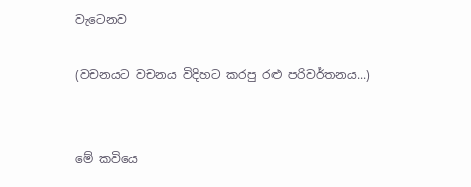වැටෙනව

(වචනයට වචනය විදිහට කරපු රළු පරිවර්තනය...)


මේ කවියෙ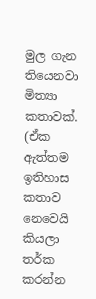මුල ගැන තියෙනවා මිත්‍යා කතාවක්. (ඒක ඇත්තම ඉතිහාස කතාව නෙවෙයි කියලා තර්ක කරන්න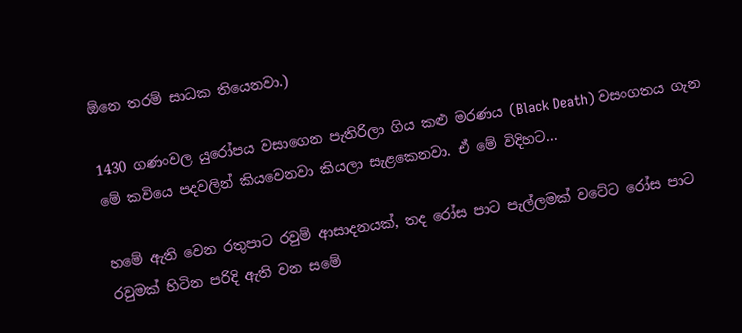ඕනෙ තරම් සාධක තියෙනවා.)

1430 ගණංවල යුරෝපය වසාගෙන පැතිරිලා ගිය කළු මරණය (Black Death) වසංගතය ගැන මේ කවියෙ පදවලින් කියවෙනවා කියලා සැළකෙනවා. ඒ මේ විදිහට...

හමේ ඇති වෙන රතුපාට රවුම් ආසාදනයක්, තද රෝස පාට පැල්ලමක් වටේට රෝස පාට රවුමක් හිටින පරිදි ඇති වන සමේ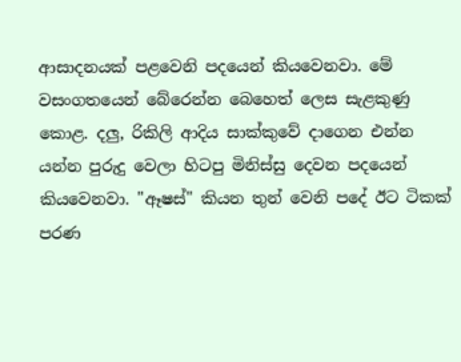ආසාදනයක් පළවෙනි පදයෙන් කියවෙනවා. මේ වසංගතයෙන් බේරෙන්න බෙහෙත් ලෙස සැළකුණු කොළ. දලු, රිකිලි ආදිය සාක්කුවේ දාගෙන එන්න යන්න පුරුදු වෙලා හිටපු මිනිස්සු දෙවන පදයෙන් කියවෙනවා. "ඈෂස්" කියන තුන් වෙනි පදේ ඊට ටිකක් පරණ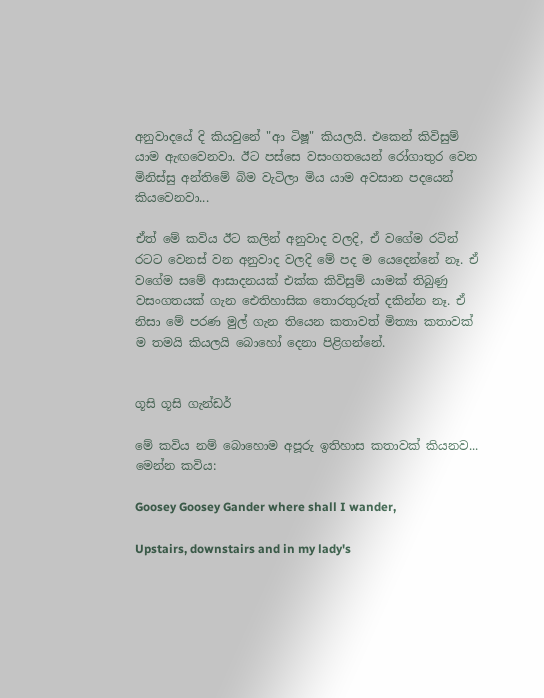අනුවාදයේ දි කියවුනේ "ආ ටිෂූ" කියලයි. එකෙන් කිවිසුම් යාම ඇඟවෙනවා. ඊට පස්සෙ වසංගතයෙන් රෝගාතුර වෙන මිනිස්සු අන්තිමේ බිම වැටිලා මිය යාම අවසාන පදයෙන් කියවෙනවා...

ඒත් මේ කවිය ඊට කලින් අනුවාද වලදි, ඒ වගේම රටින් රටට වෙනස් වන අනුවාද වලදි මේ පද ම යෙදෙන්නේ නෑ. ඒ වගේම සමේ ආසාදනයක් එක්ක කිවිසුම් යාමක් තිබුණු වසංගතයක් ගැන ඓතිහාසික තොරතුරුත් දකින්න නෑ. ඒ නිසා මේ පරණ මුල් ගැන තියෙන කතාවත් මිත්‍යා කතාවක් ම තමයි කියලයි බොහෝ දෙනා පිළිගන්නේ.


ගූසි ගූසි ගැන්ඩර්

මේ කවිය නම් බොහොම අපූරු ඉතිහාස කතාවක් කියනව... මෙන්න කවිය:

Goosey Goosey Gander where shall I wander,

Upstairs, downstairs and in my lady's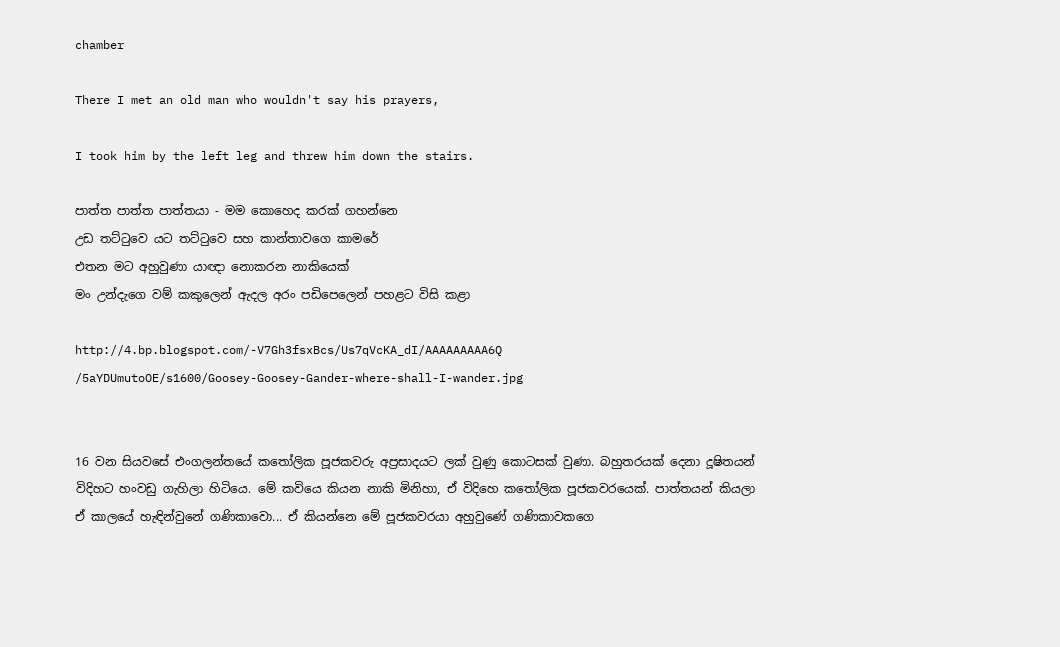chamber

There I met an old man who wouldn't say his prayers,

I took him by the left leg and threw him down the stairs.

පාත්ත පාත්ත පාත්තයා - මම කොහෙද කරක් ගහන්නෙ
උඩ තට්ටුවෙ යට තට්ටුවෙ සහ කාන්තාවගෙ කාමරේ
එතන මට අහුවුණා යාඥා නොකරන නාකියෙක්
මං උන්දැගෙ වම් කකුලෙන් ඇදල අරං පඩිපෙලෙන් පහළට විසි කළා

http://4.bp.blogspot.com/-V7Gh3fsxBcs/Us7qVcKA_dI/AAAAAAAAA6Q
/5aYDUmutoOE/s1600/Goosey-Goosey-Gander-where-shall-I-wander.jpg


16 වන සියවසේ එංගලන්තයේ කතෝලික පූජකවරු අප්‍රසාදයට ලක් වුණු කොටසක් වුණා. බහුතරයක් දෙනා දූෂිතයන් විදිහට හංවඩු ගැහිලා හිටියෙ. මේ කවියෙ කියන නාකි මිනිහා, ඒ විදිහෙ කතෝලික පූජකවරයෙක්. පාත්තයන් කියලා ඒ කාලයේ හැඳින්වුනේ ගණිකාවො... ඒ කියන්නෙ මේ පූජකවරයා අහුවුණේ ගණිකාවකගෙ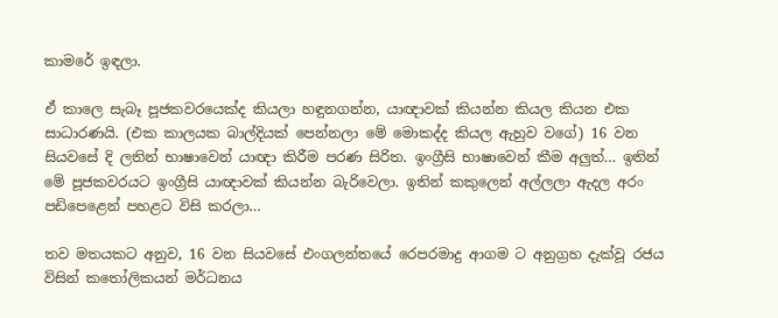කාමරේ ඉඳලා.

ඒ කාලෙ සැබෑ පූජකවරයෙක්ද කියලා හඳුනගන්න, යාඥාවක් කියන්න කියල කියන එක සාධාරණයි. (එක කාලයක බාල්දියක් පෙන්නලා මේ මොකද්ද කියල ඇහුව වගේ) 16 වන සියවසේ දි ලතින් භාෂාවෙන් යාඥා කිරීම පරණ සිරිත. ඉංග්‍රීසි භාෂාවෙන් කීම අලුත්... ඉතින් මේ පූජකවරයට ඉංග්‍රීසි යාඥාවක් කියන්න බැරිවෙලා. ඉතින් කකුලෙන් අල්ලලා ඇදල අරං පඩිපෙළෙන් පහළට විසි කරලා...

තව මතයකට අනුව, 16 වන සියවසේ එංගලන්තයේ රෙපරමාදු ආගම ට අනුග්‍රහ දැක්වූ රජය විසින් කතෝලිකයන් මර්ධනය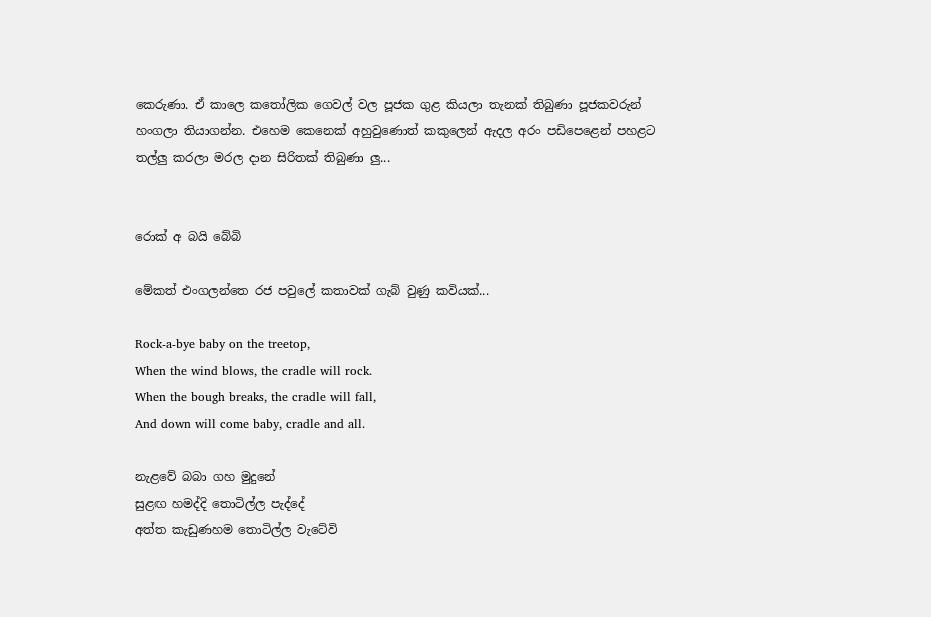කෙරුණා. ඒ කාලෙ කතෝලික ගෙවල් වල පූජක ගුළ කියලා තැනක් තිබුණා පූජකවරුන් හංගලා තියාගන්න. එහෙම කෙනෙක් අහුවුණොත් කකුලෙන් ඇදල අරං පඩිපෙළෙන් පහළට තල්ලු කරලා මරල දාන සිරිතක් තිබුණා ලු...


රොක් අ බයි බේබි

මේකත් එංගලන්තෙ රජ පවුලේ කතාවක් ගැබ් වුණු කවියක්...

Rock-a-bye baby on the treetop,
When the wind blows, the cradle will rock.
When the bough breaks, the cradle will fall,
And down will come baby, cradle and all.

නැළවේ බබා ගහ මුදුනේ
සුළඟ හමද්දි තොටිල්ල පැද්දේ
අත්ත කැඩුණහම තොටිල්ල වැටේවි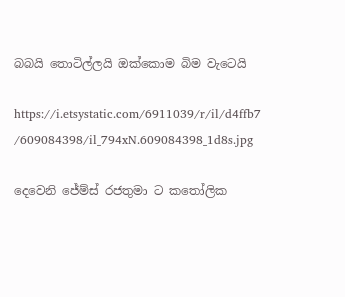බබයි තොටිල්ලයි ඔක්කොම බිම වැටෙයි

https://i.etsystatic.com/6911039/r/il/d4ffb7
/609084398/il_794xN.609084398_1d8s.jpg

දෙවෙනි ජේම්ස් රජතුමා ට කතෝලික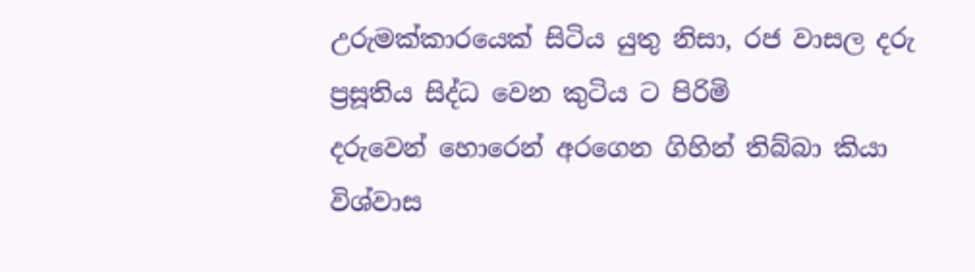උරුමක්කාරයෙක් සිටිය යුතු නිසා, රජ වාසල දරු ප්‍රසූතිය සිද්ධ වෙන කුටිය ට පිරිමි
දරුවෙන් හොරෙන් අරගෙන ගිහින් තිබ්බා කියා විශ්වාස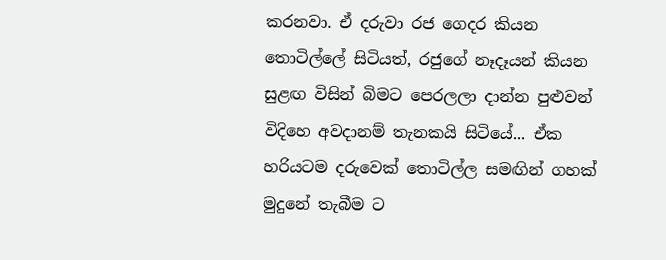කරනවා. ඒ දරුවා රජ ගෙදර කියන තොටිල්ලේ සිටියත්, රජුගේ නෑදෑයන් කියන සුළඟ විසින් බිමට පෙරලලා දාන්න පුළුවන් විදිහෙ අවදානම් තැනකයි සිටියේ... ඒක හරියටම දරුවෙක් ‌තොටිල්ල සමඟින් ගහක් මුදුනේ තැබීම ට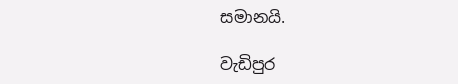සමානයි.

වැඩිපුර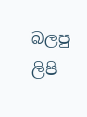බලපු ලිපි